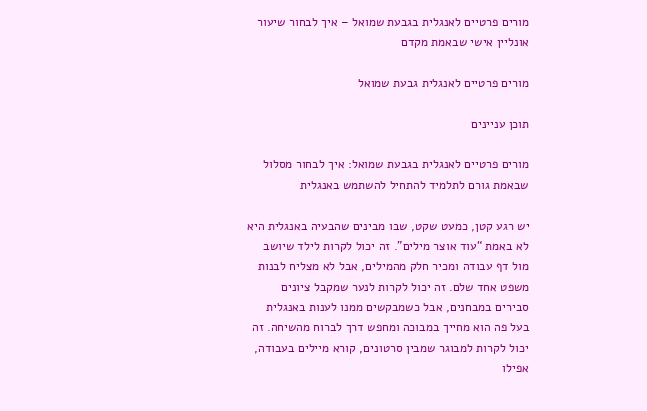מורים פרטיים לאנגלית בגבעת שמואל – איך לבחור שיעור אונליין אישי שבאמת מקדם

מורים פרטיים לאנגלית גבעת שמואל

תוכן עניינים

מורים פרטיים לאנגלית בגבעת שמואל: איך לבחור מסלול שבאמת גורם לתלמיד להתחיל להשתמש באנגלית

יש רגע קטן, כמעט שקט, שבו מבינים שהבעיה באנגלית היא לא באמת “עוד אוצר מילים”. זה יכול לקרות לילד שיושב מול דף עבודה ומכיר חלק מהמילים, אבל לא מצליח לבנות משפט אחד שלם. זה יכול לקרות לנער שמקבל ציונים סבירים במבחנים, אבל כשמבקשים ממנו לענות באנגלית בעל פה הוא מחייך במבוכה ומחפש דרך לברוח מהשיחה. זה יכול לקרות למבוגר שמבין סרטונים, קורא מיילים בעבודה, אפילו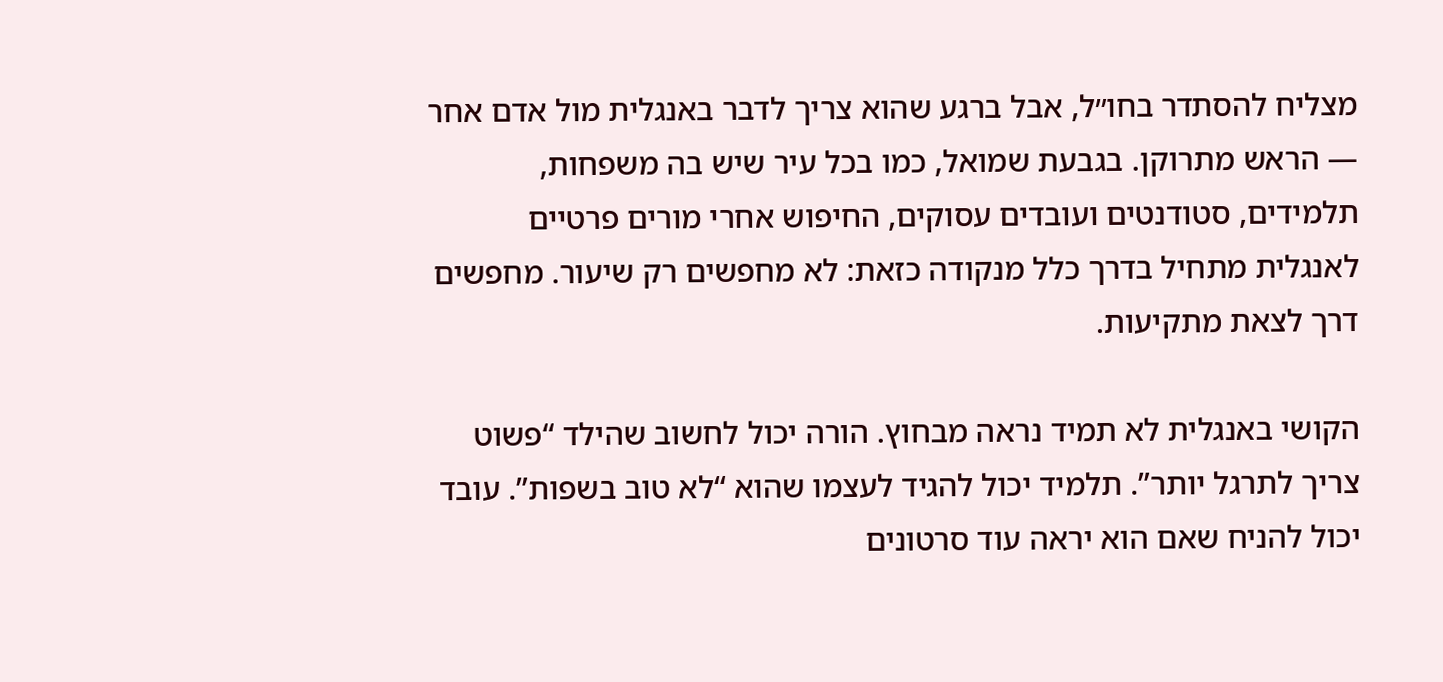מצליח להסתדר בחו״ל, אבל ברגע שהוא צריך לדבר באנגלית מול אדם אחר — הראש מתרוקן. בגבעת שמואל, כמו בכל עיר שיש בה משפחות, תלמידים, סטודנטים ועובדים עסוקים, החיפוש אחרי מורים פרטיים לאנגלית מתחיל בדרך כלל מנקודה כזאת: לא מחפשים רק שיעור. מחפשים דרך לצאת מתקיעות.

הקושי באנגלית לא תמיד נראה מבחוץ. הורה יכול לחשוב שהילד “פשוט צריך לתרגל יותר”. תלמיד יכול להגיד לעצמו שהוא “לא טוב בשפות”. עובד יכול להניח שאם הוא יראה עוד סרטונים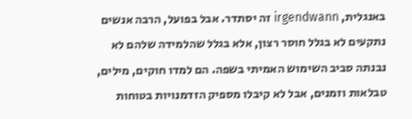באנגלית, irgendwann זה יסתדר. אבל בפועל, הרבה אנשים נתקעים לא בגלל חוסר רצון, אלא בגלל שהלמידה שלהם לא נבנתה סביב השימוש האמיתי בשפה. הם למדו חוקים, מילים, טבלאות וזמנים, אבל לא קיבלו מספיק הזדמנויות בטוחות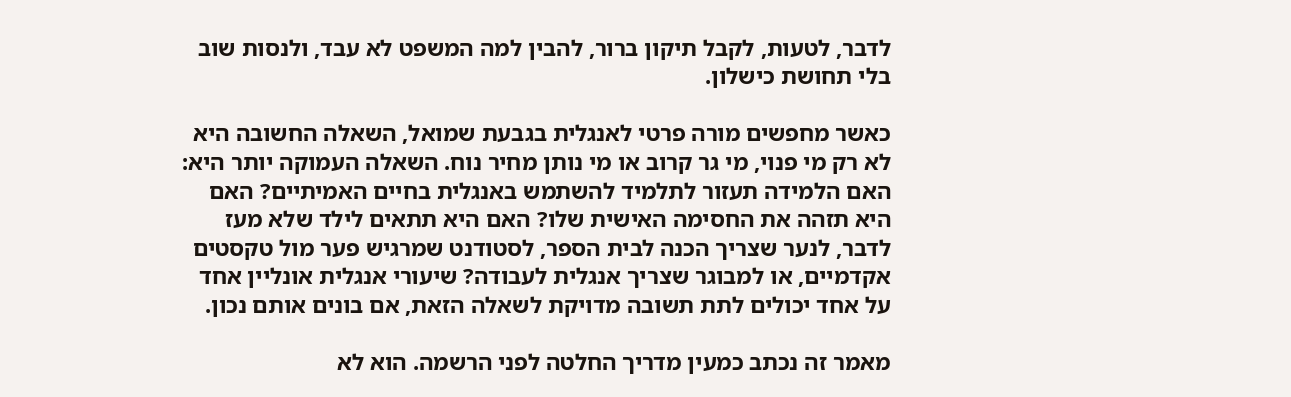לדבר, לטעות, לקבל תיקון ברור, להבין למה המשפט לא עבד, ולנסות שוב בלי תחושת כישלון.

כאשר מחפשים מורה פרטי לאנגלית בגבעת שמואל, השאלה החשובה היא לא רק מי פנוי, מי גר קרוב או מי נותן מחיר נוח. השאלה העמוקה יותר היא: האם הלמידה תעזור לתלמיד להשתמש באנגלית בחיים האמיתיים? האם היא תזהה את החסימה האישית שלו? האם היא תתאים לילד שלא מעז לדבר, לנער שצריך הכנה לבית הספר, לסטודנט שמרגיש פער מול טקסטים אקדמיים, או למבוגר שצריך אנגלית לעבודה? שיעורי אנגלית אונליין אחד על אחד יכולים לתת תשובה מדויקת לשאלה הזאת, אם בונים אותם נכון.

מאמר זה נכתב כמעין מדריך החלטה לפני הרשמה. הוא לא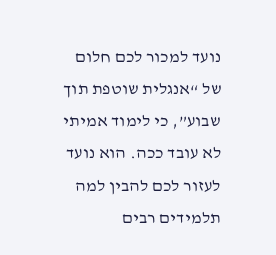נועד למכור לכם חלום של “אנגלית שוטפת תוך שבוע”, כי לימוד אמיתי לא עובד ככה. הוא נועד לעזור לכם להבין למה תלמידים רבים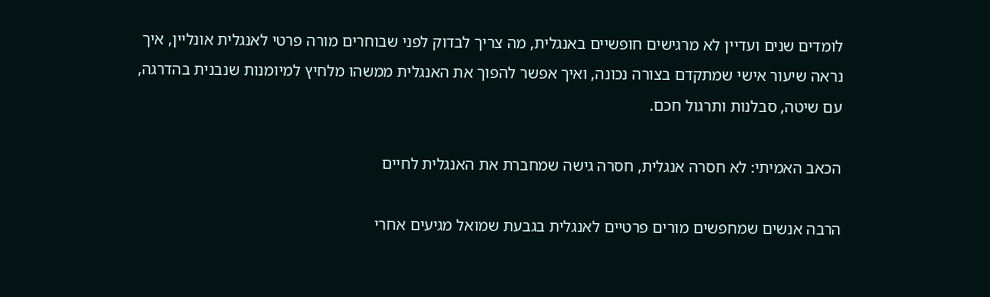לומדים שנים ועדיין לא מרגישים חופשיים באנגלית, מה צריך לבדוק לפני שבוחרים מורה פרטי לאנגלית אונליין, איך נראה שיעור אישי שמתקדם בצורה נכונה, ואיך אפשר להפוך את האנגלית ממשהו מלחיץ למיומנות שנבנית בהדרגה, עם שיטה, סבלנות ותרגול חכם.

הכאב האמיתי: לא חסרה אנגלית, חסרה גישה שמחברת את האנגלית לחיים

הרבה אנשים שמחפשים מורים פרטיים לאנגלית בגבעת שמואל מגיעים אחרי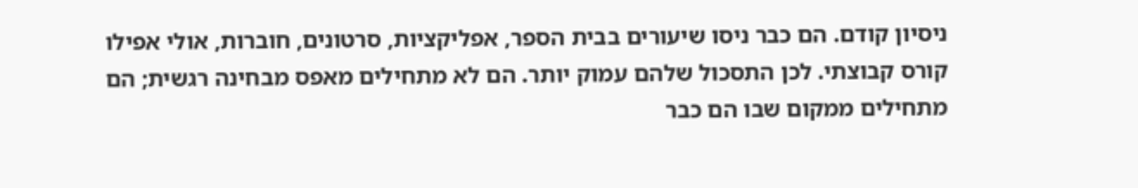ניסיון קודם. הם כבר ניסו שיעורים בבית הספר, אפליקציות, סרטונים, חוברות, אולי אפילו קורס קבוצתי. לכן התסכול שלהם עמוק יותר. הם לא מתחילים מאפס מבחינה רגשית; הם מתחילים ממקום שבו הם כבר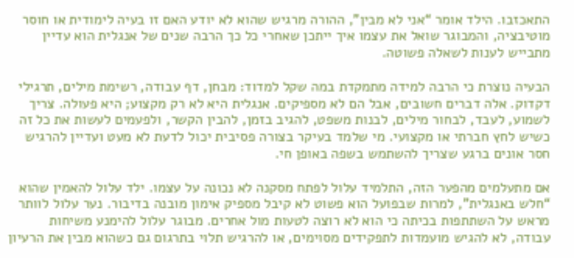התאכזבו. הילד אומר “אני לא מבין”, ההורה מרגיש שהוא לא יודע האם זו בעיה לימודית או חוסר מוטיבציה, והמבוגר שואל את עצמו איך ייתכן שאחרי כל כך הרבה שנים של אנגלית הוא עדיין מתבייש לענות לשאלה פשוטה.

הבעיה נוצרת כי הרבה למידה מתמקדת במה שקל למדוד: מבחן, דף עבודה, רשימת מילים, תרגילי דקדוק. אלה דברים חשובים, אבל הם לא מספיקים. אנגלית היא לא רק מקצוע; היא פעולה. צריך לשמוע, לעבד, לבחור מילים, לבנות משפט, להגיב בזמן, להבין הקשר, ולפעמים לעשות את כל זה כשיש לחץ חברתי או מקצועי. מי שלמד בעיקר בצורה פסיבית יכול לדעת לא מעט ועדיין להרגיש חסר אונים ברגע שצריך להשתמש בשפה באופן חי.

אם מתעלמים מהפער הזה, התלמיד עלול לפתח מסקנה לא נכונה על עצמו. ילד עלול להאמין שהוא “חלש באנגלית”, למרות שבפועל הוא פשוט לא קיבל מספיק אימון מובנה בדיבור. נער עלול לוותר מראש על השתתפות בכיתה כי הוא לא רוצה לטעות מול אחרים. מבוגר עלול להימנע משיחות עבודה, לא להגיש מועמדות לתפקידים מסוימים, או להרגיש תלוי בתרגום גם כשהוא מבין את הרעיון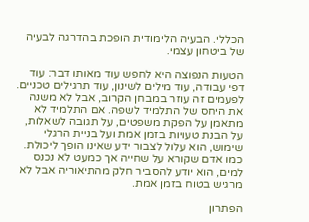הכללי. הבעיה הלימודית הופכת בהדרגה לבעיה של ביטחון עצמי.

הטעות הנפוצה היא לחפש עוד מאותו דבר: עוד דפי עבודה, עוד מילים לשינון, עוד תרגילים טכניים. לפעמים זה עוזר במבחן הקרוב, אבל לא משנה את היחס של התלמיד לשפה. אם התלמיד לא מתאמן על הפקת משפטים, על תגובה לשאלות, על הבנת טעויות בזמן אמת ועל בניית הרגלי שימוש, הוא עלול לצבור ידע שאינו הופך ליכולת. כמו אדם שקורא על שחייה אך כמעט לא נכנס למים, הוא יודע להסביר חלק מהתיאוריה אבל לא מרגיש בטוח בזמן אמת.

הפתרון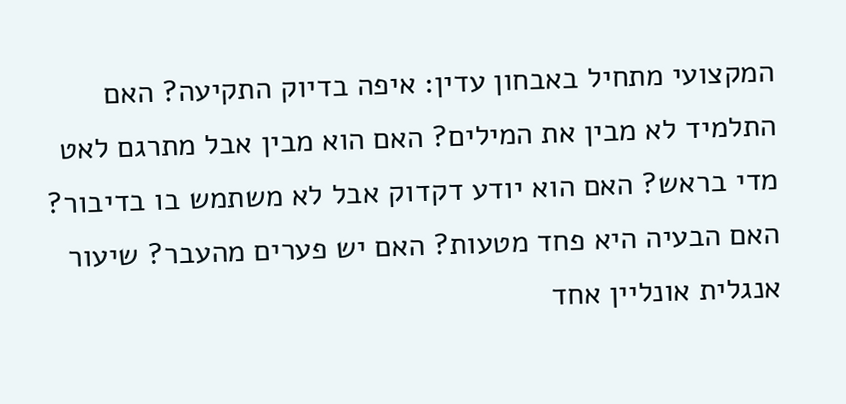המקצועי מתחיל באבחון עדין: איפה בדיוק התקיעה? האם התלמיד לא מבין את המילים? האם הוא מבין אבל מתרגם לאט מדי בראש? האם הוא יודע דקדוק אבל לא משתמש בו בדיבור? האם הבעיה היא פחד מטעות? האם יש פערים מהעבר? שיעור אנגלית אונליין אחד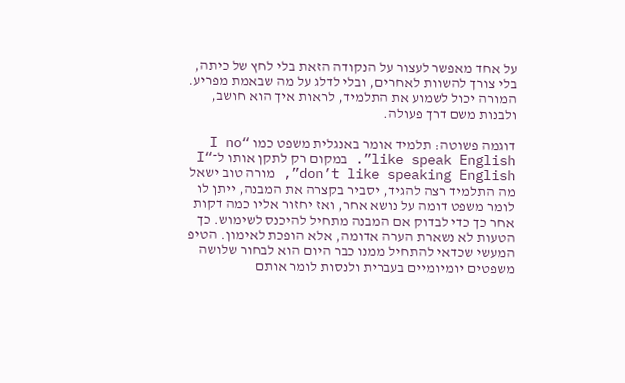על אחד מאפשר לעצור על הנקודה הזאת בלי לחץ של כיתה, בלי צורך להשוות לאחרים, ובלי לדלג על מה שבאמת מפריע. המורה יכול לשמוע את התלמיד, לראות איך הוא חושב, ולבנות משם דרך פעולה.

דוגמה פשוטה: תלמיד אומר באנגלית משפט כמו “I no like speak English”. במקום רק לתקן אותו ל־“I don’t like speaking English”, מורה טוב ישאל מה התלמיד רצה להגיד, יסביר בקצרה את המבנה, ייתן לו לומר משפט דומה על נושא אחר, ואז יחזור אליו כמה דקות אחר כך כדי לבדוק אם המבנה מתחיל להיכנס לשימוש. כך הטעות לא נשארת הערה אדומה, אלא הופכת לאימון. הטיפ המעשי שכדאי להתחיל ממנו כבר היום הוא לבחור שלושה משפטים יומיומיים בעברית ולנסות לומר אותם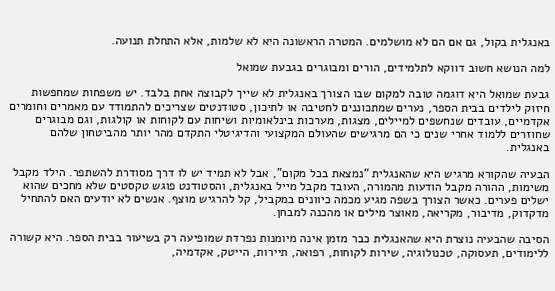באנגלית בקול, גם אם הם לא מושלמים. המטרה הראשונה היא לא שלמות, אלא התחלת תנועה.

למה הנושא חשוב דווקא לתלמידים, הורים ומבוגרים בגבעת שמואל

גבעת שמואל היא דוגמה טובה למקום שבו הצורך באנגלית לא שייך לקבוצה אחת בלבד. יש משפחות שמחפשות חיזוק לילדים בבית הספר, נערים שמתכוננים לחטיבה או לתיכון, סטודנטים שצריכים להתמודד עם מאמרים וחומרים אקדמיים, עובדים שנחשפים למיילים, מצגות, מערכות בינלאומיות ושיחות עם לקוחות או קולגות, וגם מבוגרים שחוזרים ללמוד אחרי שנים כי הם מרגישים שהעולם המקצועי והדיגיטלי התקדם מהר יותר מהביטחון שלהם באנגלית.

הבעיה שהקורא מרגיש היא שהאנגלית “נמצאת בכל מקום”, אבל לא תמיד יש לו דרך מסודרת להשתפר. הילד מקבל משימות, ההורה מקבל הודעות מהמורה, העובד מקבל מייל באנגלית, והסטודנט פוגש טקסטים שלא מחכים שהוא ישלים פערים. כאשר הצורך בשפה מגיע מכמה כיוונים במקביל, קל להרגיש מוצף. אנשים לא יודעים האם להתחיל מדקדוק, מדיבור, מקריאה, מאוצר מילים או מהכנה למבחן.

הסיבה שהבעיה נוצרת היא שהאנגלית כבר מזמן אינה מיומנות נפרדת שמופיעה רק בשיעור בבית הספר. היא קשורה ללימודים, תעסוקה, טכנולוגיה, שירות לקוחות, רפואה, תיירות, הייטק, אקדמיה,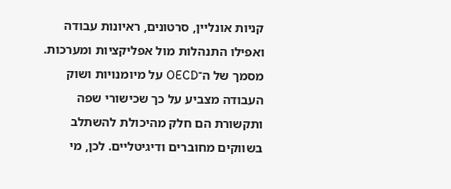קניות אונליין, סרטונים, ראיונות עבודה ואפילו התנהלות מול אפליקציות ומערכות. מסמך של ה־OECD על מיומנויות ושוק העבודה מצביע על כך שכישורי שפה ותקשורת הם חלק מהיכולת להשתלב בשווקים מחוברים ודיגיטליים. לכן, מי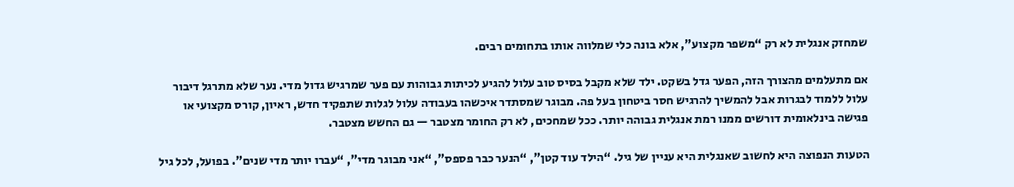שמחזק אנגלית לא רק “משפר מקצוע”, אלא בונה כלי שמלווה אותו בתחומים רבים.

אם מתעלמים מהצורך הזה, הפער גדל בשקט. ילד שלא מקבל בסיס טוב עלול להגיע לכיתות גבוהות עם פער שמרגיש גדול מדי. נער שלא מתרגל דיבור עלול ללמוד לבגרות אבל להמשיך להרגיש חסר ביטחון בעל פה. מבוגר שמסתדר איכשהו בעבודה עלול לגלות שתפקיד חדש, ראיון, קורס מקצועי או פגישה בינלאומית דורשים ממנו רמת אנגלית גבוהה יותר. ככל שמחכים, לא רק החומר מצטבר — גם החשש מצטבר.

הטעות הנפוצה היא לחשוב שאנגלית היא עניין של גיל. “הילד עוד קטן”, “הנער כבר פספס”, “אני מבוגר מדי”, “עברו יותר מדי שנים”. בפועל, לכל גיל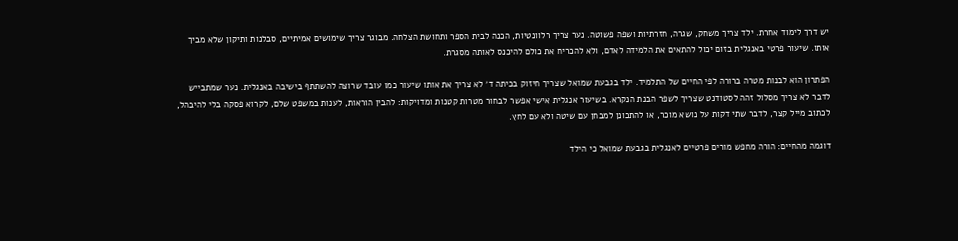יש דרך לימוד אחרת. ילד צריך משחק, שגרה, חזרתיות ושפה פשוטה. נער צריך רלוונטיות, הכנה לבית הספר ותחושת הצלחה. מבוגר צריך שימושים אמיתיים, סבלנות ותיקון שלא מביך אותו. שיעור פרטי באנגלית בזום יכול להתאים את הלמידה לאדם, ולא להכריח את כולם להיכנס לאותה מסגרת.

הפתרון הוא לבנות מטרה ברורה לפי החיים של התלמיד. ילד בגבעת שמואל שצריך חיזוק בכיתה ד׳ לא צריך את אותו שיעור כמו עובד שרוצה להשתתף בישיבה באנגלית. נער שמתבייש לדבר לא צריך מסלול זהה לסטודנט שצריך לשפר הבנת הנקרא. בשיעור אנגלית אישי אפשר לבחור מטרות קטנות ומדויקות: להבין הוראות, לענות במשפט שלם, לקרוא פסקה בלי להיבהל, לכתוב מייל קצר, לדבר שתי דקות על נושא מוכר, או להתכונן למבחן עם שיטה ולא עם לחץ.

דוגמה מהחיים: הורה מחפש מורים פרטיים לאנגלית בגבעת שמואל כי הילד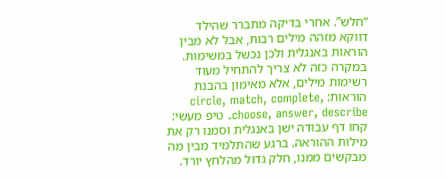“חלש”. אחרי בדיקה מתברר שהילד דווקא מזהה מילים רבות, אבל לא מבין הוראות באנגלית ולכן נכשל במשימות. במקרה כזה לא צריך להתחיל מעוד רשימות מילים, אלא מאימון בהבנת הוראות: circle, match, complete, choose, answer, describe. טיפ מעשי: קחו דף עבודה ישן באנגלית וסמנו רק את מילות ההוראה. ברגע שהתלמיד מבין מה מבקשים ממנו, חלק גדול מהלחץ יורד.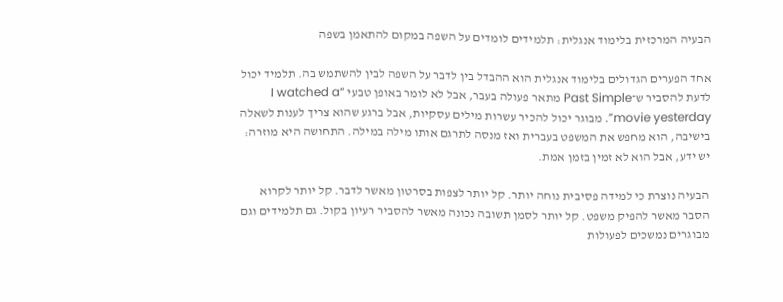הבעיה המרכזית בלימוד אנגלית: תלמידים לומדים על השפה במקום להתאמן בשפה

אחד הפערים הגדולים בלימוד אנגלית הוא ההבדל בין לדבר על השפה לבין להשתמש בה. תלמיד יכול לדעת להסביר ש־Past Simple מתאר פעולה בעבר, אבל לא לומר באופן טבעי “I watched a movie yesterday”. מבוגר יכול להכיר עשרות מילים עסקיות, אבל ברגע שהוא צריך לענות לשאלה בישיבה, הוא מחפש את המשפט בעברית ואז מנסה לתרגם אותו מילה במילה. התחושה היא מוזרה: יש ידע, אבל הוא לא זמין בזמן אמת.

הבעיה נוצרת כי למידה פסיבית נוחה יותר. קל יותר לצפות בסרטון מאשר לדבר. קל יותר לקרוא הסבר מאשר להפיק משפט. קל יותר לסמן תשובה נכונה מאשר להסביר רעיון בקול. גם תלמידים וגם מבוגרים נמשכים לפעולות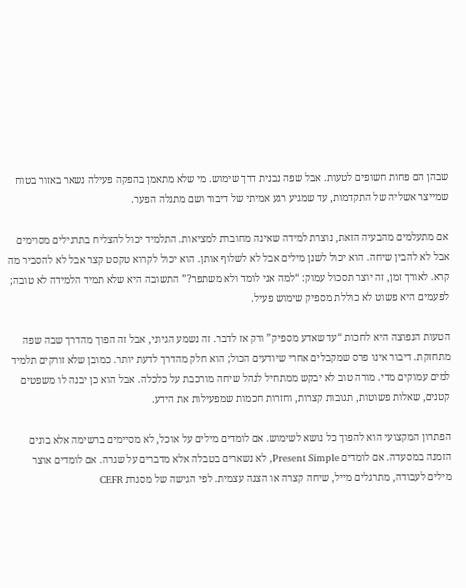שבהן הם פחות חשופים לטעות. אבל שפה נבנית דרך שימוש. מי שלא מתאמן בהפקה פעילה נשאר באזור בטוח שמייצר אשליה של התקדמות, עד שמגיע רגע אמיתי של דיבור ושם מתגלה הפער.

אם מתעלמים מהבעיה הזאת, נוצרת למידה שאינה מחוברת למציאות. התלמיד יכול להצליח בתרגילים מסוימים אבל לא להבין שיחה. הוא יכול לשנן מילים אבל לא לשלוף אותן. הוא יכול לקרוא טקסט קצר אבל לא להסביר מה קרא. לאורך זמן, זה יוצר תסכול עמוק: “למה אני לומד ולא משתפר?” התשובה היא שלא תמיד הלמידה לא טובה; לפעמים היא פשוט לא כוללת מספיק שימוש פעיל.

הטעות הנפוצה היא לחכות “עד שאדע מספיק” ורק אז לדבר. זה נשמע הגיוני, אבל זה הפוך מהדרך שבה שפה מתחזקת. דיבור אינו פרס שמקבלים אחרי שיודעים הכול; הוא חלק מהדרך לדעת יותר. כמובן שלא זורקים תלמיד למים עמוקים מדי. מורה טוב לא יבקש ממתחיל לנהל שיחה מורכבת על כלכלה. אבל הוא כן יבנה לו משפטים קטנים, שאלות פשוטות, תגובות קצרות, וחזרות חכמות שמפעילות את הידע.

הפתרון המקצועי הוא להפוך כל נושא לשימוש. אם לומדים מילים על אוכל, לא מסיימים ברשימה אלא בונים הזמנה במסעדה. אם לומדים Present Simple, לא נשארים בטבלה אלא מדברים על שגרה. אם לומדים אוצר מילים לעבודה, מתרגלים מייל, שיחה קצרה או הצגה עצמית. לפי הגישה של מסגרת CEFR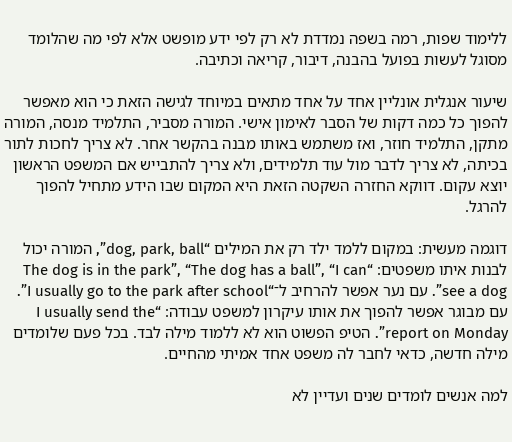ללימוד שפות, רמה בשפה נמדדת לא רק לפי ידע מופשט אלא לפי מה שהלומד מסוגל לעשות בפועל בהבנה, דיבור, קריאה וכתיבה.

שיעור אנגלית אונליין אחד על אחד מתאים במיוחד לגישה הזאת כי הוא מאפשר להפוך כל כמה דקות של הסבר לאימון אישי. המורה מסביר, התלמיד מנסה, המורה מתקן, התלמיד חוזר, ואז משתמש באותו מבנה בהקשר אחר. לא צריך לחכות לתור בכיתה, לא צריך לדבר מול עוד תלמידים, ולא צריך להתבייש אם המשפט הראשון יוצא עקום. דווקא החזרה השקטה הזאת היא המקום שבו הידע מתחיל להפוך להרגל.

דוגמה מעשית: במקום ללמד ילד רק את המילים “dog, park, ball”, המורה יכול לבנות איתו משפטים: “The dog is in the park”, “The dog has a ball”, “I can see a dog”. עם נער אפשר להרחיב ל־“I usually go to the park after school”. עם מבוגר אפשר להפוך את אותו עיקרון למשפט עבודה: “I usually send the report on Monday”. הטיפ הפשוט הוא לא ללמוד מילה לבד. בכל פעם שלומדים מילה חדשה, כדאי לחבר לה משפט אחד אמיתי מהחיים.

למה אנשים לומדים שנים ועדיין לא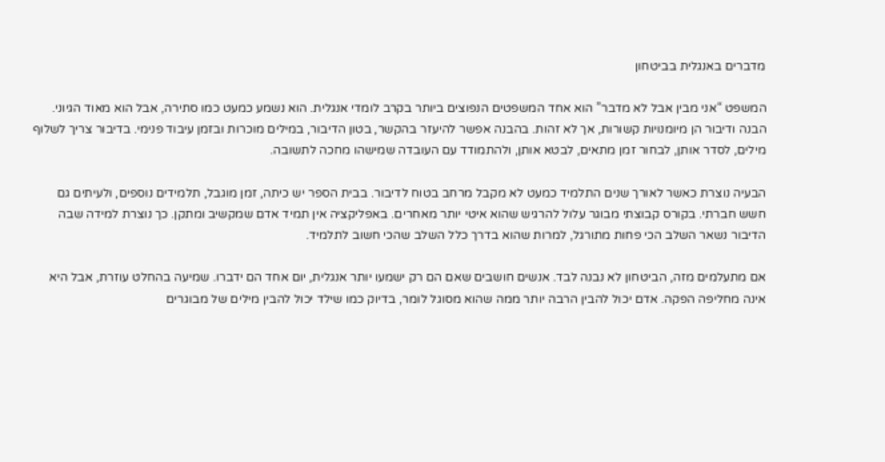מדברים באנגלית בביטחון

המשפט “אני מבין אבל לא מדבר” הוא אחד המשפטים הנפוצים ביותר בקרב לומדי אנגלית. הוא נשמע כמעט כמו סתירה, אבל הוא מאוד הגיוני. הבנה ודיבור הן מיומנויות קשורות, אך לא זהות. בהבנה אפשר להיעזר בהקשר, בטון הדיבור, במילים מוכרות ובזמן עיבוד פנימי. בדיבור צריך לשלוף מילים, לסדר אותן, לבחור זמן מתאים, לבטא אותן, ולהתמודד עם העובדה שמישהו מחכה לתשובה.

הבעיה נוצרת כאשר לאורך שנים התלמיד כמעט לא מקבל מרחב בטוח לדיבור. בבית הספר יש כיתה, זמן מוגבל, תלמידים נוספים, ולעיתים גם חשש חברתי. בקורס קבוצתי מבוגר עלול להרגיש שהוא איטי יותר מאחרים. באפליקציה אין תמיד אדם שמקשיב ומתקן. כך נוצרת למידה שבה הדיבור נשאר השלב הכי פחות מתורגל, למרות שהוא בדרך כלל השלב שהכי חשוב לתלמיד.

אם מתעלמים מזה, הביטחון לא נבנה לבד. אנשים חושבים שאם הם רק ישמעו יותר אנגלית, יום אחד הם ידברו. שמיעה בהחלט עוזרת, אבל היא אינה מחליפה הפקה. אדם יכול להבין הרבה יותר ממה שהוא מסוגל לומר, בדיוק כמו שילד יכול להבין מילים של מבוגרים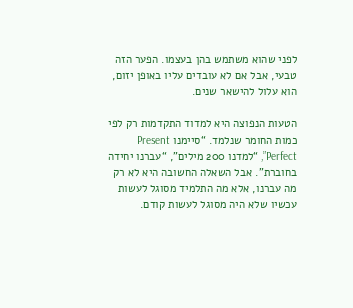לפני שהוא משתמש בהן בעצמו. הפער הזה טבעי, אבל אם לא עובדים עליו באופן יזום, הוא עלול להישאר שנים.

הטעות הנפוצה היא למדוד התקדמות רק לפי כמות החומר שנלמד. “סיימנו Present Perfect”, “למדנו 200 מילים”, “עברנו יחידה בחוברת”. אבל השאלה החשובה היא לא רק מה עברנו, אלא מה התלמיד מסוגל לעשות עכשיו שלא היה מסוגל לעשות קודם.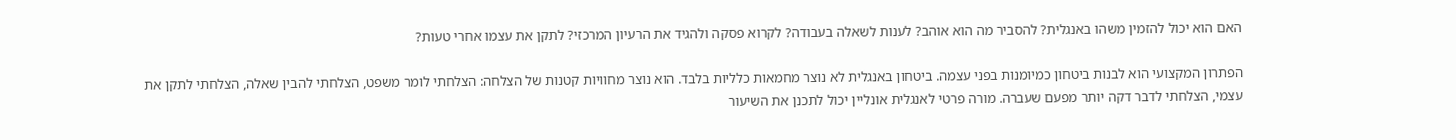האם הוא יכול להזמין משהו באנגלית? להסביר מה הוא אוהב? לענות לשאלה בעבודה? לקרוא פסקה ולהגיד את הרעיון המרכזי? לתקן את עצמו אחרי טעות?

הפתרון המקצועי הוא לבנות ביטחון כמיומנות בפני עצמה. ביטחון באנגלית לא נוצר מחמאות כלליות בלבד. הוא נוצר מחוויות קטנות של הצלחה: הצלחתי לומר משפט, הצלחתי להבין שאלה, הצלחתי לתקן את עצמי, הצלחתי לדבר דקה יותר מפעם שעברה. מורה פרטי לאנגלית אונליין יכול לתכנן את השיעור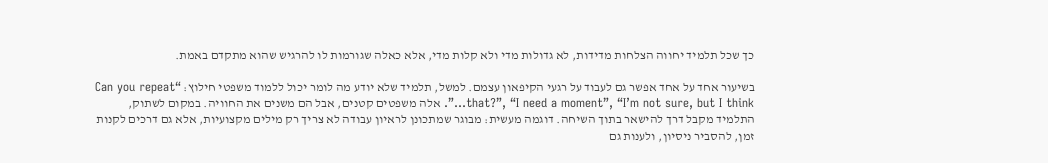כך שכל תלמיד יחווה הצלחות מדידות, לא גדולות מדי ולא קלות מדי, אלא כאלה שגורמות לו להרגיש שהוא מתקדם באמת.

בשיעור אחד על אחד אפשר גם לעבוד על רגעי הקיפאון עצמם. למשל, תלמיד שלא יודע מה לומר יכול ללמוד משפטי חילוץ: “Can you repeat that?”, “I need a moment”, “I’m not sure, but I think…”. אלה משפטים קטנים, אבל הם משנים את החוויה. במקום לשתוק, התלמיד מקבל דרך להישאר בתוך השיחה. דוגמה מעשית: מבוגר שמתכונן לראיון עבודה לא צריך רק מילים מקצועיות, אלא גם דרכים לקנות זמן, להסביר ניסיון, ולענות גם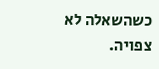כשהשאלה לא צפויה.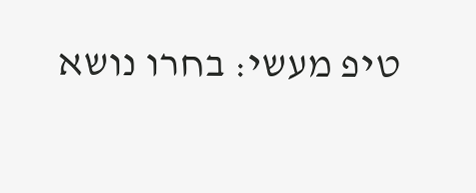טיפ מעשי: בחרו נושא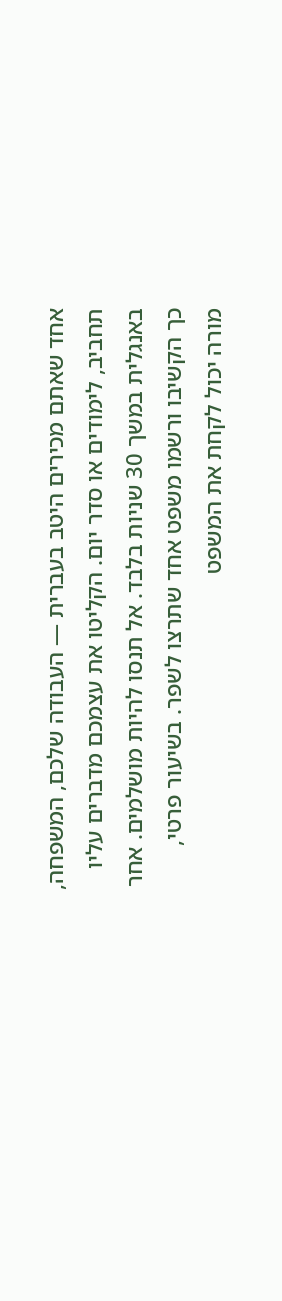אחד שאתם מכירים היטב בעברית — העבודה שלכם, המשפחה, תחביב, לימודים או סדר יום. הקליטו את עצמכם מדברים עליו באנגלית במשך 30 שניות בלבד. אל תנסו להיות מושלמים. אחר כך הקשיבו ורשמו משפט אחד שתרצו לשפר. בשיעור פרטי, מורה יכול לקחת את המשפט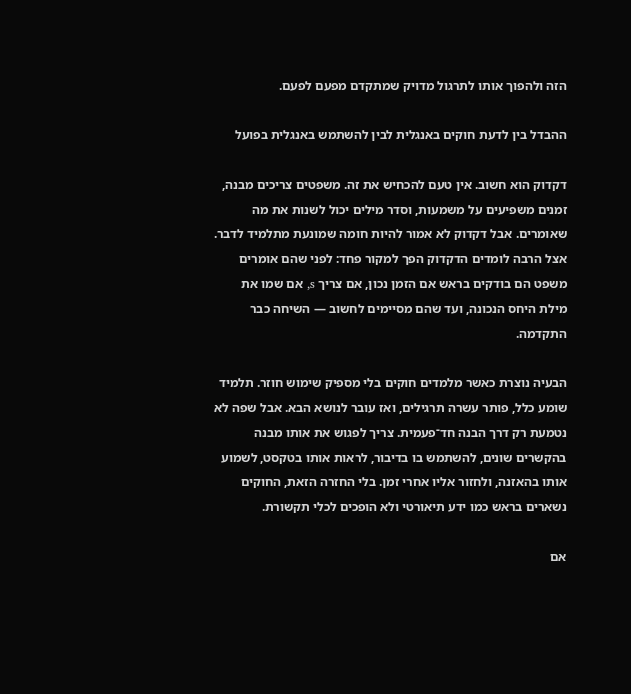הזה ולהפוך אותו לתרגול מדויק שמתקדם מפעם לפעם.

ההבדל בין לדעת חוקים באנגלית לבין להשתמש באנגלית בפועל

דקדוק הוא חשוב. אין טעם להכחיש את זה. משפטים צריכים מבנה, זמנים משפיעים על משמעות, וסדר מילים יכול לשנות את מה שאומרים. אבל דקדוק לא אמור להיות חומה שמונעת מתלמיד לדבר. אצל הרבה לומדים הדקדוק הפך למקור פחד: לפני שהם אומרים משפט הם בודקים בראש אם הזמן נכון, אם צריך s, אם שמו את מילת היחס הנכונה, ועד שהם מסיימים לחשוב — השיחה כבר התקדמה.

הבעיה נוצרת כאשר מלמדים חוקים בלי מספיק שימוש חוזר. תלמיד שומע כלל, פותר עשרה תרגילים, ואז עובר לנושא הבא. אבל שפה לא נטמעת רק דרך הבנה חד־פעמית. צריך לפגוש את אותו מבנה בהקשרים שונים, להשתמש בו בדיבור, לראות אותו בטקסט, לשמוע אותו בהאזנה, ולחזור אליו אחרי זמן. בלי החזרה הזאת, החוקים נשארים בראש כמו ידע תיאורטי ולא הופכים לכלי תקשורת.

אם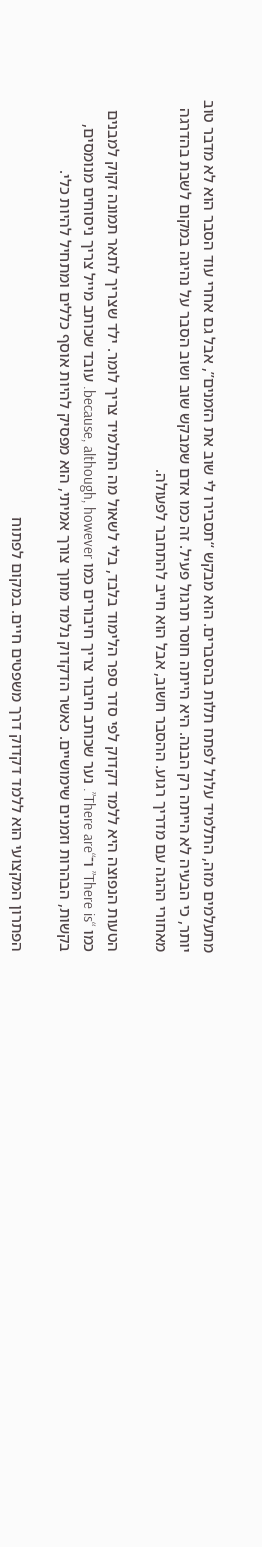מתעלמים מזה, התלמיד עלול לפתח תלות בהסברים. הוא מבקש “תסבירו לי שוב את הזמנים”, אבל גם אחרי עוד הסבר הוא לא מדבר טוב יותר, כי הבעיה לא הייתה רק הבנה. היא הייתה חוסר תרגול פעיל. זה כמו אדם שמבקש שוב ושוב הסבר על נהיגה במקום לשבת בהדרגה מאחורי ההגה עם מדריך רגוע. ההסבר חשוב, אבל הוא חייב להתחבר לפעולה.

הטעות הנפוצה היא ללמד דקדוק לפי סדר ספר הלימוד בלבד, בלי לשאול מה התלמיד צריך לומר. ילד שצריך לתאר תמונה זקוק למבנים כמו “There is” ו־“There are”. נער שכותב חיבור צריך חיבורים כמו because, although, however. עובד שכותב מייל צריך ניסוחים מנומסים, בקשות, הבהרות וזמנים שימושיים. כאשר הדקדוק נלמד מתוך צורך אמיתי, הוא מפסיק להיות אוסף כללים ומתחיל להיות כלי.

הפתרון המקצועי הוא ללמד דקדוק דרך משפטים חיים. במקום לפתוח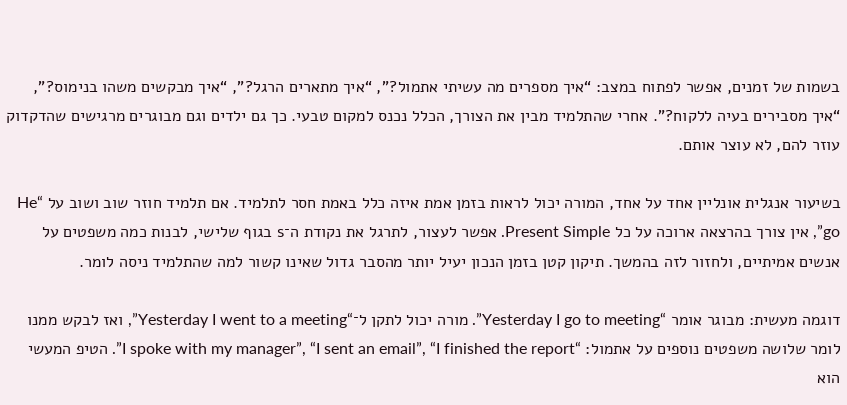בשמות של זמנים, אפשר לפתוח במצב: “איך מספרים מה עשיתי אתמול?”, “איך מתארים הרגל?”, “איך מבקשים משהו בנימוס?”, “איך מסבירים בעיה ללקוח?”. אחרי שהתלמיד מבין את הצורך, הכלל נכנס למקום טבעי. כך גם ילדים וגם מבוגרים מרגישים שהדקדוק עוזר להם, לא עוצר אותם.

בשיעור אנגלית אונליין אחד על אחד, המורה יכול לראות בזמן אמת איזה כלל באמת חסר לתלמיד. אם תלמיד חוזר שוב ושוב על “He go”, אין צורך בהרצאה ארוכה על כל Present Simple. אפשר לעצור, לתרגל את נקודת ה־s בגוף שלישי, לבנות כמה משפטים על אנשים אמיתיים, ולחזור לזה בהמשך. תיקון קטן בזמן הנכון יעיל יותר מהסבר גדול שאינו קשור למה שהתלמיד ניסה לומר.

דוגמה מעשית: מבוגר אומר “Yesterday I go to meeting”. מורה יכול לתקן ל־“Yesterday I went to a meeting”, ואז לבקש ממנו לומר שלושה משפטים נוספים על אתמול: “I spoke with my manager”, “I sent an email”, “I finished the report”. הטיפ המעשי הוא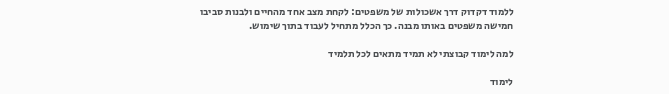ללמוד דקדוק דרך אשכולות של משפטים: לקחת מצב אחד מהחיים ולבנות סביבו חמישה משפטים באותו מבנה. כך הכלל מתחיל לעבוד בתוך שימוש.

למה לימוד קבוצתי לא תמיד מתאים לכל תלמיד

לימוד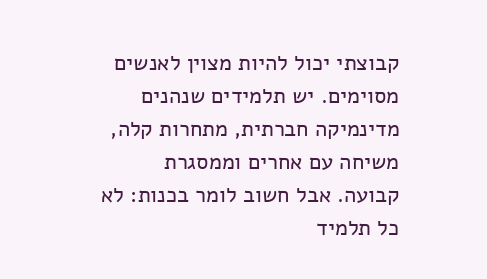קבוצתי יכול להיות מצוין לאנשים מסוימים. יש תלמידים שנהנים מדינמיקה חברתית, מתחרות קלה, משיחה עם אחרים וממסגרת קבועה. אבל חשוב לומר בכנות: לא כל תלמיד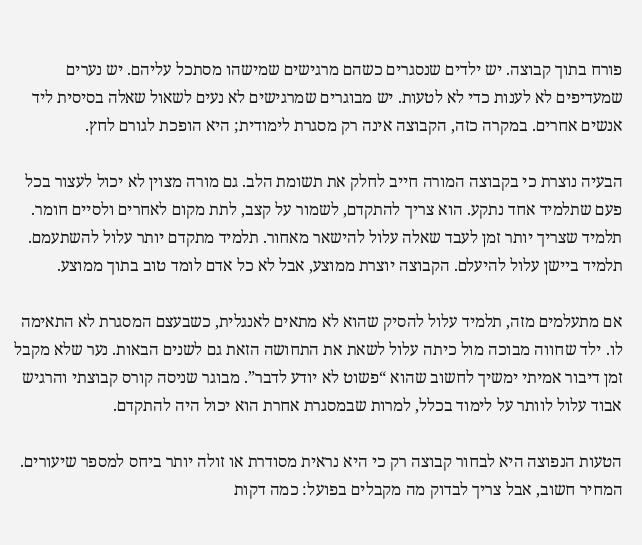פורח בתוך קבוצה. יש ילדים שנסגרים כשהם מרגישים שמישהו מסתכל עליהם. יש נערים שמעדיפים לא לענות כדי לא לטעות. יש מבוגרים שמרגישים לא נעים לשאול שאלה בסיסית ליד אנשים אחרים. במקרה כזה, הקבוצה אינה רק מסגרת לימודית; היא הופכת לגורם לחץ.

הבעיה נוצרת כי בקבוצה המורה חייב לחלק את תשומת הלב. גם מורה מצוין לא יכול לעצור בכל פעם שתלמיד אחד נתקע. הוא צריך להתקדם, לשמור על קצב, לתת מקום לאחרים ולסיים חומר. תלמיד שצריך יותר זמן לעבד שאלה עלול להישאר מאחור. תלמיד מתקדם יותר עלול להשתעמם. תלמיד ביישן עלול להיעלם. הקבוצה יוצרת ממוצע, אבל לא כל אדם לומד טוב בתוך ממוצע.

אם מתעלמים מזה, תלמיד עלול להסיק שהוא לא מתאים לאנגלית, כשבעצם המסגרת לא התאימה לו. ילד שחווה מבוכה מול כיתה עלול לשאת את התחושה הזאת גם לשנים הבאות. נער שלא מקבל זמן דיבור אמיתי ימשיך לחשוב שהוא “פשוט לא יודע לדבר”. מבוגר שניסה קורס קבוצתי והרגיש אבוד עלול לוותר על לימוד בכלל, למרות שבמסגרת אחרת הוא יכול היה להתקדם.

הטעות הנפוצה היא לבחור קבוצה רק כי היא נראית מסודרת או זולה יותר ביחס למספר שיעורים. המחיר חשוב, אבל צריך לבדוק מה מקבלים בפועל: כמה דקות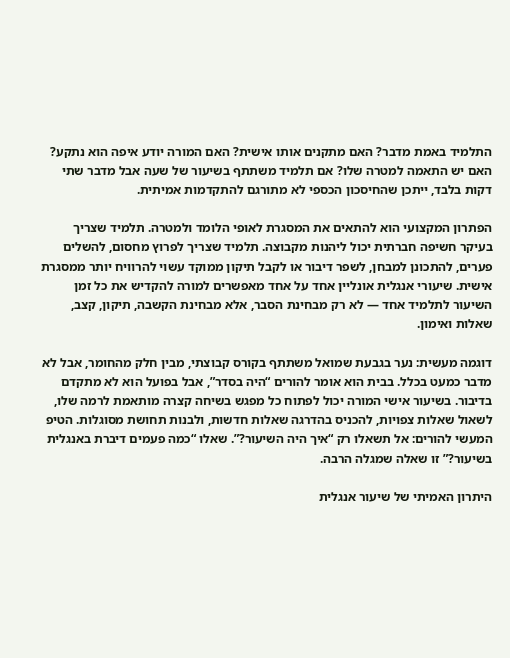התלמיד באמת מדבר? האם מתקנים אותו אישית? האם המורה יודע איפה הוא נתקע? האם יש התאמה למטרה שלו? אם תלמיד משתתף בשיעור של שעה אבל מדבר שתי דקות בלבד, ייתכן שהחיסכון הכספי לא מתורגם להתקדמות אמיתית.

הפתרון המקצועי הוא להתאים את המסגרת לאופי הלומד ולמטרה. תלמיד שצריך בעיקר חשיפה חברתית יכול ליהנות מקבוצה. תלמיד שצריך לפרוץ מחסום, להשלים פערים, להתכונן למבחן, לשפר דיבור או לקבל תיקון ממוקד עשוי להרוויח יותר ממסגרת אישית. שיעורי אנגלית אונליין אחד על אחד מאפשרים למורה להקדיש את כל זמן השיעור לתלמיד אחד — לא רק מבחינת הסבר, אלא מבחינת הקשבה, תיקון, קצב, שאלות ואימון.

דוגמה מעשית: נער בגבעת שמואל משתתף בקורס קבוצתי, מבין חלק מהחומר, אבל לא מדבר כמעט בכלל. בבית הוא אומר להורים “היה בסדר”, אבל בפועל הוא לא מתקדם בדיבור. בשיעור אישי המורה יכול לפתוח כל מפגש בשיחה קצרה מותאמת לרמה שלו, לשאול שאלות צפויות, להכניס בהדרגה שאלות חדשות, ולבנות תחושת מסוגלות. הטיפ המעשי להורים: אל תשאלו רק “איך היה השיעור?”. שאלו “כמה פעמים דיברת באנגלית בשיעור?” זו שאלה שמגלה הרבה.

היתרון האמיתי של שיעור אנגלית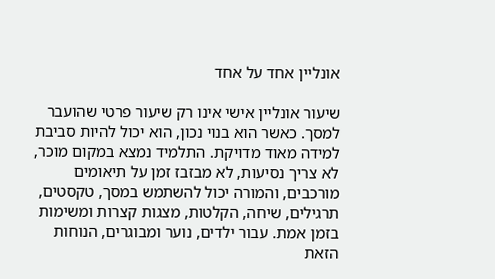אונליין אחד על אחד

שיעור אונליין אישי אינו רק שיעור פרטי שהועבר למסך. כאשר הוא בנוי נכון, הוא יכול להיות סביבת למידה מאוד מדויקת. התלמיד נמצא במקום מוכר, לא צריך נסיעות, לא מבזבז זמן על תיאומים מורכבים, והמורה יכול להשתמש במסך, טקסטים, תרגילים, שיחה, הקלטות, מצגות קצרות ומשימות בזמן אמת. עבור ילדים, נוער ומבוגרים, הנוחות הזאת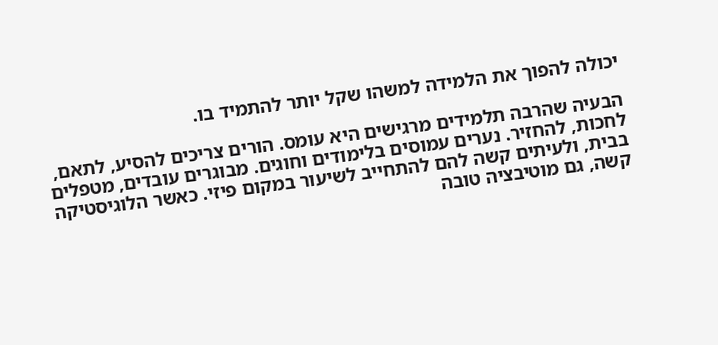יכולה להפוך את הלמידה למשהו שקל יותר להתמיד בו.

הבעיה שהרבה תלמידים מרגישים היא עומס. הורים צריכים להסיע, לתאם, לחכות, להחזיר. נערים עמוסים בלימודים וחוגים. מבוגרים עובדים, מטפלים בבית, ולעיתים קשה להם להתחייב לשיעור במקום פיזי. כאשר הלוגיסטיקה קשה, גם מוטיבציה טובה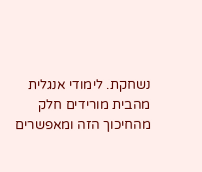נשחקת. לימודי אנגלית מהבית מורידים חלק מהחיכוך הזה ומאפשרים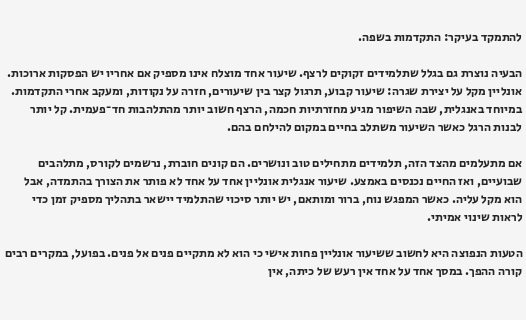להתמקד בעיקר: התקדמות בשפה.

הבעיה נוצרת גם בגלל שתלמידים זקוקים לרצף. שיעור אחד מוצלח אינו מספיק אם אחריו יש הפסקות ארוכות. אונליין מקל על יצירת שגרה: שיעור קבוע, תרגול קצר בין שיעורים, חזרה על נקודות, ומעקב אחרי התקדמות. במיוחד באנגלית, שבה השיפור מגיע מחזרתיות חכמה, הרצף חשוב יותר מהתלהבות חד־פעמית. קל יותר לבנות הרגל כאשר השיעור משתלב בחיים במקום להילחם בהם.

אם מתעלמים מהצד הזה, תלמידים מתחילים טוב ונושרים. הם קונים חוברת, נרשמים לקורס, מתלהבים שבועיים, ואז החיים נכנסים באמצע. שיעור אנגלית אונליין אחד על אחד לא פותר את הצורך בהתמדה, אבל הוא מקל עליה. כאשר המפגש נוח, ברור ומותאם, יש יותר סיכוי שהתלמיד יישאר בתהליך מספיק זמן כדי לראות שינוי אמיתי.

הטעות הנפוצה היא לחשוב ששיעור אונליין פחות אישי כי הוא לא מתקיים פנים אל פנים. בפועל, במקרים רבים קורה ההפך. במסך אחד על אחד אין רעש של כיתה, אין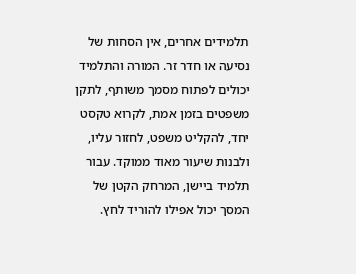תלמידים אחרים, אין הסחות של נסיעה או חדר זר. המורה והתלמיד יכולים לפתוח מסמך משותף, לתקן משפטים בזמן אמת, לקרוא טקסט יחד, להקליט משפט, לחזור עליו, ולבנות שיעור מאוד ממוקד. עבור תלמיד ביישן, המרחק הקטן של המסך יכול אפילו להוריד לחץ.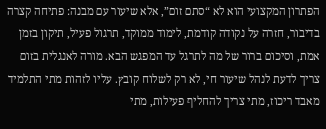הפתרון המקצועי הוא לא “סתם זום”, אלא שיעור עם מבנה: פתיחה קצרה בדיבור, חזרה על נקודה קודמת, לימוד ממוקד, תרגול פעיל, תיקון בזמן אמת, וסיכום ברור של מה לתרגל עד המפגש הבא. מורה לאנגלית בזום צריך לדעת לנהל שיעור חי, לא רק לשלוח קובץ. עליו לזהות מתי התלמיד מאבד ריכוז, מתי צריך להחליף פעילות, מתי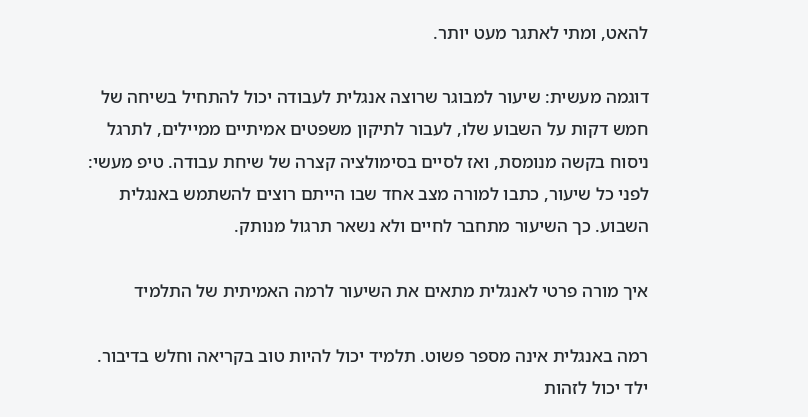להאט, ומתי לאתגר מעט יותר.

דוגמה מעשית: שיעור למבוגר שרוצה אנגלית לעבודה יכול להתחיל בשיחה של חמש דקות על השבוע שלו, לעבור לתיקון משפטים אמיתיים ממיילים, לתרגל ניסוח בקשה מנומסת, ואז לסיים בסימולציה קצרה של שיחת עבודה. טיפ מעשי: לפני כל שיעור, כתבו למורה מצב אחד שבו הייתם רוצים להשתמש באנגלית השבוע. כך השיעור מתחבר לחיים ולא נשאר תרגול מנותק.

איך מורה פרטי לאנגלית מתאים את השיעור לרמה האמיתית של התלמיד

רמה באנגלית אינה מספר פשוט. תלמיד יכול להיות טוב בקריאה וחלש בדיבור. ילד יכול לזהות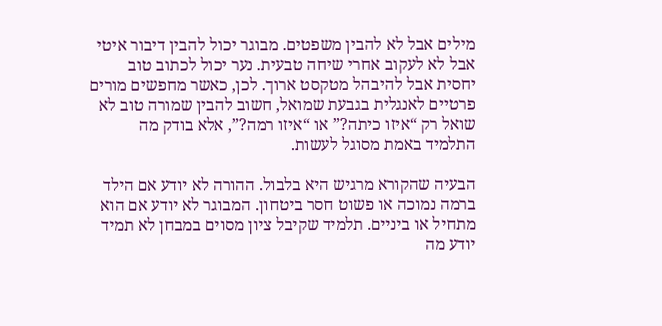מילים אבל לא להבין משפטים. מבוגר יכול להבין דיבור איטי אבל לא לעקוב אחרי שיחה טבעית. נער יכול לכתוב טוב יחסית אבל להיבהל מטקסט ארוך. לכן, כאשר מחפשים מורים פרטיים לאנגלית בגבעת שמואל, חשוב להבין שמורה טוב לא שואל רק “איזו כיתה?” או “איזו רמה?”, אלא בודק מה התלמיד באמת מסוגל לעשות.

הבעיה שהקורא מרגיש היא בלבול. ההורה לא יודע אם הילד ברמה נמוכה או פשוט חסר ביטחון. המבוגר לא יודע אם הוא מתחיל או ביניים. תלמיד שקיבל ציון מסוים במבחן לא תמיד יודע מה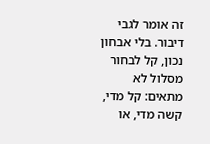זה אומר לגבי דיבור. בלי אבחון נכון, קל לבחור מסלול לא מתאים: קל מדי, קשה מדי, או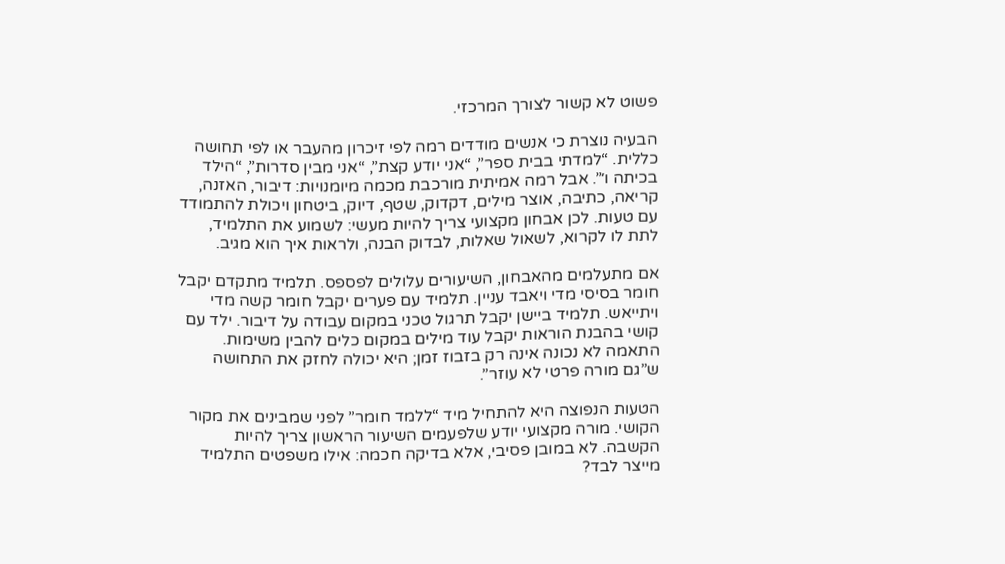פשוט לא קשור לצורך המרכזי.

הבעיה נוצרת כי אנשים מודדים רמה לפי זיכרון מהעבר או לפי תחושה כללית. “למדתי בבית ספר”, “אני יודע קצת”, “אני מבין סדרות”, “הילד בכיתה ו׳”. אבל רמה אמיתית מורכבת מכמה מיומנויות: דיבור, האזנה, קריאה, כתיבה, אוצר מילים, דקדוק, שטף, דיוק, ביטחון ויכולת להתמודד עם טעות. לכן אבחון מקצועי צריך להיות מעשי: לשמוע את התלמיד, לתת לו לקרוא, לשאול שאלות, לבדוק הבנה, ולראות איך הוא מגיב.

אם מתעלמים מהאבחון, השיעורים עלולים לפספס. תלמיד מתקדם יקבל חומר בסיסי מדי ויאבד עניין. תלמיד עם פערים יקבל חומר קשה מדי ויתייאש. תלמיד ביישן יקבל תרגול טכני במקום עבודה על דיבור. ילד עם קושי בהבנת הוראות יקבל עוד מילים במקום כלים להבין משימות. התאמה לא נכונה אינה רק בזבוז זמן; היא יכולה לחזק את התחושה ש”גם מורה פרטי לא עוזר”.

הטעות הנפוצה היא להתחיל מיד “ללמד חומר” לפני שמבינים את מקור הקושי. מורה מקצועי יודע שלפעמים השיעור הראשון צריך להיות הקשבה. לא במובן פסיבי, אלא בדיקה חכמה: אילו משפטים התלמיד מייצר לבד?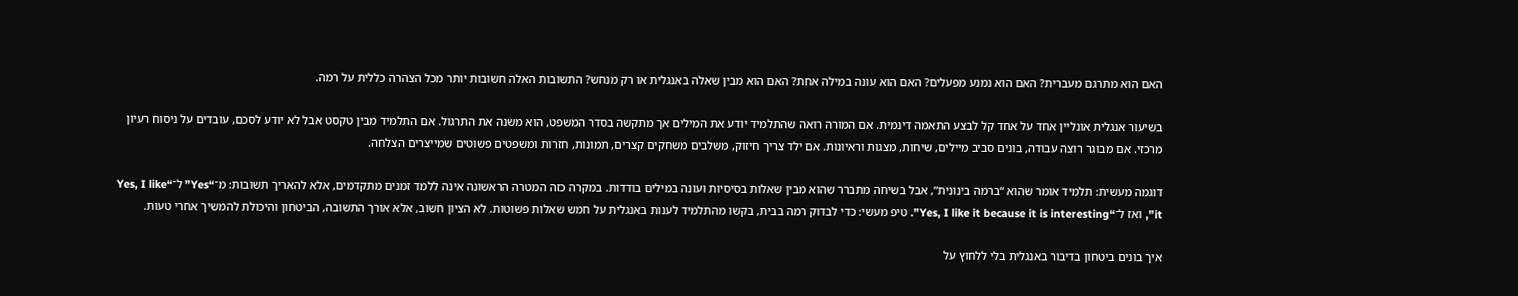האם הוא מתרגם מעברית? האם הוא נמנע מפעלים? האם הוא עונה במילה אחת? האם הוא מבין שאלה באנגלית או רק מנחש? התשובות האלה חשובות יותר מכל הצהרה כללית על רמה.

בשיעור אנגלית אונליין אחד על אחד קל לבצע התאמה דינמית. אם המורה רואה שהתלמיד יודע את המילים אך מתקשה בסדר המשפט, הוא משנה את התרגול. אם התלמיד מבין טקסט אבל לא יודע לסכם, עובדים על ניסוח רעיון מרכזי. אם מבוגר רוצה עבודה, בונים סביב מיילים, שיחות, מצגות וראיונות. אם ילד צריך חיזוק, משלבים משחקים קצרים, תמונות, חזרות ומשפטים פשוטים שמייצרים הצלחה.

דוגמה מעשית: תלמיד אומר שהוא “ברמה בינונית”, אבל בשיחה מתברר שהוא מבין שאלות בסיסיות ועונה במילים בודדות. במקרה כזה המטרה הראשונה אינה ללמד זמנים מתקדמים, אלא להאריך תשובות: מ־“Yes” ל־“Yes, I like it”, ואז ל־“Yes, I like it because it is interesting”. טיפ מעשי: כדי לבדוק רמה בבית, בקשו מהתלמיד לענות באנגלית על חמש שאלות פשוטות. לא הציון חשוב, אלא אורך התשובה, הביטחון והיכולת להמשיך אחרי טעות.

איך בונים ביטחון בדיבור באנגלית בלי ללחוץ על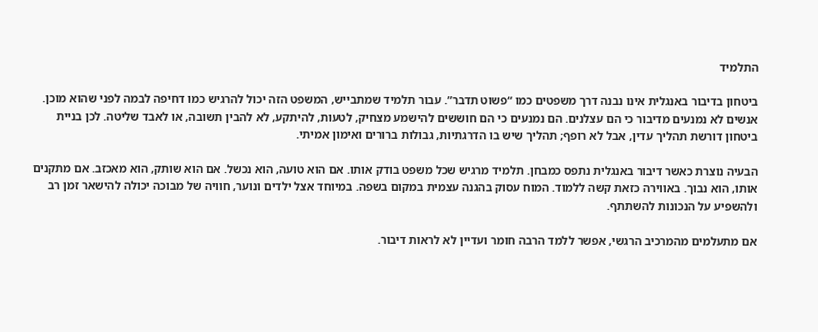התלמיד

ביטחון בדיבור באנגלית אינו נבנה דרך משפטים כמו “פשוט תדבר”. עבור תלמיד שמתבייש, המשפט הזה יכול להרגיש כמו דחיפה לבמה לפני שהוא מוכן. אנשים לא נמנעים מדיבור כי הם עצלנים. הם נמנעים כי הם חוששים להישמע מצחיק, לטעות, להיתקע, לא להבין תשובה, או לאבד שליטה. לכן בניית ביטחון דורשת תהליך עדין, אבל לא רופף; תהליך שיש בו הדרגתיות, גבולות ברורים ואימון אמיתי.

הבעיה נוצרת כאשר דיבור באנגלית נתפס כמבחן. תלמיד מרגיש שכל משפט בודק אותו. אם הוא טועה, הוא נכשל. אם הוא שותק, הוא מאכזב. אם מתקנים אותו, הוא נבוך. באווירה כזאת קשה ללמוד. המוח עסוק בהגנה עצמית במקום בשפה. במיוחד אצל ילדים ונוער, חוויה של מבוכה יכולה להישאר זמן רב ולהשפיע על הנכונות להשתתף.

אם מתעלמים מהמרכיב הרגשי, אפשר ללמד הרבה חומר ועדיין לא לראות דיבור.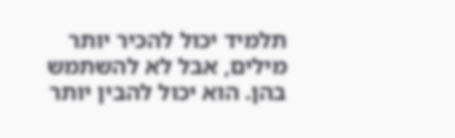תלמיד יכול להכיר יותר מילים, אבל לא להשתמש בהן. הוא יכול להבין יותר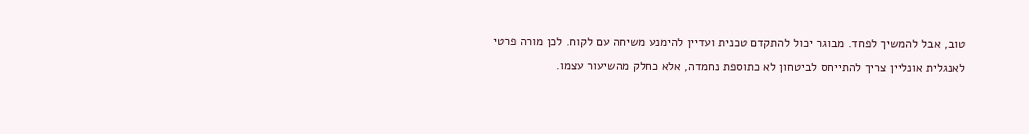טוב, אבל להמשיך לפחד. מבוגר יכול להתקדם טכנית ועדיין להימנע משיחה עם לקוח. לכן מורה פרטי לאנגלית אונליין צריך להתייחס לביטחון לא כתוספת נחמדה, אלא כחלק מהשיעור עצמו.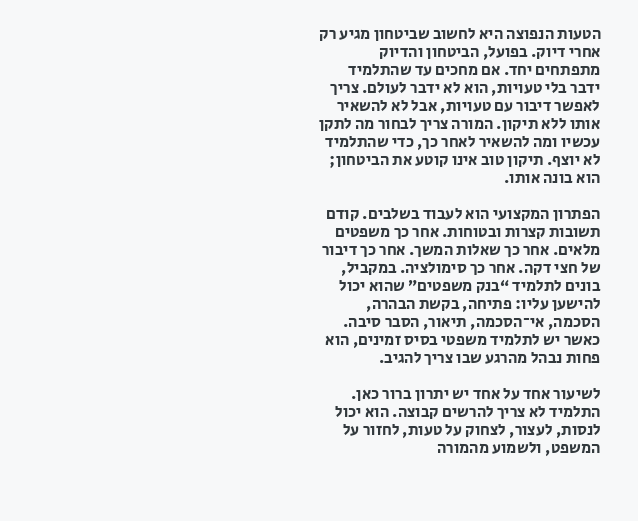הטעות הנפוצה היא לחשוב שביטחון מגיע רק אחרי דיוק. בפועל, הביטחון והדיוק מתפתחים יחד. אם מחכים עד שהתלמיד ידבר בלי טעויות, הוא לא ידבר לעולם. צריך לאפשר דיבור עם טעויות, אבל לא להשאיר אותו ללא תיקון. המורה צריך לבחור מה לתקן עכשיו ומה להשאיר לאחר כך, כדי שהתלמיד לא יוצף. תיקון טוב אינו קוטע את הביטחון; הוא בונה אותו.

הפתרון המקצועי הוא לעבוד בשלבים. קודם תשובות קצרות ובטוחות. אחר כך משפטים מלאים. אחר כך שאלות המשך. אחר כך דיבור של חצי דקה. אחר כך סימולציה. במקביל, בונים לתלמיד “בנק משפטים” שהוא יכול להישען עליו: פתיחה, בקשת הבהרה, הסכמה, אי־הסכמה, תיאור, הסבר סיבה. כאשר יש לתלמיד משפטי בסיס זמינים, הוא פחות נבהל מהרגע שבו צריך להגיב.

לשיעור אחד על אחד יש יתרון ברור כאן. התלמיד לא צריך להרשים קבוצה. הוא יכול לנסות, לעצור, לצחוק על טעות, לחזור על המשפט, ולשמוע מהמורה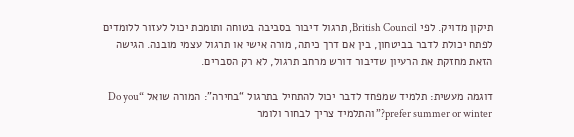תיקון מדויק. לפי British Council, תרגול דיבור בסביבה בטוחה ותומכת יכול לעזור ללומדים לפתח יכולת לדבר בביטחון, בין אם דרך כיתה, מורה אישי או תרגול עצמי מובנה. הגישה הזאת מחזקת את הרעיון שדיבור דורש מרחב תרגול, לא רק הסברים.

דוגמה מעשית: תלמיד שמפחד לדבר יכול להתחיל בתרגול “בחירה”: המורה שואל “Do you prefer summer or winter?” והתלמיד צריך לבחור ולומר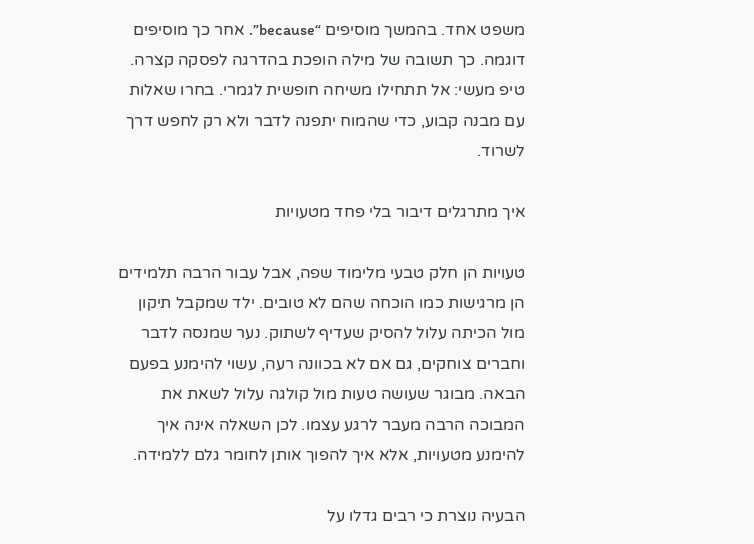משפט אחד. בהמשך מוסיפים “because”. אחר כך מוסיפים דוגמה. כך תשובה של מילה הופכת בהדרגה לפסקה קצרה. טיפ מעשי: אל תתחילו משיחה חופשית לגמרי. בחרו שאלות עם מבנה קבוע, כדי שהמוח יתפנה לדבר ולא רק לחפש דרך לשרוד.

איך מתרגלים דיבור בלי פחד מטעויות

טעויות הן חלק טבעי מלימוד שפה, אבל עבור הרבה תלמידים הן מרגישות כמו הוכחה שהם לא טובים. ילד שמקבל תיקון מול הכיתה עלול להסיק שעדיף לשתוק. נער שמנסה לדבר וחברים צוחקים, גם אם לא בכוונה רעה, עשוי להימנע בפעם הבאה. מבוגר שעושה טעות מול קולגה עלול לשאת את המבוכה הרבה מעבר לרגע עצמו. לכן השאלה אינה איך להימנע מטעויות, אלא איך להפוך אותן לחומר גלם ללמידה.

הבעיה נוצרת כי רבים גדלו על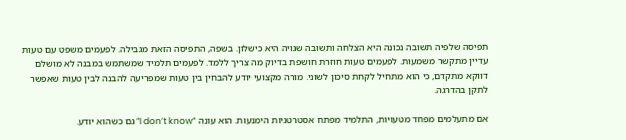תפיסה שלפיה תשובה נכונה היא הצלחה ותשובה שגויה היא כישלון. בשפה, התפיסה הזאת מגבילה. לפעמים משפט עם טעות עדיין מתקשר משמעות. לפעמים טעות חוזרת חושפת בדיוק מה צריך ללמד. לפעמים תלמיד שמשתמש במבנה לא מושלם דווקא מתקדם, כי הוא מתחיל לקחת סיכון לשוני. מורה מקצועי יודע להבחין בין טעות שמפריעה להבנה לבין טעות שאפשר לתקן בהדרגה.

אם מתעלמים מפחד מטעויות, התלמיד מפתח אסטרטגיות הימנעות. הוא עונה “I don’t know” גם כשהוא יודע.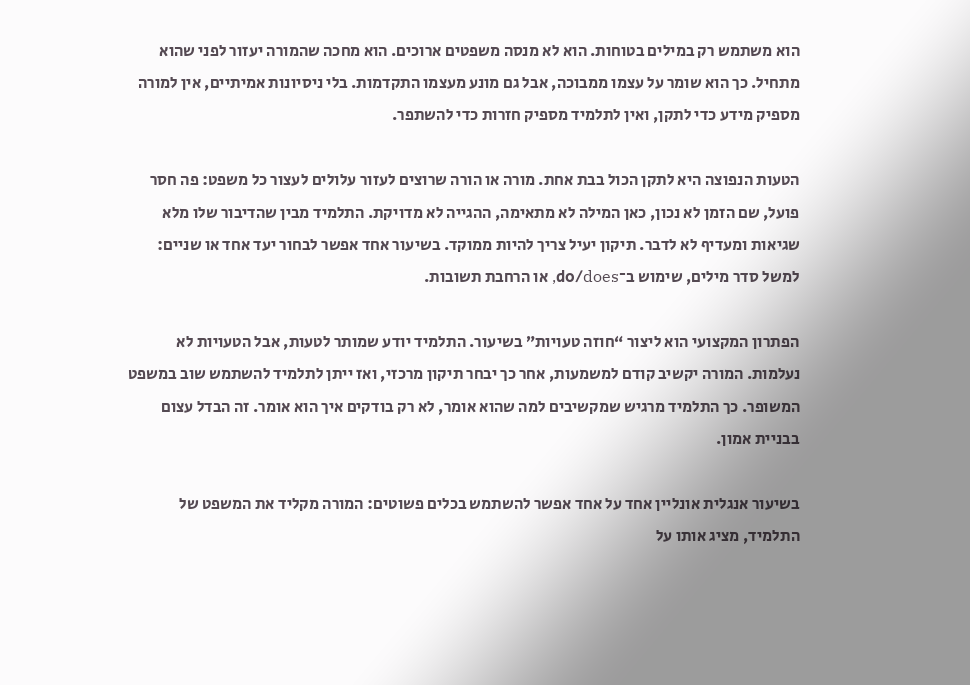הוא משתמש רק במילים בטוחות. הוא לא מנסה משפטים ארוכים. הוא מחכה שהמורה יעזור לפני שהוא מתחיל. כך הוא שומר על עצמו ממבוכה, אבל גם מונע מעצמו התקדמות. בלי ניסיונות אמיתיים, אין למורה מספיק מידע כדי לתקן, ואין לתלמיד מספיק חזרות כדי להשתפר.

הטעות הנפוצה היא לתקן הכול בבת אחת. מורה או הורה שרוצים לעזור עלולים לעצור כל משפט: פה חסר פועל, שם הזמן לא נכון, כאן המילה לא מתאימה, ההגייה לא מדויקת. התלמיד מבין שהדיבור שלו מלא שגיאות ומעדיף לא לדבר. תיקון יעיל צריך להיות ממוקד. בשיעור אחד אפשר לבחור יעד אחד או שניים: למשל סדר מילים, שימוש ב־do/does, או הרחבת תשובות.

הפתרון המקצועי הוא ליצור “חוזה טעויות” בשיעור. התלמיד יודע שמותר לטעות, אבל הטעויות לא נעלמות. המורה יקשיב קודם למשמעות, אחר כך יבחר תיקון מרכזי, ואז ייתן לתלמיד להשתמש שוב במשפט המשופר. כך התלמיד מרגיש שמקשיבים למה שהוא אומר, לא רק בודקים איך הוא אומר. זה הבדל עצום בבניית אמון.

בשיעור אנגלית אונליין אחד על אחד אפשר להשתמש בכלים פשוטים: המורה מקליד את המשפט של התלמיד, מציג אותו על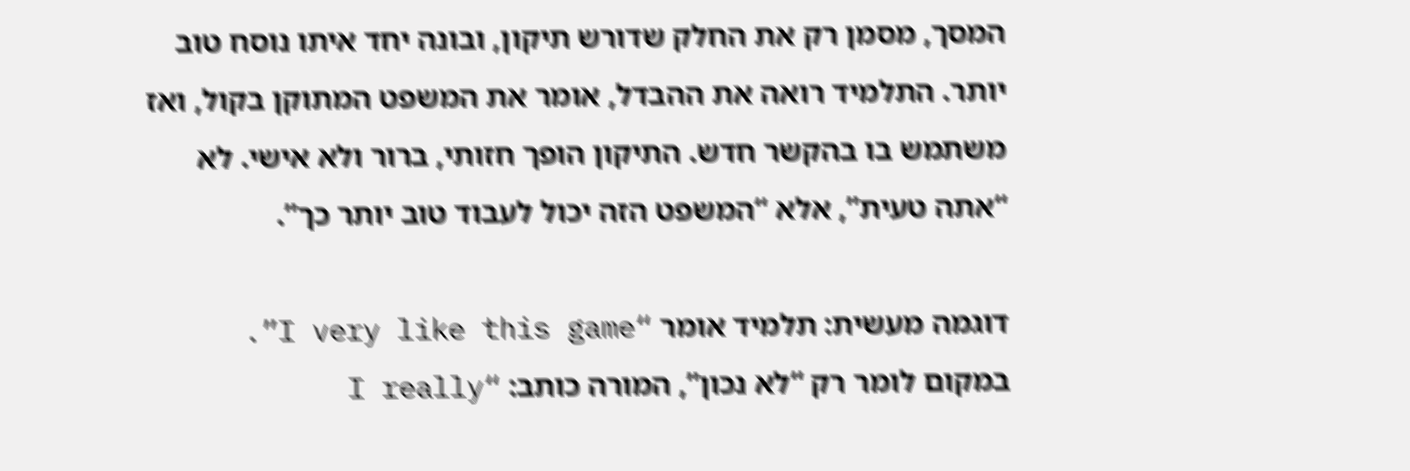המסך, מסמן רק את החלק שדורש תיקון, ובונה יחד איתו נוסח טוב יותר. התלמיד רואה את ההבדל, אומר את המשפט המתוקן בקול, ואז משתמש בו בהקשר חדש. התיקון הופך חזותי, ברור ולא אישי. לא “אתה טעית”, אלא “המשפט הזה יכול לעבוד טוב יותר כך”.

דוגמה מעשית: תלמיד אומר “I very like this game”. במקום לומר רק “לא נכון”, המורה כותב: “I really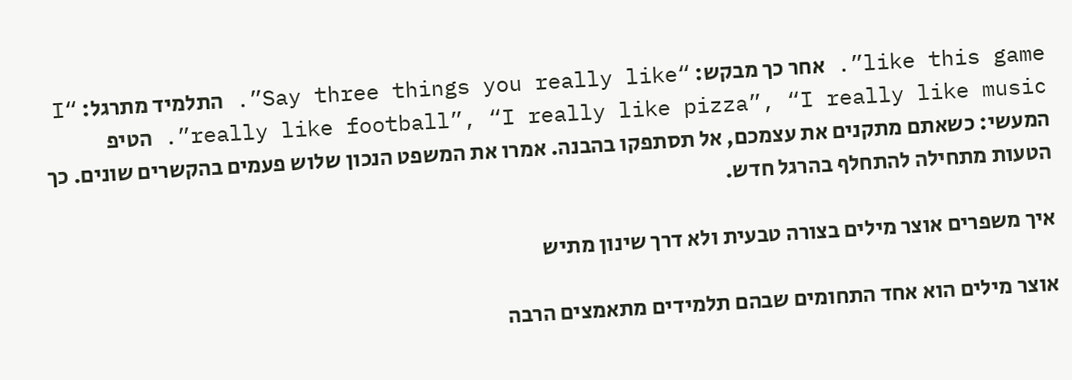like this game”. אחר כך מבקש: “Say three things you really like”. התלמיד מתרגל: “I really like football”, “I really like pizza”, “I really like music”. הטיפ המעשי: כשאתם מתקנים את עצמכם, אל תסתפקו בהבנה. אמרו את המשפט הנכון שלוש פעמים בהקשרים שונים. כך הטעות מתחילה להתחלף בהרגל חדש.

איך משפרים אוצר מילים בצורה טבעית ולא דרך שינון מתיש

אוצר מילים הוא אחד התחומים שבהם תלמידים מתאמצים הרבה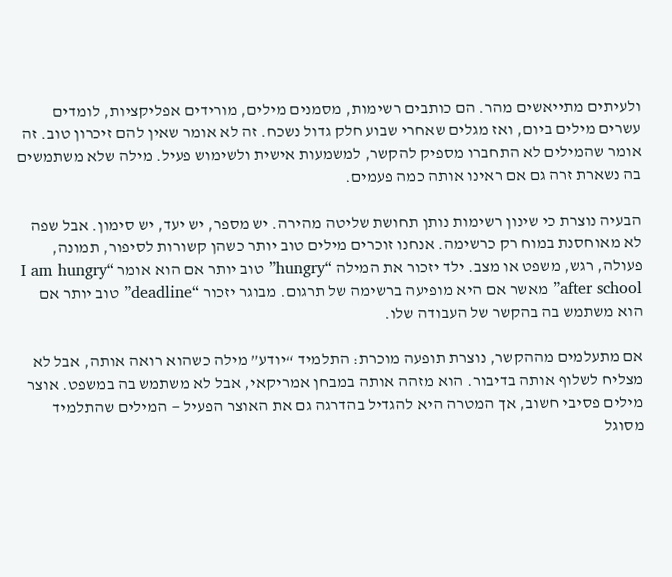ולעיתים מתייאשים מהר. הם כותבים רשימות, מסמנים מילים, מורידים אפליקציות, לומדים עשרים מילים ביום, ואז מגלים שאחרי שבוע חלק גדול נשכח. זה לא אומר שאין להם זיכרון טוב. זה אומר שהמילים לא התחברו מספיק להקשר, למשמעות אישית ולשימוש פעיל. מילה שלא משתמשים בה נשארת זרה גם אם ראינו אותה כמה פעמים.

הבעיה נוצרת כי שינון רשימות נותן תחושת שליטה מהירה. יש מספר, יש יעד, יש סימון. אבל שפה לא מאוחסנת במוח רק כרשימה. אנחנו זוכרים מילים טוב יותר כשהן קשורות לסיפור, תמונה, פעולה, רגש, משפט או מצב. ילד יזכור את המילה “hungry” טוב יותר אם הוא אומר “I am hungry after school” מאשר אם היא מופיעה ברשימה של תרגום. מבוגר יזכור “deadline” טוב יותר אם הוא משתמש בה בהקשר של העבודה שלו.

אם מתעלמים מההקשר, נוצרת תופעה מוכרת: התלמיד “יודע” מילה כשהוא רואה אותה, אבל לא מצליח לשלוף אותה בדיבור. הוא מזהה אותה במבחן אמריקאי, אבל לא משתמש בה במשפט. אוצר מילים פסיבי חשוב, אך המטרה היא להגדיל בהדרגה גם את האוצר הפעיל — המילים שהתלמיד מסוגל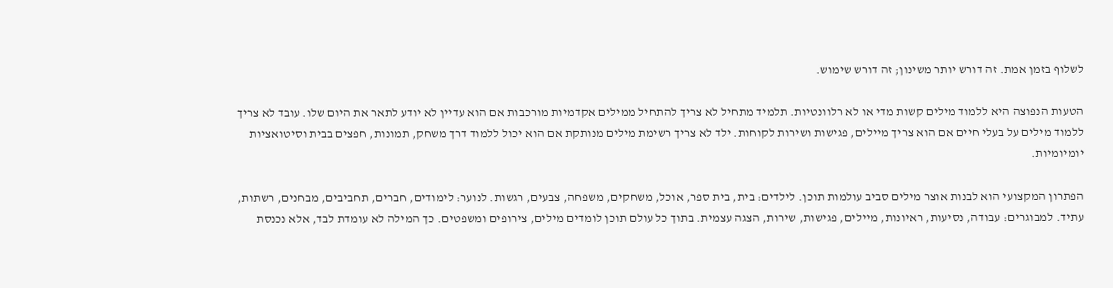לשלוף בזמן אמת. זה דורש יותר משינון; זה דורש שימוש.

הטעות הנפוצה היא ללמוד מילים קשות מדי או לא רלוונטיות. תלמיד מתחיל לא צריך להתחיל ממילים אקדמיות מורכבות אם הוא עדיין לא יודע לתאר את היום שלו. עובד לא צריך ללמוד מילים על בעלי חיים אם הוא צריך מיילים, פגישות ושירות לקוחות. ילד לא צריך רשימת מילים מנותקת אם הוא יכול ללמוד דרך משחק, תמונות, חפצים בבית וסיטואציות יומיומיות.

הפתרון המקצועי הוא לבנות אוצר מילים סביב עולמות תוכן. לילדים: בית, בית ספר, אוכל, משחקים, משפחה, צבעים, רגשות. לנוער: לימודים, חברים, תחביבים, מבחנים, רשתות, עתיד. למבוגרים: עבודה, נסיעות, ראיונות, מיילים, פגישות, שירות, הצגה עצמית. בתוך כל עולם תוכן לומדים מילים, צירופים ומשפטים. כך המילה לא עומדת לבד, אלא נכנסת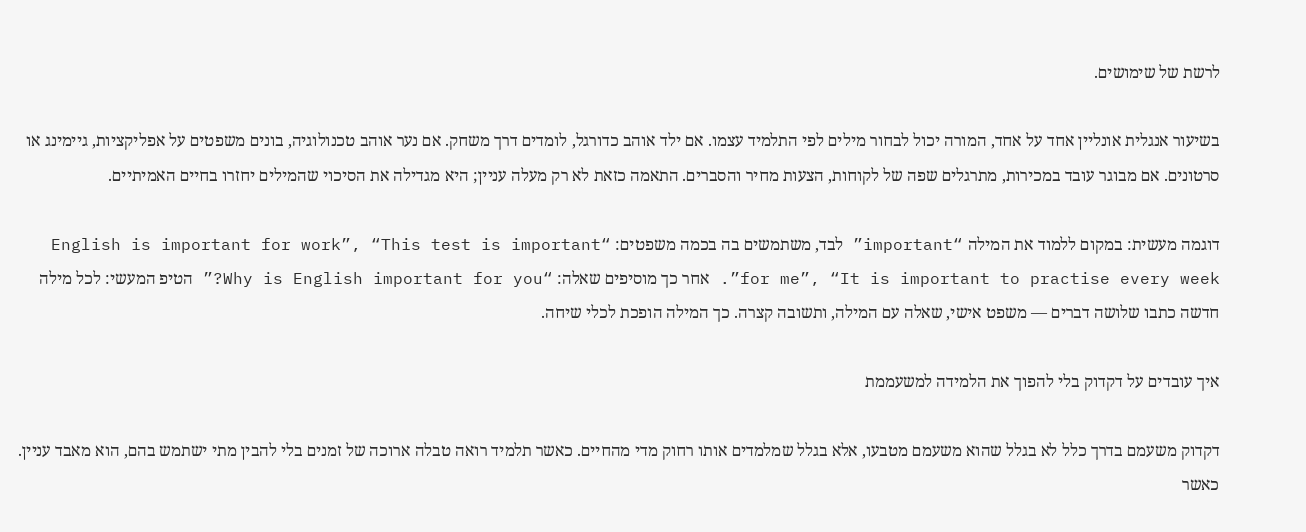לרשת של שימושים.

בשיעור אנגלית אונליין אחד על אחד, המורה יכול לבחור מילים לפי התלמיד עצמו. אם ילד אוהב כדורגל, לומדים דרך משחק. אם נער אוהב טכנולוגיה, בונים משפטים על אפליקציות, גיימינג או סרטונים. אם מבוגר עובד במכירות, מתרגלים שפה של לקוחות, הצעות מחיר והסברים. התאמה כזאת לא רק מעלה עניין; היא מגדילה את הסיכוי שהמילים יחזרו בחיים האמיתיים.

דוגמה מעשית: במקום ללמוד את המילה “important” לבד, משתמשים בה בכמה משפטים: “English is important for work”, “This test is important for me”, “It is important to practise every week”. אחר כך מוסיפים שאלה: “Why is English important for you?” הטיפ המעשי: לכל מילה חדשה כתבו שלושה דברים — משפט אישי, שאלה עם המילה, ותשובה קצרה. כך המילה הופכת לכלי שיחה.

איך עובדים על דקדוק בלי להפוך את הלמידה למשעממת

דקדוק משעמם בדרך כלל לא בגלל שהוא משעמם מטבעו, אלא בגלל שמלמדים אותו רחוק מדי מהחיים. כאשר תלמיד רואה טבלה ארוכה של זמנים בלי להבין מתי ישתמש בהם, הוא מאבד עניין. כאשר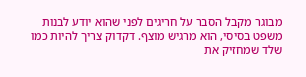מבוגר מקבל הסבר על חריגים לפני שהוא יודע לבנות משפט בסיסי, הוא מרגיש מוצף. דקדוק צריך להיות כמו שלד שמחזיק את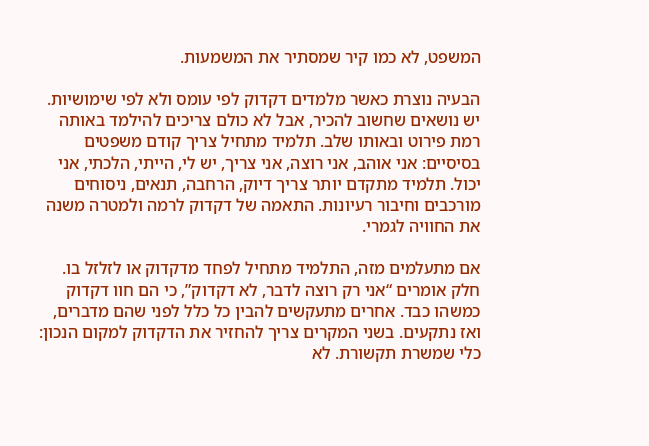המשפט, לא כמו קיר שמסתיר את המשמעות.

הבעיה נוצרת כאשר מלמדים דקדוק לפי עומס ולא לפי שימושיות. יש נושאים שחשוב להכיר, אבל לא כולם צריכים להילמד באותה רמת פירוט ובאותו שלב. תלמיד מתחיל צריך קודם משפטים בסיסיים: אני אוהב, אני רוצה, אני צריך, יש לי, הייתי, הלכתי, אני יכול. תלמיד מתקדם יותר צריך דיוק, הרחבה, תנאים, ניסוחים מורכבים וחיבור רעיונות. התאמה של דקדוק לרמה ולמטרה משנה את החוויה לגמרי.

אם מתעלמים מזה, התלמיד מתחיל לפחד מדקדוק או לזלזל בו. חלק אומרים “אני רק רוצה לדבר, לא דקדוק”, כי הם חוו דקדוק כמשהו כבד. אחרים מתעקשים להבין כל כלל לפני שהם מדברים, ואז נתקעים. בשני המקרים צריך להחזיר את הדקדוק למקום הנכון: כלי שמשרת תקשורת. לא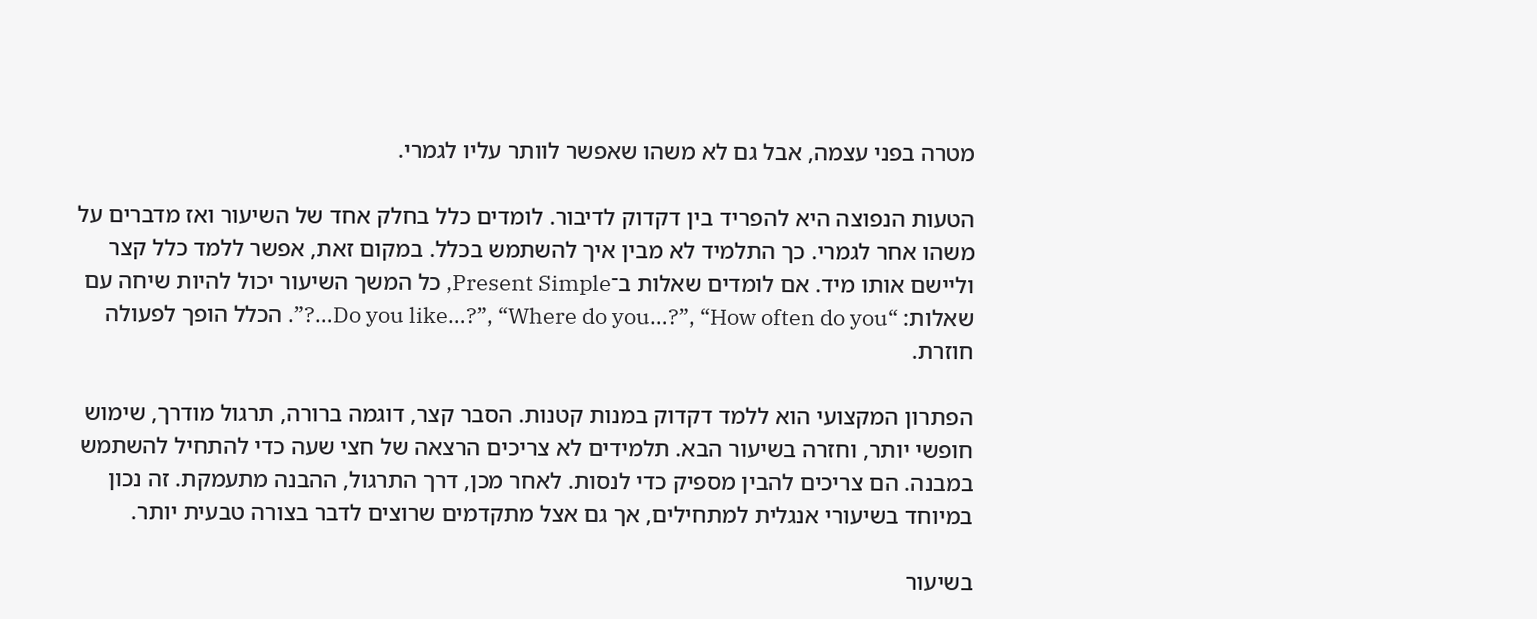מטרה בפני עצמה, אבל גם לא משהו שאפשר לוותר עליו לגמרי.

הטעות הנפוצה היא להפריד בין דקדוק לדיבור. לומדים כלל בחלק אחד של השיעור ואז מדברים על משהו אחר לגמרי. כך התלמיד לא מבין איך להשתמש בכלל. במקום זאת, אפשר ללמד כלל קצר וליישם אותו מיד. אם לומדים שאלות ב־Present Simple, כל המשך השיעור יכול להיות שיחה עם שאלות: “Do you like…?”, “Where do you…?”, “How often do you…?”. הכלל הופך לפעולה חוזרת.

הפתרון המקצועי הוא ללמד דקדוק במנות קטנות. הסבר קצר, דוגמה ברורה, תרגול מודרך, שימוש חופשי יותר, וחזרה בשיעור הבא. תלמידים לא צריכים הרצאה של חצי שעה כדי להתחיל להשתמש במבנה. הם צריכים להבין מספיק כדי לנסות. לאחר מכן, דרך התרגול, ההבנה מתעמקת. זה נכון במיוחד בשיעורי אנגלית למתחילים, אך גם אצל מתקדמים שרוצים לדבר בצורה טבעית יותר.

בשיעור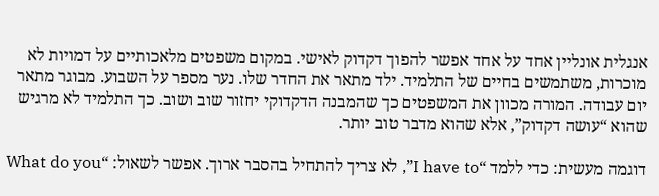אנגלית אונליין אחד על אחד אפשר להפוך דקדוק לאישי. במקום משפטים מלאכותיים על דמויות לא מוכרות, משתמשים בחיים של התלמיד. ילד מתאר את החדר שלו. נער מספר על השבוע. מבוגר מתאר יום עבודה. המורה מכוון את המשפטים כך שהמבנה הדקדוקי יחזור שוב ושוב. כך התלמיד לא מרגיש שהוא “עושה דקדוק”, אלא שהוא מדבר טוב יותר.

דוגמה מעשית: כדי ללמד “I have to”, לא צריך להתחיל בהסבר ארוך. אפשר לשאול: “What do you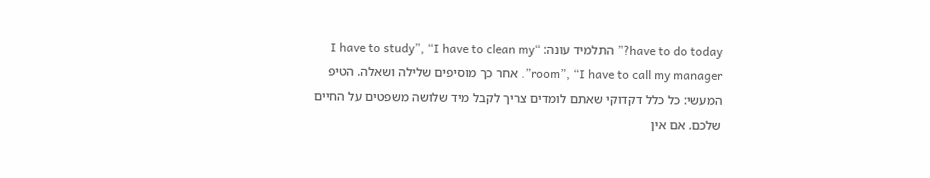have to do today?” התלמיד עונה: “I have to study”, “I have to clean my room”, “I have to call my manager”. אחר כך מוסיפים שלילה ושאלה. הטיפ המעשי: כל כלל דקדוקי שאתם לומדים צריך לקבל מיד שלושה משפטים על החיים שלכם. אם אין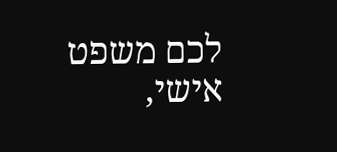לכם משפט אישי,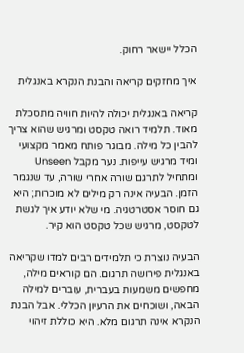הכלל יישאר רחוק.

איך מחזקים קריאה והבנת הנקרא באנגלית

קריאה באנגלית יכולה להיות חוויה מתסכלת מאוד. תלמיד רואה טקסט ומרגיש שהוא צריך להבין כל מילה. מבוגר פותח מאמר מקצועי ומיד מרגיש עייפות. נער מקבל Unseen ומתחיל לתרגם שורה אחרי שורה, עד שנגמר הזמן. הבעיה אינה רק מילים לא מוכרות; היא גם חוסר אסטרטגיה. מי שלא יודע איך לגשת לטקסט, מרגיש שכל טקסט הוא קיר.

הבעיה נוצרת כי תלמידים רבים למדו שקריאה באנגלית פירושה תרגום. הם קוראים מילה, מחפשים משמעות בעברית, עוברים למילה הבאה, ושוכחים את הרעיון הכללי. אבל הבנת הנקרא אינה תרגום מלא. היא כוללת זיהוי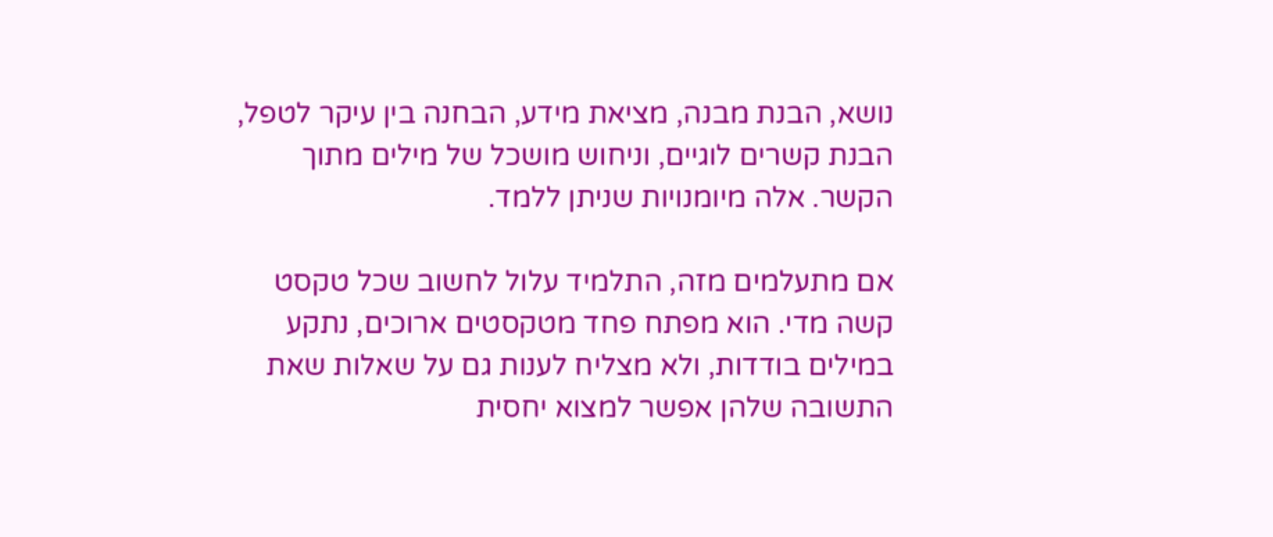נושא, הבנת מבנה, מציאת מידע, הבחנה בין עיקר לטפל, הבנת קשרים לוגיים, וניחוש מושכל של מילים מתוך הקשר. אלה מיומנויות שניתן ללמד.

אם מתעלמים מזה, התלמיד עלול לחשוב שכל טקסט קשה מדי. הוא מפתח פחד מטקסטים ארוכים, נתקע במילים בודדות, ולא מצליח לענות גם על שאלות שאת התשובה שלהן אפשר למצוא יחסית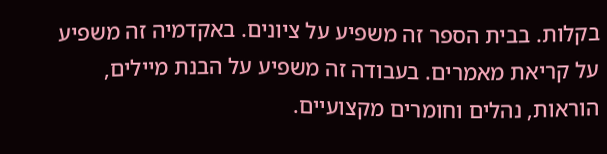בקלות. בבית הספר זה משפיע על ציונים. באקדמיה זה משפיע על קריאת מאמרים. בעבודה זה משפיע על הבנת מיילים, הוראות, נהלים וחומרים מקצועיים.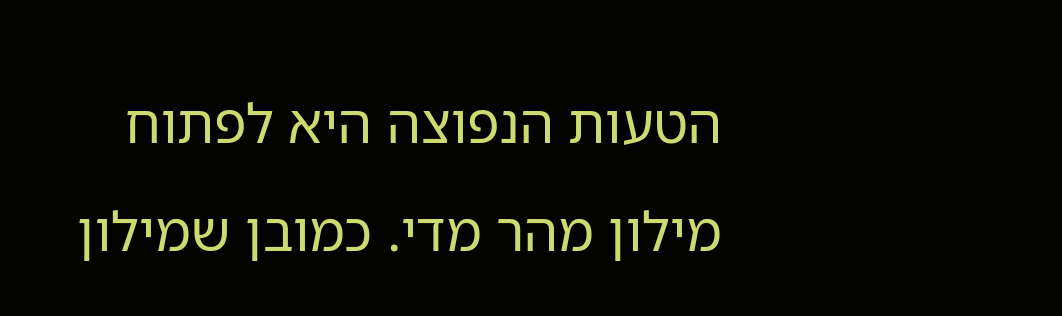הטעות הנפוצה היא לפתוח מילון מהר מדי. כמובן שמילון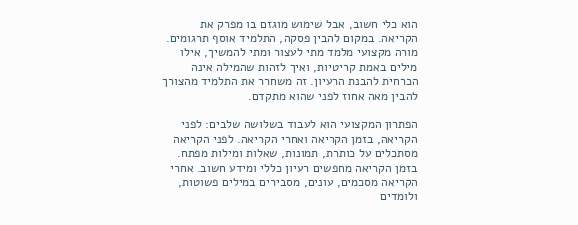הוא כלי חשוב, אבל שימוש מוגזם בו מפרק את הקריאה. במקום להבין פסקה, התלמיד אוסף תרגומים. מורה מקצועי מלמד מתי לעצור ומתי להמשיך, אילו מילים באמת קריטיות, ואיך לזהות שהמילה אינה הכרחית להבנת הרעיון. זה משחרר את התלמיד מהצורך להבין מאה אחוז לפני שהוא מתקדם.

הפתרון המקצועי הוא לעבוד בשלושה שלבים: לפני הקריאה, בזמן הקריאה ואחרי הקריאה. לפני הקריאה מסתכלים על כותרת, תמונות, שאלות ומילות מפתח. בזמן הקריאה מחפשים רעיון כללי ומידע חשוב. אחרי הקריאה מסכמים, עונים, מסבירים במילים פשוטות, ולומדים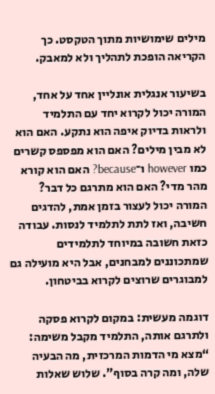מילים שימושיות מתוך הטקסט. כך הקריאה הופכת לתהליך ולא למאבק.

בשיעור אנגלית אונליין אחד על אחד, המורה יכול לקרוא יחד עם התלמיד ולראות בדיוק איפה הוא נתקע. האם הוא לא מבין מילים? האם הוא מפספס קשרים כמו however ו־because? האם הוא קורא מהר מדי? האם הוא מתרגם כל דבר? המורה יכול לעצור בזמן אמת, להדגים חשיבה, ואז לתת לתלמיד לנסות. עבודה כזאת חשובה במיוחד לתלמידים שמתכוננים למבחנים, אבל היא מועילה גם למבוגרים שרוצים לקרוא בביטחון.

דוגמה מעשית: במקום לקרוא פסקה ולתרגם אותה, התלמיד מקבל משימה: “מצא מי הדמות המרכזית, מה הבעיה שלה, ומה קרה בסוף”. שלוש שאלות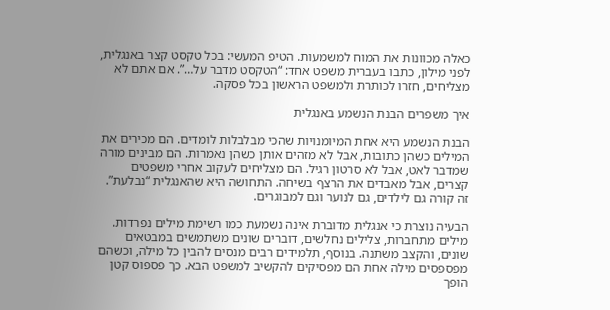כאלה מכוונות את המוח למשמעות. הטיפ המעשי: בכל טקסט קצר באנגלית, לפני מילון, כתבו בעברית משפט אחד: “הטקסט מדבר על…”. אם אתם לא מצליחים, חזרו לכותרת ולמשפט הראשון בכל פסקה.

איך משפרים הבנת הנשמע באנגלית

הבנת הנשמע היא אחת המיומנויות שהכי מבלבלות לומדים. הם מכירים את המילים כשהן כתובות, אבל לא מזהים אותן כשהן נאמרות. הם מבינים מורה שמדבר לאט, אבל לא סרטון רגיל. הם מצליחים לעקוב אחרי משפטים קצרים, אבל מאבדים את הרצף בשיחה. התחושה היא שהאנגלית “נבלעת”. זה קורה גם לילדים, גם לנוער וגם למבוגרים.

הבעיה נוצרת כי אנגלית מדוברת אינה נשמעת כמו רשימת מילים נפרדות. מילים מתחברות, צלילים נחלשים, דוברים שונים משתמשים במבטאים שונים, והקצב משתנה. בנוסף, תלמידים רבים מנסים להבין כל מילה, וכשהם מפספסים מילה אחת הם מפסיקים להקשיב למשפט הבא. כך פספוס קטן הופך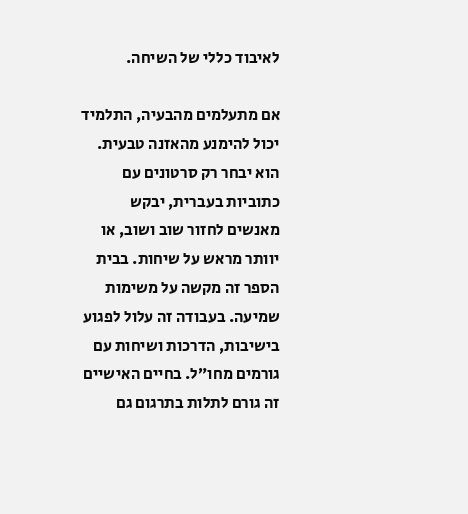לאיבוד כללי של השיחה.

אם מתעלמים מהבעיה, התלמיד יכול להימנע מהאזנה טבעית. הוא יבחר רק סרטונים עם כתוביות בעברית, יבקש מאנשים לחזור שוב ושוב, או יוותר מראש על שיחות. בבית הספר זה מקשה על משימות שמיעה. בעבודה זה עלול לפגוע בישיבות, הדרכות ושיחות עם גורמים מחו״ל. בחיים האישיים זה גורם לתלות בתרגום גם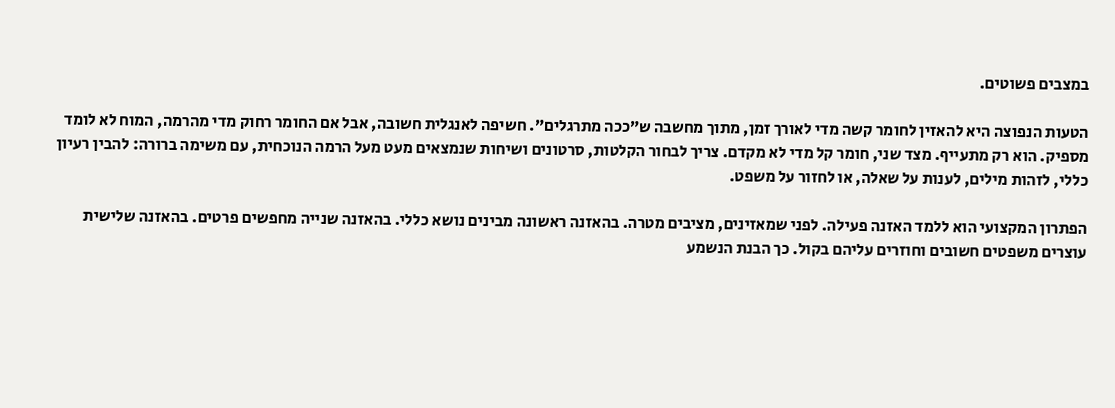במצבים פשוטים.

הטעות הנפוצה היא להאזין לחומר קשה מדי לאורך זמן, מתוך מחשבה ש”ככה מתרגלים”. חשיפה לאנגלית חשובה, אבל אם החומר רחוק מדי מהרמה, המוח לא לומד מספיק. הוא רק מתעייף. מצד שני, חומר קל מדי לא מקדם. צריך לבחור הקלטות, סרטונים ושיחות שנמצאים מעט מעל הרמה הנוכחית, עם משימה ברורה: להבין רעיון כללי, לזהות מילים, לענות על שאלה, או לחזור על משפט.

הפתרון המקצועי הוא ללמד האזנה פעילה. לפני שמאזינים, מציבים מטרה. בהאזנה ראשונה מבינים נושא כללי. בהאזנה שנייה מחפשים פרטים. בהאזנה שלישית עוצרים משפטים חשובים וחוזרים עליהם בקול. כך הבנת הנשמע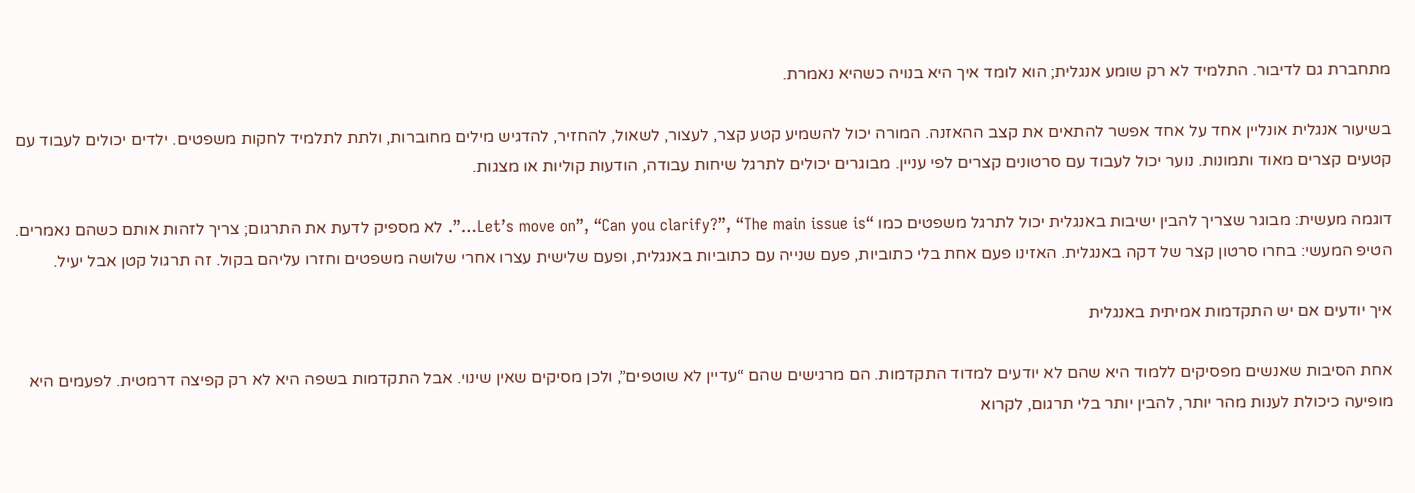מתחברת גם לדיבור. התלמיד לא רק שומע אנגלית; הוא לומד איך היא בנויה כשהיא נאמרת.

בשיעור אנגלית אונליין אחד על אחד אפשר להתאים את קצב ההאזנה. המורה יכול להשמיע קטע קצר, לעצור, לשאול, להחזיר, להדגיש מילים מחוברות, ולתת לתלמיד לחקות משפטים. ילדים יכולים לעבוד עם קטעים קצרים מאוד ותמונות. נוער יכול לעבוד עם סרטונים קצרים לפי עניין. מבוגרים יכולים לתרגל שיחות עבודה, הודעות קוליות או מצגות.

דוגמה מעשית: מבוגר שצריך להבין ישיבות באנגלית יכול לתרגל משפטים כמו “Let’s move on”, “Can you clarify?”, “The main issue is…”. לא מספיק לדעת את התרגום; צריך לזהות אותם כשהם נאמרים. הטיפ המעשי: בחרו סרטון קצר של דקה באנגלית. האזינו פעם אחת בלי כתוביות, פעם שנייה עם כתוביות באנגלית, ופעם שלישית עצרו אחרי שלושה משפטים וחזרו עליהם בקול. זה תרגול קטן אבל יעיל.

איך יודעים אם יש התקדמות אמיתית באנגלית

אחת הסיבות שאנשים מפסיקים ללמוד היא שהם לא יודעים למדוד התקדמות. הם מרגישים שהם “עדיין לא שוטפים”, ולכן מסיקים שאין שינוי. אבל התקדמות בשפה היא לא רק קפיצה דרמטית. לפעמים היא מופיעה כיכולת לענות מהר יותר, להבין יותר בלי תרגום, לקרוא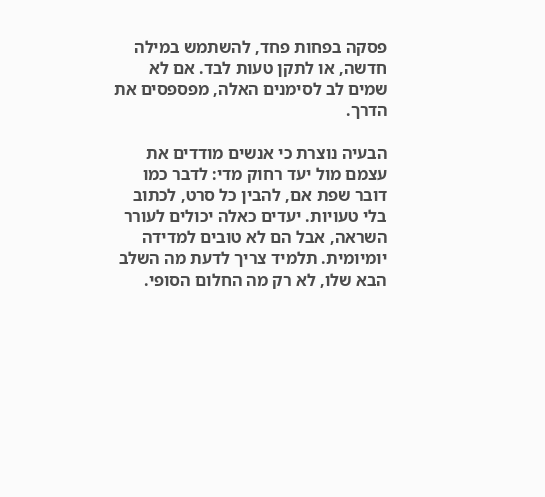פסקה בפחות פחד, להשתמש במילה חדשה, או לתקן טעות לבד. אם לא שמים לב לסימנים האלה, מפספסים את הדרך.

הבעיה נוצרת כי אנשים מודדים את עצמם מול יעד רחוק מדי: לדבר כמו דובר שפת אם, להבין כל סרט, לכתוב בלי טעויות. יעדים כאלה יכולים לעורר השראה, אבל הם לא טובים למדידה יומיומית. תלמיד צריך לדעת מה השלב הבא שלו, לא רק מה החלום הסופי.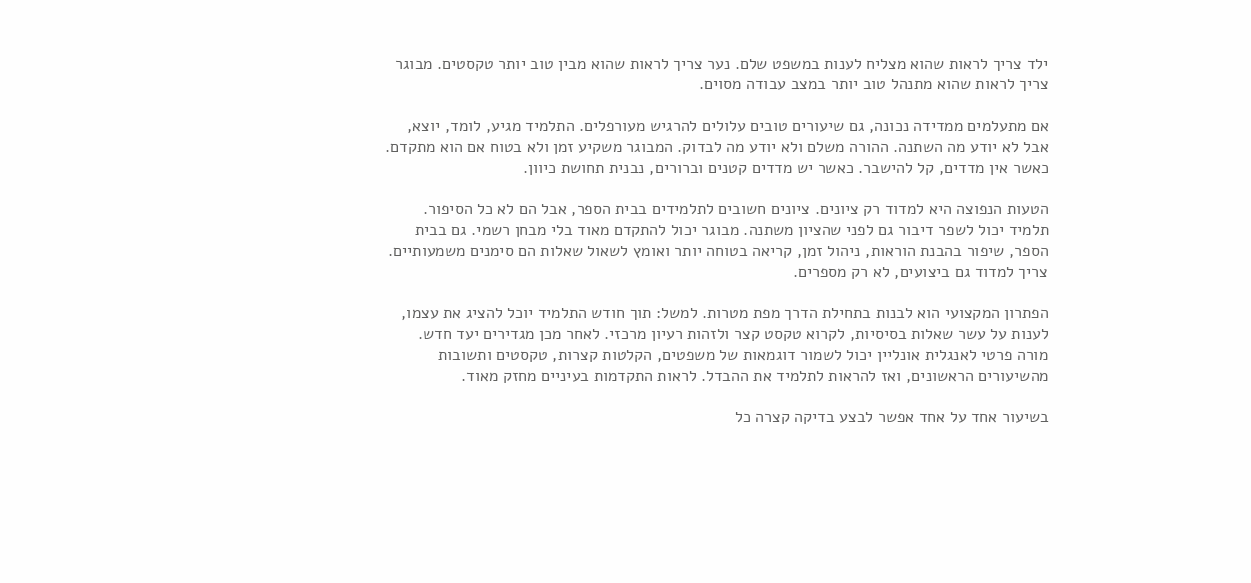ילד צריך לראות שהוא מצליח לענות במשפט שלם. נער צריך לראות שהוא מבין טוב יותר טקסטים. מבוגר צריך לראות שהוא מתנהל טוב יותר במצב עבודה מסוים.

אם מתעלמים ממדידה נכונה, גם שיעורים טובים עלולים להרגיש מעורפלים. התלמיד מגיע, לומד, יוצא, אבל לא יודע מה השתנה. ההורה משלם ולא יודע מה לבדוק. המבוגר משקיע זמן ולא בטוח אם הוא מתקדם. כאשר אין מדדים, קל להישבר. כאשר יש מדדים קטנים וברורים, נבנית תחושת כיוון.

הטעות הנפוצה היא למדוד רק ציונים. ציונים חשובים לתלמידים בבית הספר, אבל הם לא כל הסיפור. תלמיד יכול לשפר דיבור גם לפני שהציון משתנה. מבוגר יכול להתקדם מאוד בלי מבחן רשמי. גם בבית הספר, שיפור בהבנת הוראות, ניהול זמן, קריאה בטוחה יותר ואומץ לשאול שאלות הם סימנים משמעותיים. צריך למדוד גם ביצועים, לא רק מספרים.

הפתרון המקצועי הוא לבנות בתחילת הדרך מפת מטרות. למשל: תוך חודש התלמיד יוכל להציג את עצמו, לענות על עשר שאלות בסיסיות, לקרוא טקסט קצר ולזהות רעיון מרכזי. לאחר מכן מגדירים יעד חדש. מורה פרטי לאנגלית אונליין יכול לשמור דוגמאות של משפטים, הקלטות קצרות, טקסטים ותשובות מהשיעורים הראשונים, ואז להראות לתלמיד את ההבדל. לראות התקדמות בעיניים מחזק מאוד.

בשיעור אחד על אחד אפשר לבצע בדיקה קצרה כל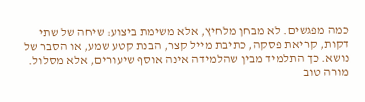כמה מפגשים. לא מבחן מלחיץ, אלא משימת ביצוע: שיחה של שתי דקות, קריאת פסקה, כתיבת מייל קצר, הבנת קטע שמע, או הסבר של נושא. כך התלמיד מבין שהלמידה אינה אוסף שיעורים, אלא מסלול. מורה טוב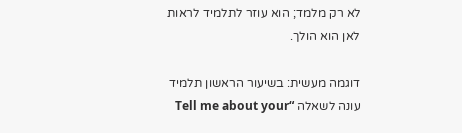לא רק מלמד; הוא עוזר לתלמיד לראות לאן הוא הולך.

דוגמה מעשית: בשיעור הראשון תלמיד עונה לשאלה “Tell me about your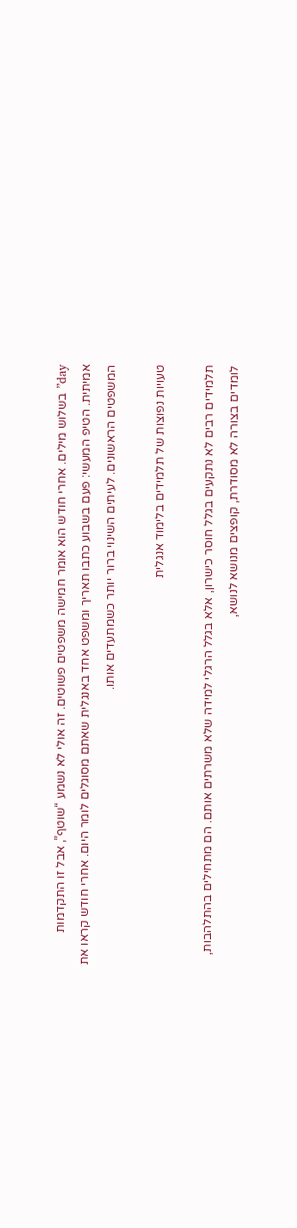day” בשלוש מילים. אחרי חודש הוא אומר חמישה משפטים פשוטים. זה אולי לא נשמע “שוטף”, אבל זו התקדמות אמיתית. הטיפ המעשי: פעם בשבוע כתבו תאריך ומשפט אחד באנגלית שאתם מסוגלים לומר היום. אחרי חודש קראו את המשפטים הראשונים. לעיתים השינוי ברור יותר כשמתעדים אותו.

טעויות נפוצות של תלמידים בלימוד אנגלית

תלמידים רבים לא נתקעים בגלל חוסר כישרון, אלא בגלל הרגלי למידה שלא משרתים אותם. הם מתחילים בהתלהבות, לומדים בצורה לא מסודרת, קופצים מנושא לנושא,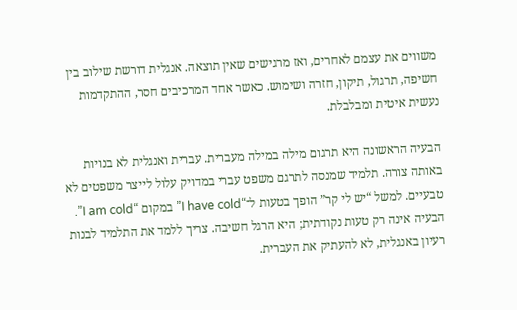משווים את עצמם לאחרים, ואז מרגישים שאין תוצאה. אנגלית דורשת שילוב בין חשיפה, תרגול, תיקון, חזרה ושימוש. כאשר אחד המרכיבים חסר, ההתקדמות נעשית איטית ומבלבלת.

הבעיה הראשונה היא תרגום מילה במילה מעברית. עברית ואנגלית לא בנויות באותה צורה. תלמיד שמנסה לתרגם משפט עברי במדויק עלול לייצר משפטים לא טבעיים. למשל “יש לי קר” הופך בטעות ל־“I have cold” במקום “I am cold”. הבעיה אינה רק טעות נקודתית; היא הרגל חשיבה. צריך ללמד את התלמיד לבנות רעיון באנגלית, לא להעתיק את העברית.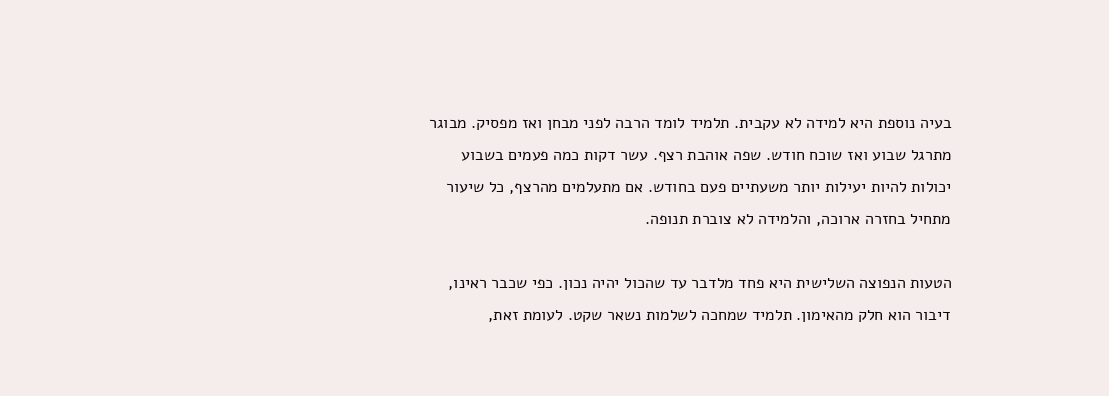בעיה נוספת היא למידה לא עקבית. תלמיד לומד הרבה לפני מבחן ואז מפסיק. מבוגר מתרגל שבוע ואז שוכח חודש. שפה אוהבת רצף. עשר דקות כמה פעמים בשבוע יכולות להיות יעילות יותר משעתיים פעם בחודש. אם מתעלמים מהרצף, כל שיעור מתחיל בחזרה ארוכה, והלמידה לא צוברת תנופה.

הטעות הנפוצה השלישית היא פחד מלדבר עד שהכול יהיה נכון. כפי שכבר ראינו, דיבור הוא חלק מהאימון. תלמיד שמחכה לשלמות נשאר שקט. לעומת זאת,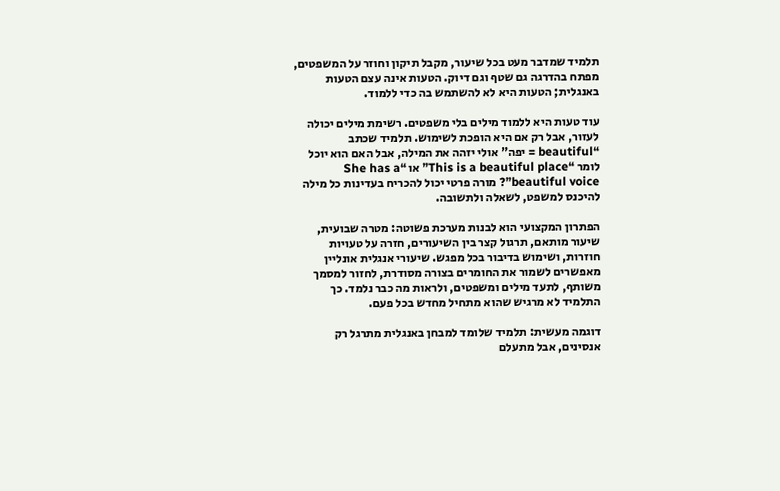תלמיד שמדבר מעט בכל שיעור, מקבל תיקון וחוזר על המשפטים, מפתח בהדרגה גם שטף וגם דיוק. הטעות אינה עצם הטעות באנגלית; הטעות היא לא להשתמש בה כדי ללמוד.

עוד טעות היא ללמוד מילים בלי משפטים. רשימת מילים יכולה לעזור, אבל רק אם היא הופכת לשימוש. תלמיד שכתב “beautiful = יפה” אולי יזהה את המילה, אבל האם הוא יוכל לומר “This is a beautiful place” או “She has a beautiful voice”? מורה פרטי יכול להכריח בעדינות כל מילה להיכנס למשפט, לשאלה ולתשובה.

הפתרון המקצועי הוא לבנות מערכת פשוטה: מטרה שבועית, שיעור מותאם, תרגול קצר בין השיעורים, חזרה על טעויות חוזרות, ושימוש בדיבור בכל מפגש. שיעורי אנגלית אונליין מאפשרים לשמור את החומרים בצורה מסודרת, לחזור למסמך משותף, לתעד מילים ומשפטים, ולראות מה כבר נלמד. כך התלמיד לא מרגיש שהוא מתחיל מחדש בכל פעם.

דוגמה מעשית: תלמיד שלומד למבחן באנגלית מתרגל רק אנסינים, אבל מתעלם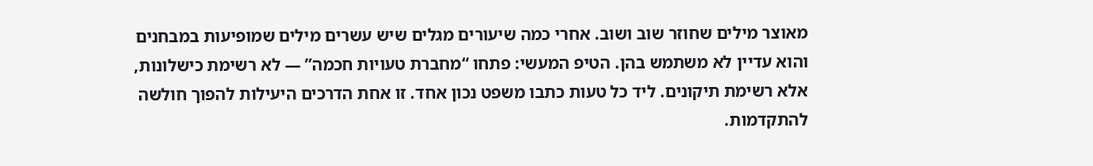מאוצר מילים שחוזר שוב ושוב. אחרי כמה שיעורים מגלים שיש עשרים מילים שמופיעות במבחנים והוא עדיין לא משתמש בהן. הטיפ המעשי: פתחו “מחברת טעויות חכמה” — לא רשימת כישלונות, אלא רשימת תיקונים. ליד כל טעות כתבו משפט נכון אחד. זו אחת הדרכים היעילות להפוך חולשה להתקדמות.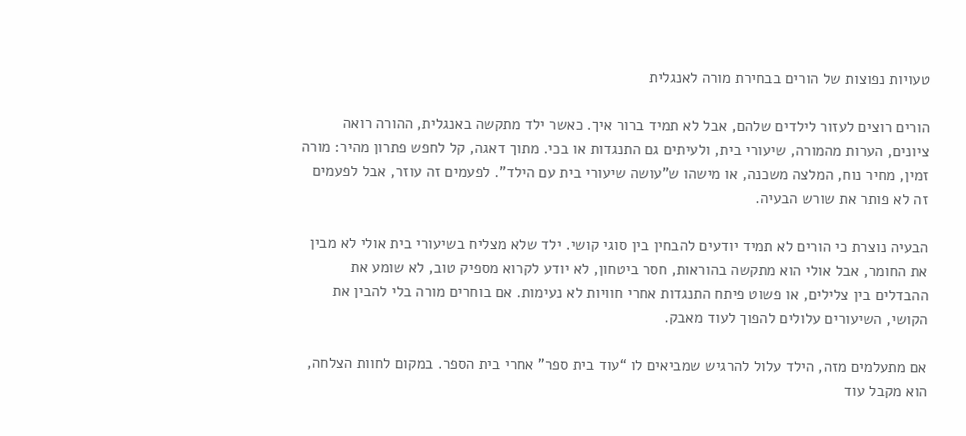טעויות נפוצות של הורים בבחירת מורה לאנגלית

הורים רוצים לעזור לילדים שלהם, אבל לא תמיד ברור איך. כאשר ילד מתקשה באנגלית, ההורה רואה ציונים, הערות מהמורה, שיעורי בית, ולעיתים גם התנגדות או בכי. מתוך דאגה, קל לחפש פתרון מהיר: מורה זמין, מחיר נוח, המלצה משכנה, או מישהו ש”עושה שיעורי בית עם הילד”. לפעמים זה עוזר, אבל לפעמים זה לא פותר את שורש הבעיה.

הבעיה נוצרת כי הורים לא תמיד יודעים להבחין בין סוגי קושי. ילד שלא מצליח בשיעורי בית אולי לא מבין את החומר, אבל אולי הוא מתקשה בהוראות, חסר ביטחון, לא יודע לקרוא מספיק טוב, לא שומע את ההבדלים בין צלילים, או פשוט פיתח התנגדות אחרי חוויות לא נעימות. אם בוחרים מורה בלי להבין את הקושי, השיעורים עלולים להפוך לעוד מאבק.

אם מתעלמים מזה, הילד עלול להרגיש שמביאים לו “עוד בית ספר” אחרי בית הספר. במקום לחוות הצלחה, הוא מקבל עוד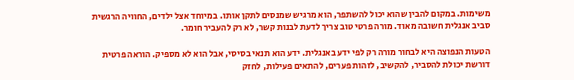משימות. במקום להבין שהוא יכול להשתפר, הוא מרגיש שמנסים לתקן אותו. במיוחד אצל ילדים, החוויה הרגשית סביב אנגלית חשובה מאוד. מורה פרטי טוב צריך לדעת לבנות קשר, לא רק להעביר חומר.

הטעות הנפוצה היא לבחור מורה רק לפי ידע באנגלית. ידע הוא תנאי בסיסי, אבל הוא לא מספיק. הוראה פרטית דורשת יכולת להסביר, להקשיב, לזהות פערים, להתאים פעילות, לחזק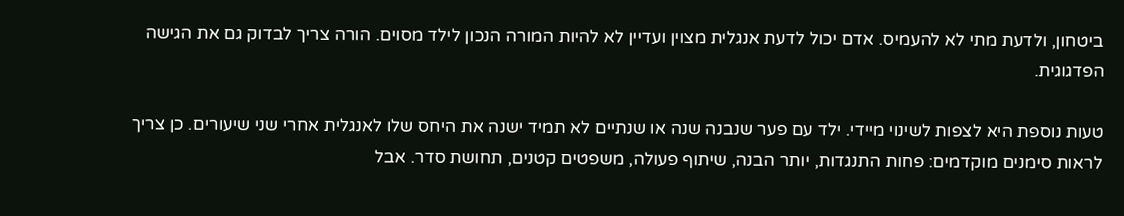ביטחון, ולדעת מתי לא להעמיס. אדם יכול לדעת אנגלית מצוין ועדיין לא להיות המורה הנכון לילד מסוים. הורה צריך לבדוק גם את הגישה הפדגוגית.

טעות נוספת היא לצפות לשינוי מיידי. ילד עם פער שנבנה שנה או שנתיים לא תמיד ישנה את היחס שלו לאנגלית אחרי שני שיעורים. כן צריך לראות סימנים מוקדמים: פחות התנגדות, יותר הבנה, שיתוף פעולה, משפטים קטנים, תחושת סדר. אבל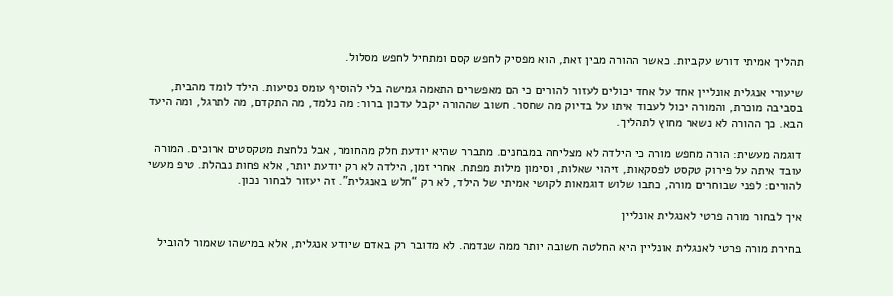תהליך אמיתי דורש עקביות. כאשר ההורה מבין זאת, הוא מפסיק לחפש קסם ומתחיל לחפש מסלול.

שיעורי אנגלית אונליין אחד על אחד יכולים לעזור להורים כי הם מאפשרים התאמה גמישה בלי להוסיף עומס נסיעות. הילד לומד מהבית, בסביבה מוכרת, והמורה יכול לעבוד איתו על בדיוק מה שחסר. חשוב שההורה יקבל עדכון ברור: מה נלמד, מה התקדם, מה לתרגל, ומה היעד הבא. כך ההורה לא נשאר מחוץ לתהליך.

דוגמה מעשית: הורה מחפש מורה כי הילדה לא מצליחה במבחנים. מתברר שהיא יודעת חלק מהחומר, אבל נלחצת מטקסטים ארוכים. המורה עובד איתה על פירוק טקסט לפסקאות, זיהוי שאלות, וסימון מילות מפתח. אחרי זמן, הילדה לא רק יודעת יותר, אלא פחות נבהלת. טיפ מעשי להורים: לפני שבוחרים מורה, כתבו שלוש דוגמאות לקושי אמיתי של הילד, לא רק “חלש באנגלית”. זה יעזור לבחור נכון.

איך לבחור מורה פרטי לאנגלית אונליין

בחירת מורה פרטי לאנגלית אונליין היא החלטה חשובה יותר ממה שנדמה. לא מדובר רק באדם שיודע אנגלית, אלא במישהו שאמור להוביל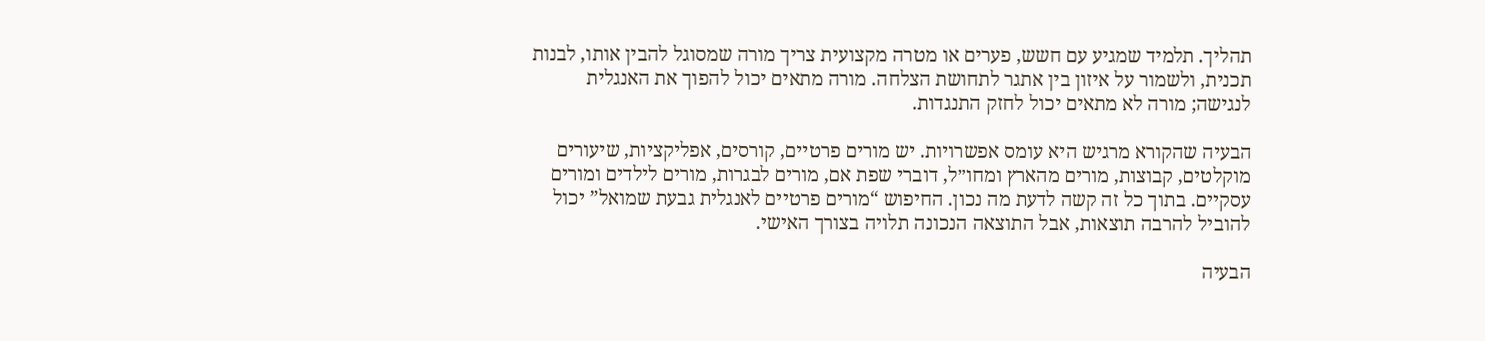תהליך. תלמיד שמגיע עם חשש, פערים או מטרה מקצועית צריך מורה שמסוגל להבין אותו, לבנות תכנית, ולשמור על איזון בין אתגר לתחושת הצלחה. מורה מתאים יכול להפוך את האנגלית לנגישה; מורה לא מתאים יכול לחזק התנגדות.

הבעיה שהקורא מרגיש היא עומס אפשרויות. יש מורים פרטיים, קורסים, אפליקציות, שיעורים מוקלטים, קבוצות, מורים מהארץ ומחו״ל, דוברי שפת אם, מורים לבגרות, מורים לילדים ומורים עסקיים. בתוך כל זה קשה לדעת מה נכון. החיפוש “מורים פרטיים לאנגלית גבעת שמואל” יכול להוביל להרבה תוצאות, אבל התוצאה הנכונה תלויה בצורך האישי.

הבעיה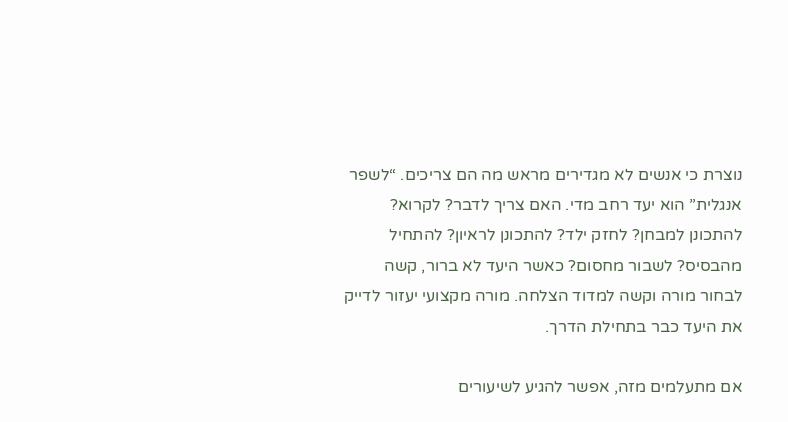נוצרת כי אנשים לא מגדירים מראש מה הם צריכים. “לשפר אנגלית” הוא יעד רחב מדי. האם צריך לדבר? לקרוא? להתכונן למבחן? לחזק ילד? להתכונן לראיון? להתחיל מהבסיס? לשבור מחסום? כאשר היעד לא ברור, קשה לבחור מורה וקשה למדוד הצלחה. מורה מקצועי יעזור לדייק את היעד כבר בתחילת הדרך.

אם מתעלמים מזה, אפשר להגיע לשיעורים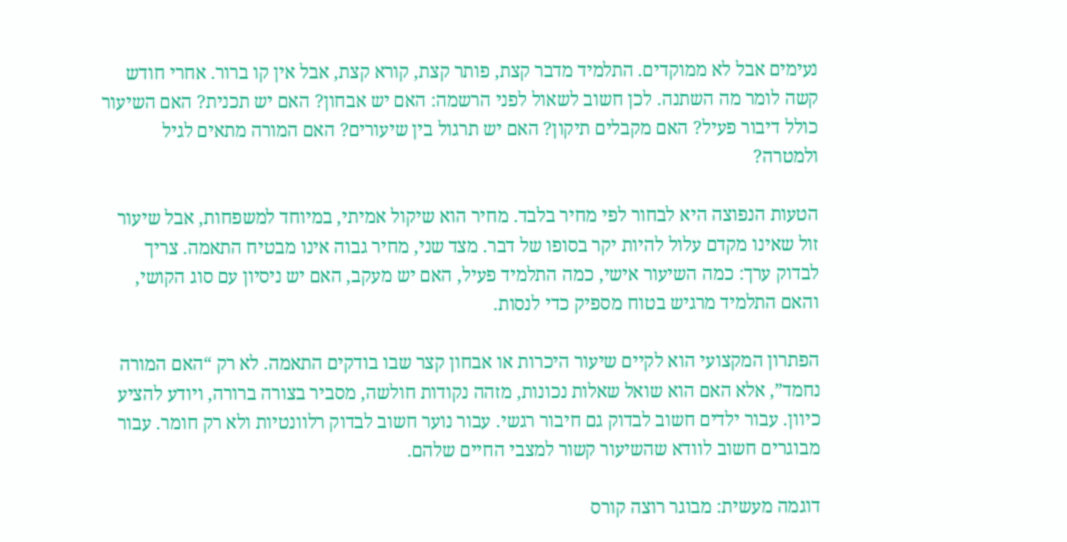נעימים אבל לא ממוקדים. התלמיד מדבר קצת, פותר קצת, קורא קצת, אבל אין קו ברור. אחרי חודש קשה לומר מה השתנה. לכן חשוב לשאול לפני הרשמה: האם יש אבחון? האם יש תכנית? האם השיעור כולל דיבור פעיל? האם מקבלים תיקון? האם יש תרגול בין שיעורים? האם המורה מתאים לגיל ולמטרה?

הטעות הנפוצה היא לבחור לפי מחיר בלבד. מחיר הוא שיקול אמיתי, במיוחד למשפחות, אבל שיעור זול שאינו מקדם עלול להיות יקר בסופו של דבר. מצד שני, מחיר גבוה אינו מבטיח התאמה. צריך לבדוק ערך: כמה השיעור אישי, כמה התלמיד פעיל, האם יש מעקב, האם יש ניסיון עם סוג הקושי, והאם התלמיד מרגיש בטוח מספיק כדי לנסות.

הפתרון המקצועי הוא לקיים שיעור היכרות או אבחון קצר שבו בודקים התאמה. לא רק “האם המורה נחמד”, אלא האם הוא שואל שאלות נכונות, מזהה נקודות חולשה, מסביר בצורה ברורה, ויודע להציע כיוון. עבור ילדים חשוב לבדוק גם חיבור רגשי. עבור נוער חשוב לבדוק רלוונטיות ולא רק חומר. עבור מבוגרים חשוב לוודא שהשיעור קשור למצבי החיים שלהם.

דוגמה מעשית: מבוגר רוצה קורס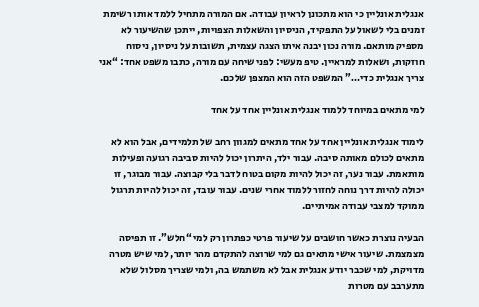אנגלית אונליין כי הוא מתכונן לראיון עבודה. אם המורה מתחיל ללמד אותו רשימת זמנים בלי לשאול על התפקיד, הניסיון והשאלות הצפויות, ייתכן שהשיעור לא מספיק מותאם. מורה נכון יבנה איתו הצגה עצמית, תשובות על ניסיון, ניסוח חוזקות, ושאלות למראיין. טיפ מעשי: לפני שיחה עם מורה, כתבו משפט אחד: “אני צריך אנגלית כדי…” המשפט הזה הוא המצפן שלכם.

למי מתאים במיוחד ללמוד אנגלית אונליין אחד על אחד

לימוד אנגלית אונליין אחד על אחד מתאים למגוון רחב של תלמידים, אבל הוא לא מתאים לכולם מאותה סיבה. עבור ילד, היתרון יכול להיות סביבה רגועה ופעילות מותאמת. עבור נער, זה יכול להיות מקום בטוח לדבר בלי קבוצה. עבור מבוגר, זו יכולה להיות דרך נוחה לחזור ללמוד אחרי שנים. עבור עובד, זה יכול להיות תרגול ממוקד למצבי עבודה אמיתיים.

הבעיה נוצרת כאשר חושבים על שיעור פרטי כפתרון רק למי “חלש”. זו תפיסה מצמצמת. שיעור אישי מתאים גם למי שרוצה להתקדם מהר יותר, למי שיש מטרה מדויקת, למי שכבר יודע אנגלית אבל לא משתמש בה, ולמי שצריך מסלול שלא מתערבב עם מטרות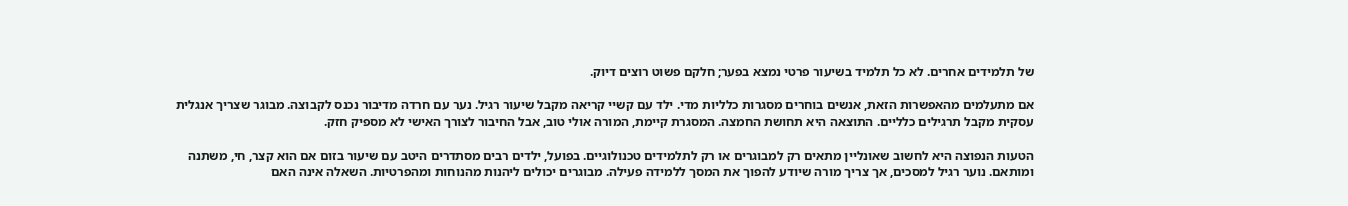של תלמידים אחרים. לא כל תלמיד בשיעור פרטי נמצא בפער; חלקם פשוט רוצים דיוק.

אם מתעלמים מהאפשרות הזאת, אנשים בוחרים מסגרות כלליות מדי. ילד עם קשיי קריאה מקבל שיעור רגיל. נער עם חרדה מדיבור נכנס לקבוצה. מבוגר שצריך אנגלית עסקית מקבל תרגילים כלליים. התוצאה היא תחושת החמצה. המסגרת קיימת, המורה אולי טוב, אבל החיבור לצורך האישי לא מספיק חזק.

הטעות הנפוצה היא לחשוב שאונליין מתאים רק למבוגרים או רק לתלמידים טכנולוגיים. בפועל, ילדים רבים מסתדרים היטב עם שיעור בזום אם הוא קצר, חי, משתנה ומותאם. נוער רגיל למסכים, אך צריך מורה שיודע להפוך את המסך ללמידה פעילה. מבוגרים יכולים ליהנות מהנוחות ומהפרטיות. השאלה אינה האם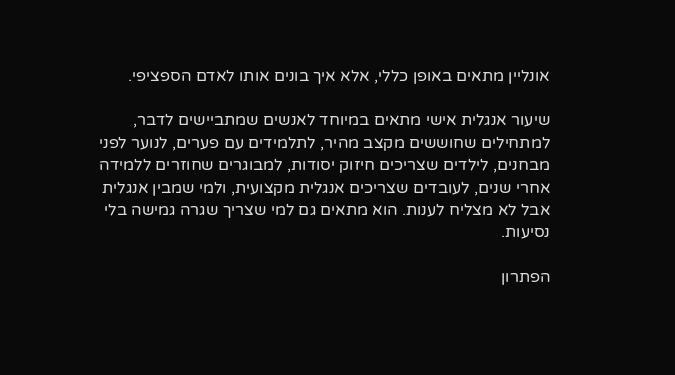אונליין מתאים באופן כללי, אלא איך בונים אותו לאדם הספציפי.

שיעור אנגלית אישי מתאים במיוחד לאנשים שמתביישים לדבר, למתחילים שחוששים מקצב מהיר, לתלמידים עם פערים, לנוער לפני מבחנים, לילדים שצריכים חיזוק יסודות, למבוגרים שחוזרים ללמידה אחרי שנים, לעובדים שצריכים אנגלית מקצועית, ולמי שמבין אנגלית אבל לא מצליח לענות. הוא מתאים גם למי שצריך שגרה גמישה בלי נסיעות.

הפתרון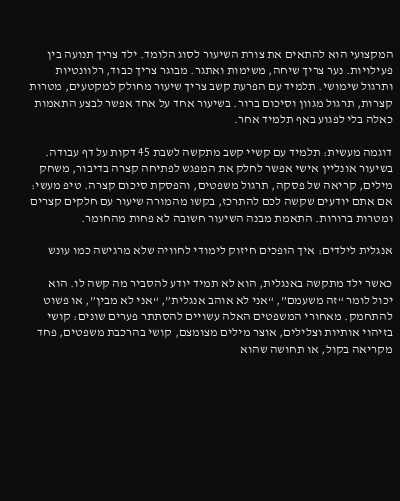המקצועי הוא להתאים את צורת השיעור לסוג הלומד. ילד צריך תנועה בין פעילויות. נער צריך שיחה, משימות ואתגר. מבוגר צריך כבוד, רלוונטיות ותרגול שימושי. תלמיד עם הפרעת קשב צריך שיעור מחולק למקטעים, מטרות קצרות, תרגול מגוון וסיכום ברור. בשיעור אחד על אחד אפשר לבצע התאמות כאלה בלי לפגוע באף תלמיד אחר.

דוגמה מעשית: תלמיד עם קשיי קשב מתקשה לשבת 45 דקות על דף עבודה. בשיעור אונליין אישי אפשר לחלק את המפגש לפתיחה קצרה בדיבור, משחק מילים, קריאה של פסקה, תרגול משפטים, והפסקת סיכום קצרה. טיפ מעשי: אם אתם יודעים שקשה לכם להתרכז, בקשו מהמורה שיעור עם חלקים קצרים ומטרות ברורות. התאמת מבנה השיעור חשובה לא פחות מהחומר.

אנגלית לילדים: איך הופכים חיזוק לימודי לחוויה שלא מרגישה כמו עונש

כאשר ילד מתקשה באנגלית, הוא לא תמיד יודע להסביר מה קשה לו. הוא יכול לומר “זה משעמם”, “אני לא אוהב אנגלית”, “אני לא מבין”, או פשוט להתחמק. מאחורי המשפטים האלה עשויים להסתתר פערים שונים: קושי בזיהוי אותיות וצלילים, אוצר מילים מצומצם, קושי בהרכבת משפטים, פחד מקריאה בקול, או תחושה שהוא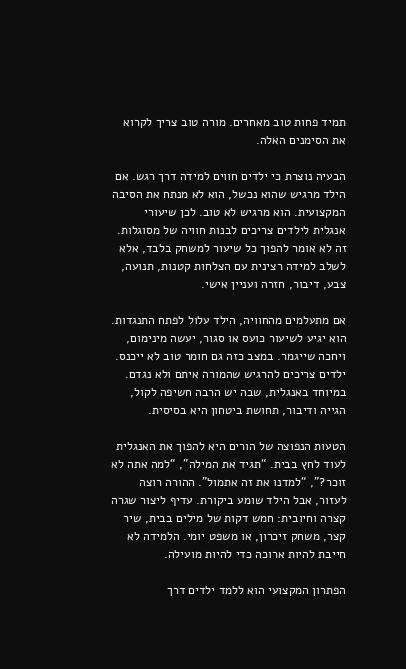תמיד פחות טוב מאחרים. מורה טוב צריך לקרוא את הסימנים האלה.

הבעיה נוצרת כי ילדים חווים למידה דרך רגש. אם הילד מרגיש שהוא נכשל, הוא לא מנתח את הסיבה המקצועית. הוא מרגיש לא טוב. לכן שיעורי אנגלית לילדים צריכים לבנות חוויה של מסוגלות. זה לא אומר להפוך כל שיעור למשחק בלבד, אלא לשלב למידה רצינית עם הצלחות קטנות, תנועה, צבע, דיבור, חזרה ועניין אישי.

אם מתעלמים מהחוויה, הילד עלול לפתח התנגדות. הוא יגיע לשיעור כועס או סגור, יעשה מינימום, ויחכה שייגמר. במצב כזה גם חומר טוב לא ייכנס. ילדים צריכים להרגיש שהמורה איתם ולא נגדם. במיוחד באנגלית, שבה יש הרבה חשיפה לקול, הגייה ודיבור, תחושת ביטחון היא בסיסית.

הטעות הנפוצה של הורים היא להפוך את האנגלית לעוד לחץ בבית. “תגיד את המילה”, “למה אתה לא זוכר?”, “למדנו את זה אתמול”. ההורה רוצה לעזור, אבל הילד שומע ביקורת. עדיף ליצור שגרה קצרה וחיובית: חמש דקות של מילים בבית, שיר קצר, משחק זיכרון, או משפט יומי. הלמידה לא חייבת להיות ארוכה כדי להיות מועילה.

הפתרון המקצועי הוא ללמד ילדים דרך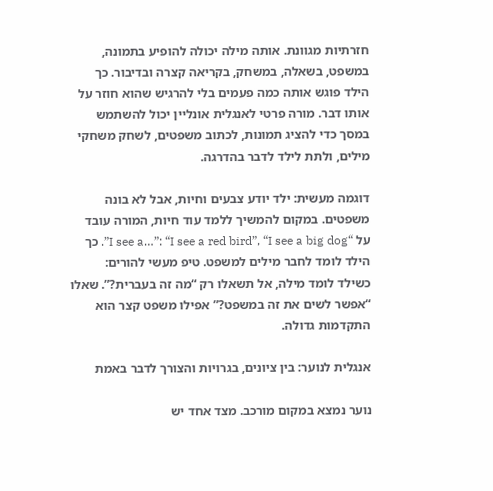חזרתיות מגוונת. אותה מילה יכולה להופיע בתמונה, במשפט, בשאלה, במשחק, בקריאה קצרה ובדיבור. כך הילד פוגש אותה כמה פעמים בלי להרגיש שהוא חוזר על אותו דבר. מורה פרטי לאנגלית אונליין יכול להשתמש במסך כדי להציג תמונות, לכתוב משפטים, לשחק משחקי מילים, ולתת לילד לדבר בהדרגה.

דוגמה מעשית: ילד יודע צבעים וחיות, אבל לא בונה משפטים. במקום להמשיך ללמד עוד חיות, המורה עובד על “I see a…”: “I see a red bird”, “I see a big dog”. כך הילד לומד לחבר מילים למשפט. טיפ מעשי להורים: כשילד לומד מילה, אל תשאלו רק “מה זה בעברית?”. שאלו “אפשר לשים את זה במשפט?” אפילו משפט קצר הוא התקדמות גדולה.

אנגלית לנוער: בין ציונים, בגרויות והצורך לדבר באמת

נוער נמצא במקום מורכב. מצד אחד יש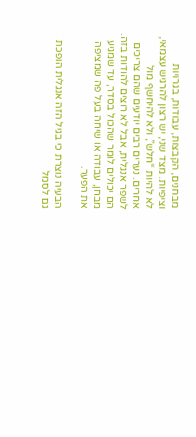מבחנים, הקבצות, עבודות, בגרויות וציפיות. מצד שני, יש רצון להרגיש עצמאי, לא להיות “חלש”, ולא להיחשף מול אחרים. נערים רבים יודעים שהם צריכים לשפר אנגלית, אבל לא רוצים להודות בזה. הם יכולים לומר שהכול בסדר, עד שמגיע מבחן, עבודה או שיחה בעל פה שמציפה את הפער.

הבעיה נוצרת כי בגיל הזה אנגלית הופכת גם לסמל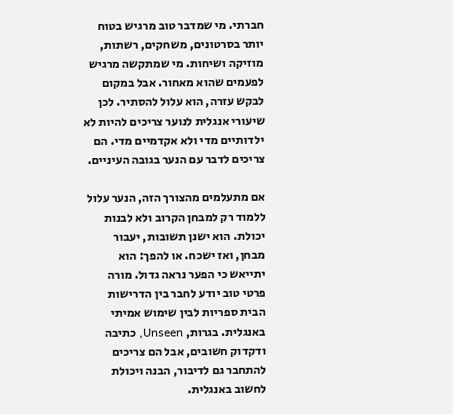חברתי. מי שמדבר טוב מרגיש בטוח יותר בסרטונים, משחקים, רשתות, מוזיקה ושיחות. מי שמתקשה מרגיש לפעמים שהוא מאחור. אבל במקום לבקש עזרה, הוא עלול להסתיר. לכן שיעורי אנגלית לנוער צריכים להיות לא ילדותיים מדי ולא אקדמיים מדי. הם צריכים לדבר עם הנער בגובה העיניים.

אם מתעלמים מהצורך הזה, הנער עלול ללמוד רק למבחן הקרוב ולא לבנות יכולת. הוא ישנן תשובות, יעבור מבחן, ואז ישכח. או להפך: הוא יתייאש כי הפער נראה גדול. מורה פרטי טוב יודע לחבר בין הדרישות הבית ספריות לבין שימוש אמיתי באנגלית. בגרות, Unseen, כתיבה ודקדוק חשובים, אבל הם צריכים להתחבר גם לדיבור, הבנה ויכולת לחשוב באנגלית.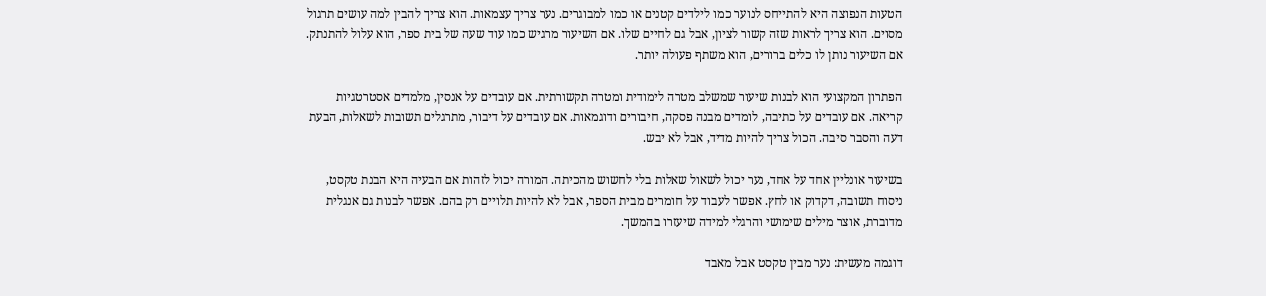הטעות הנפוצה היא להתייחס לנוער כמו לילדים קטנים או כמו למבוגרים. נער צריך עצמאות. הוא צריך להבין למה עושים תרגול מסוים. הוא צריך לראות שזה קשור לציון, אבל גם לחיים שלו. אם השיעור מרגיש כמו עוד שעה של בית ספר, הוא עלול להתנתק. אם השיעור נותן לו כלים ברורים, הוא משתף פעולה יותר.

הפתרון המקצועי הוא לבנות שיעור שמשלב מטרה לימודית ומטרה תקשורתית. אם עובדים על אנסין, מלמדים אסטרטגיות קריאה. אם עובדים על כתיבה, לומדים מבנה פסקה, חיבורים ודוגמאות. אם עובדים על דיבור, מתרגלים תשובות לשאלות, הבעת דעה והסבר סיבה. הכול צריך להיות מדיד, אבל לא יבש.

בשיעור אונליין אחד על אחד, נער יכול לשאול שאלות בלי לחשוש מהכיתה. המורה יכול לזהות אם הבעיה היא הבנת טקסט, ניסוח תשובה, דקדוק או לחץ. אפשר לעבוד על חומרים מבית הספר, אבל לא להיות תלויים רק בהם. אפשר לבנות גם אנגלית מדוברת, אוצר מילים שימושי והרגלי למידה שיעזרו בהמשך.

דוגמה מעשית: נער מבין טקסט אבל מאבד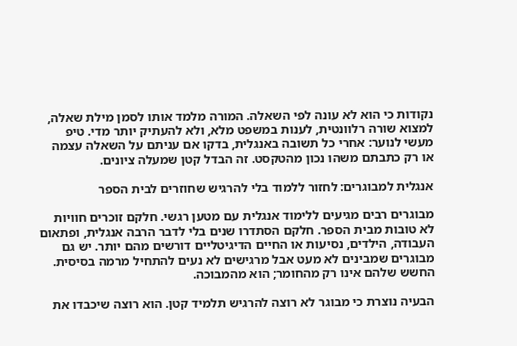נקודות כי הוא לא עונה לפי השאלה. המורה מלמד אותו לסמן מילת שאלה, למצוא שורה רלוונטית, לענות במשפט מלא, ולא להעתיק יותר מדי. טיפ מעשי לנוער: אחרי כל תשובה באנגלית, בדקו אם עניתם על השאלה עצמה או רק כתבתם משהו נכון מהטקסט. זה הבדל קטן שמעלה ציונים.

אנגלית למבוגרים: לחזור ללמוד בלי להרגיש שחוזרים לבית הספר

מבוגרים רבים מגיעים ללימוד אנגלית עם מטען רגשי. חלקם זוכרים חוויות לא טובות מבית הספר. חלקם הסתדרו שנים בלי לדבר הרבה אנגלית, ופתאום העבודה, הילדים, נסיעות או החיים הדיגיטליים דורשים מהם יותר. יש גם מבוגרים שמבינים לא מעט אבל מרגישים לא נעים להתחיל מרמה בסיסית. החשש שלהם אינו רק מהחומר; הוא מהמבוכה.

הבעיה נוצרת כי מבוגר לא רוצה להרגיש תלמיד קטן. הוא רוצה שיכבדו את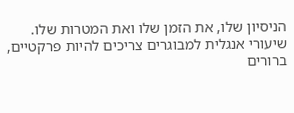הניסיון שלו, את הזמן שלו ואת המטרות שלו. שיעורי אנגלית למבוגרים צריכים להיות פרקטיים, ברורים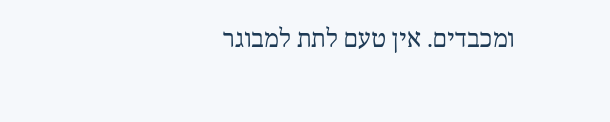ומכבדים. אין טעם לתת למבוגר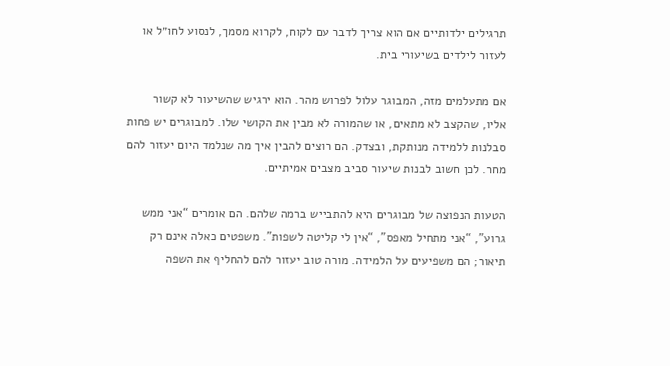תרגילים ילדותיים אם הוא צריך לדבר עם לקוח, לקרוא מסמך, לנסוע לחו״ל או לעזור לילדים בשיעורי בית.

אם מתעלמים מזה, המבוגר עלול לפרוש מהר. הוא ירגיש שהשיעור לא קשור אליו, שהקצב לא מתאים, או שהמורה לא מבין את הקושי שלו. למבוגרים יש פחות סבלנות ללמידה מנותקת, ובצדק. הם רוצים להבין איך מה שנלמד היום יעזור להם מחר. לכן חשוב לבנות שיעור סביב מצבים אמיתיים.

הטעות הנפוצה של מבוגרים היא להתבייש ברמה שלהם. הם אומרים “אני ממש גרוע”, “אני מתחיל מאפס”, “אין לי קליטה לשפות”. משפטים כאלה אינם רק תיאור; הם משפיעים על הלמידה. מורה טוב יעזור להם להחליף את השפה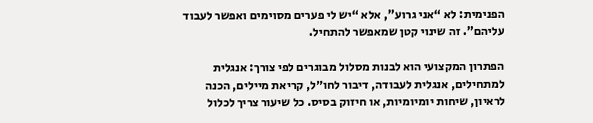הפנימית: לא “אני גרוע”, אלא “יש לי פערים מסוימים ואפשר לעבוד עליהם”. זה שינוי קטן שמאפשר להתחיל.

הפתרון המקצועי הוא לבנות מסלול מבוגרים לפי צורך: אנגלית למתחילים, אנגלית לעבודה, דיבור לחו״ל, קריאת מיילים, הכנה לראיון, שיחות יומיומיות, או חיזוק בסיס. כל שיעור צריך לכלול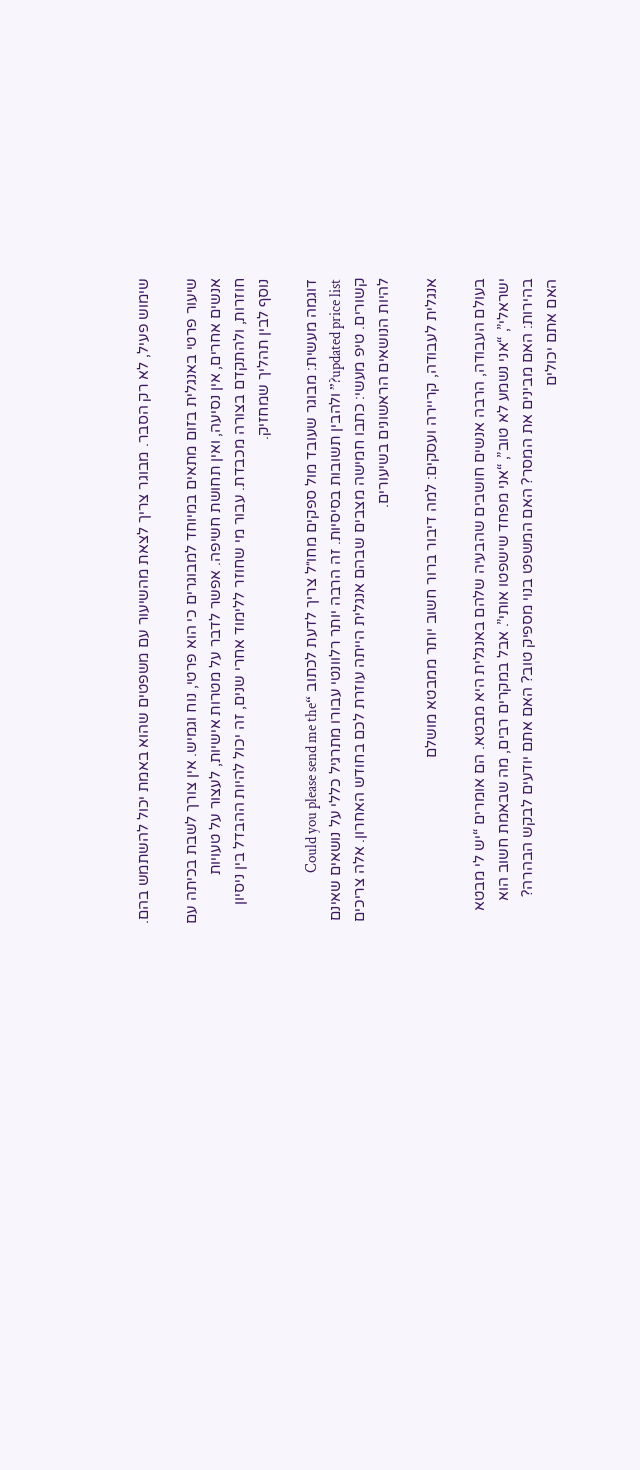שימוש פעיל, לא רק הסבר. מבוגר צריך לצאת מהשיעור עם משפטים שהוא באמת יכול להשתמש בהם.

שיעור פרטי באנגלית בזום מתאים במיוחד למבוגרים כי הוא פרטי, נוח וגמיש. אין צורך לשבת בכיתה עם אנשים אחרים, אין נסיעה, ואין תחושת חשיפה. אפשר לדבר על מטרות אישיות, לעצור על טעויות חוזרות, ולהתקדם בצורה מכבדת. עבור מי שחוזר ללימוד אחרי שנים, זה יכול להיות ההבדל בין ניסיון נוסף לבין תהליך שמחזיק.

דוגמה מעשית: מבוגר שעובד מול ספקים מחו״ל צריך לדעת לכתוב “Could you please send me the updated price list?” ולהבין תשובות בסיסיות. זה הרבה יותר רלוונטי עבורו מתרגיל כללי על נושאים שאינם קשורים. טיפ מעשי: כתבו חמישה מצבים שבהם אנגלית הייתה עוזרת לכם בחודש האחרון. אלה צריכים להיות הנושאים הראשונים בשיעורים.

אנגלית לעבודה, קריירה ועסקים: למה דיבור ברור חשוב יותר ממבטא מושלם

בעולם העבודה, הרבה אנשים חושבים שהבעיה שלהם באנגלית היא מבטא. הם אומרים “יש לי מבטא ישראלי”, “אני נשמע לא טוב”, “אני מפחד שישפטו אותי”. אבל במקרים רבים, מה שבאמת חשוב הוא בהירות: האם מבינים את המסר? האם המשפט בנוי מספיק טוב? האם אתם יודעים לבקש הבהרה? האם אתם יכולים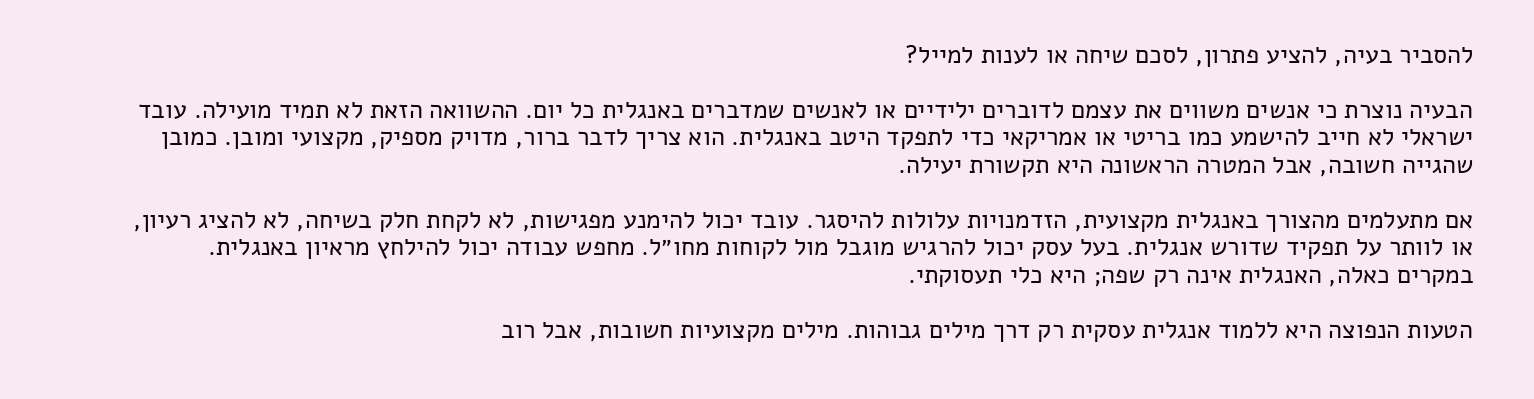להסביר בעיה, להציע פתרון, לסכם שיחה או לענות למייל?

הבעיה נוצרת כי אנשים משווים את עצמם לדוברים ילידיים או לאנשים שמדברים באנגלית כל יום. ההשוואה הזאת לא תמיד מועילה. עובד ישראלי לא חייב להישמע כמו בריטי או אמריקאי כדי לתפקד היטב באנגלית. הוא צריך לדבר ברור, מדויק מספיק, מקצועי ומובן. כמובן שהגייה חשובה, אבל המטרה הראשונה היא תקשורת יעילה.

אם מתעלמים מהצורך באנגלית מקצועית, הזדמנויות עלולות להיסגר. עובד יכול להימנע מפגישות, לא לקחת חלק בשיחה, לא להציג רעיון, או לוותר על תפקיד שדורש אנגלית. בעל עסק יכול להרגיש מוגבל מול לקוחות מחו״ל. מחפש עבודה יכול להילחץ מראיון באנגלית. במקרים כאלה, האנגלית אינה רק שפה; היא כלי תעסוקתי.

הטעות הנפוצה היא ללמוד אנגלית עסקית רק דרך מילים גבוהות. מילים מקצועיות חשובות, אבל רוב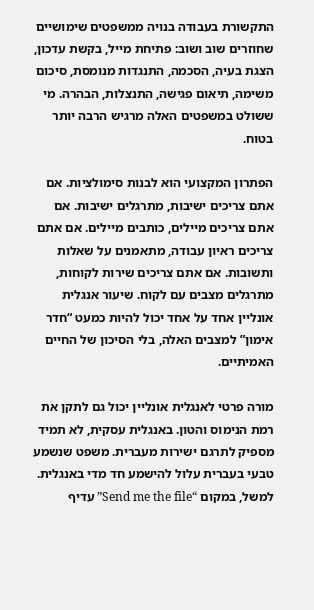התקשורת בעבודה בנויה ממשפטים שימושיים שחוזרים שוב ושוב: פתיחת מייל, בקשת עדכון, הצגת בעיה, הסכמה, התנגדות מנומסת, סיכום משימה, תיאום פגישה, התנצלות, הבהרה. מי ששולט במשפטים האלה מרגיש הרבה יותר בטוח.

הפתרון המקצועי הוא לבנות סימולציות. אם אתם צריכים ישיבות, מתרגלים ישיבות. אם אתם צריכים מיילים, כותבים מיילים. אם אתם צריכים ראיון עבודה, מתאמנים על שאלות ותשובות. אם אתם צריכים שירות לקוחות, מתרגלים מצבים עם לקוח. שיעור אנגלית אונליין אחד על אחד יכול להיות כמעט “חדר אימון” למצבים האלה, בלי הסיכון של החיים האמיתיים.

מורה פרטי לאנגלית אונליין יכול גם לתקן את רמת הנימוס והטון. באנגלית עסקית, לא תמיד מספיק לתרגם ישירות מעברית. משפט שנשמע טבעי בעברית עלול להישמע חד מדי באנגלית. למשל, במקום “Send me the file” עדיף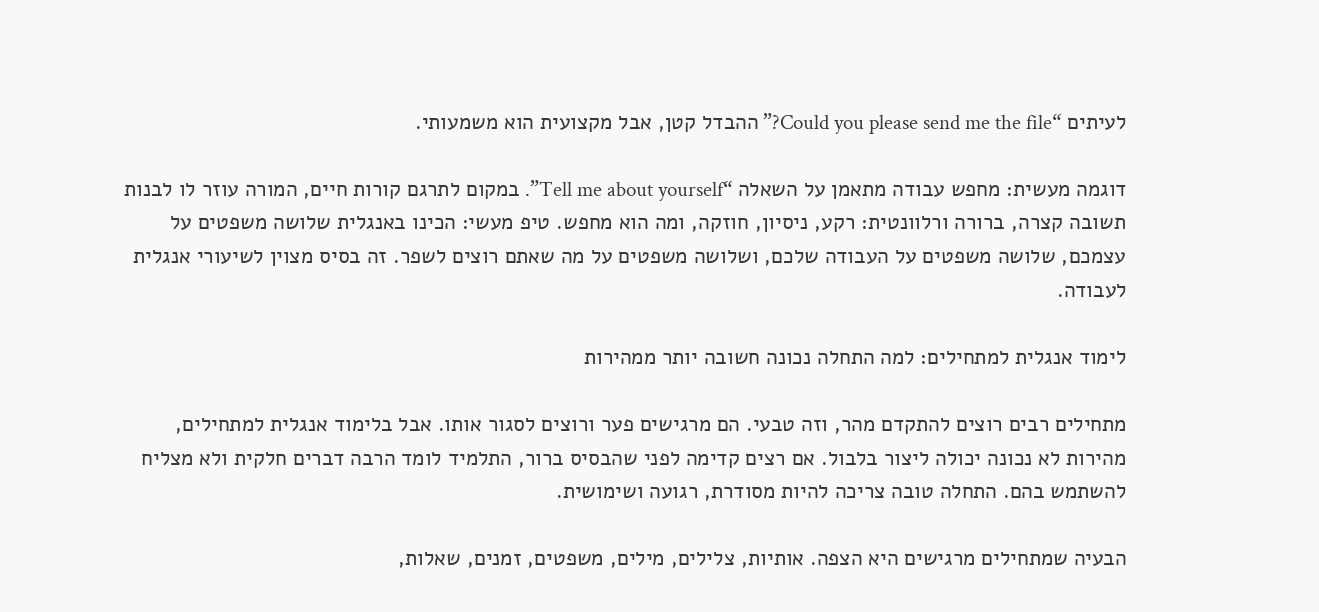לעיתים “Could you please send me the file?” ההבדל קטן, אבל מקצועית הוא משמעותי.

דוגמה מעשית: מחפש עבודה מתאמן על השאלה “Tell me about yourself”. במקום לתרגם קורות חיים, המורה עוזר לו לבנות תשובה קצרה, ברורה ורלוונטית: רקע, ניסיון, חוזקה, ומה הוא מחפש. טיפ מעשי: הכינו באנגלית שלושה משפטים על עצמכם, שלושה משפטים על העבודה שלכם, ושלושה משפטים על מה שאתם רוצים לשפר. זה בסיס מצוין לשיעורי אנגלית לעבודה.

לימוד אנגלית למתחילים: למה התחלה נכונה חשובה יותר ממהירות

מתחילים רבים רוצים להתקדם מהר, וזה טבעי. הם מרגישים פער ורוצים לסגור אותו. אבל בלימוד אנגלית למתחילים, מהירות לא נכונה יכולה ליצור בלבול. אם רצים קדימה לפני שהבסיס ברור, התלמיד לומד הרבה דברים חלקית ולא מצליח להשתמש בהם. התחלה טובה צריכה להיות מסודרת, רגועה ושימושית.

הבעיה שמתחילים מרגישים היא הצפה. אותיות, צלילים, מילים, משפטים, זמנים, שאלות,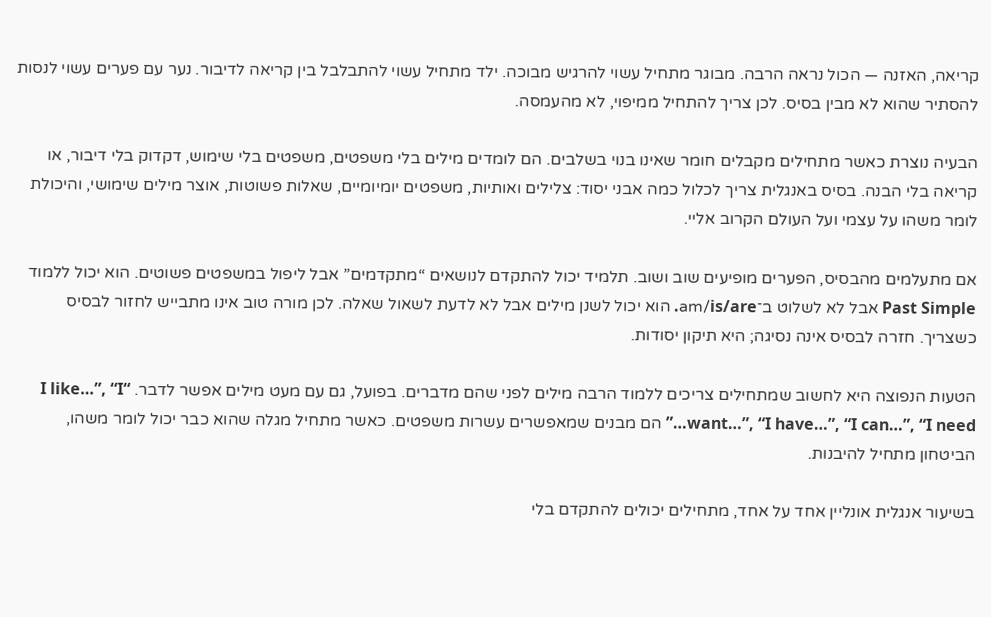קריאה, האזנה — הכול נראה הרבה. מבוגר מתחיל עשוי להרגיש מבוכה. ילד מתחיל עשוי להתבלבל בין קריאה לדיבור. נער עם פערים עשוי לנסות להסתיר שהוא לא מבין בסיס. לכן צריך להתחיל ממיפוי, לא מהעמסה.

הבעיה נוצרת כאשר מתחילים מקבלים חומר שאינו בנוי בשלבים. הם לומדים מילים בלי משפטים, משפטים בלי שימוש, דקדוק בלי דיבור, או קריאה בלי הבנה. בסיס באנגלית צריך לכלול כמה אבני יסוד: צלילים ואותיות, משפטים יומיומיים, שאלות פשוטות, אוצר מילים שימושי, והיכולת לומר משהו על עצמי ועל העולם הקרוב אליי.

אם מתעלמים מהבסיס, הפערים מופיעים שוב ושוב. תלמיד יכול להתקדם לנושאים “מתקדמים” אבל ליפול במשפטים פשוטים. הוא יכול ללמוד Past Simple אבל לא לשלוט ב־am/is/are. הוא יכול לשנן מילים אבל לא לדעת לשאול שאלה. לכן מורה טוב אינו מתבייש לחזור לבסיס כשצריך. חזרה לבסיס אינה נסיגה; היא תיקון יסודות.

הטעות הנפוצה היא לחשוב שמתחילים צריכים ללמוד הרבה מילים לפני שהם מדברים. בפועל, גם עם מעט מילים אפשר לדבר. “I like…”, “I want…”, “I have…”, “I can…”, “I need…” הם מבנים שמאפשרים עשרות משפטים. כאשר מתחיל מגלה שהוא כבר יכול לומר משהו, הביטחון מתחיל להיבנות.

בשיעור אנגלית אונליין אחד על אחד, מתחילים יכולים להתקדם בלי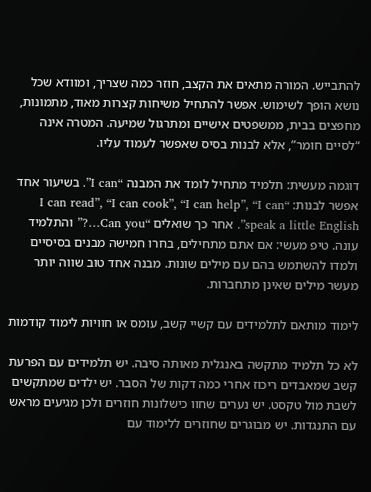להתבייש. המורה מתאים את הקצב, חוזר כמה שצריך, ומוודא שכל נושא הופך לשימוש. אפשר להתחיל משיחות קצרות מאוד, מתמונות, מחפצים בבית, ממשפטים אישיים ומתרגול שמיעה. המטרה אינה “לסיים חומר”, אלא לבנות בסיס שאפשר לעמוד עליו.

דוגמה מעשית: תלמיד מתחיל לומד את המבנה “I can”. בשיעור אחד אפשר לבנות: “I can read”, “I can cook”, “I can help”, “I can speak a little English”. אחר כך שואלים “Can you…?” והתלמיד עונה. טיפ מעשי: אם אתם מתחילים, בחרו חמישה מבנים בסיסיים ולמדו להשתמש בהם עם מילים שונות. מבנה אחד טוב שווה יותר מעשר מילים שאינן מתחברות.

לימוד מותאם לתלמידים עם קשיי קשב, עומס או חוויות לימוד קודמות

לא כל תלמיד מתקשה באנגלית מאותה סיבה. יש תלמידים עם הפרעת קשב שמאבדים ריכוז אחרי כמה דקות של הסבר. יש ילדים שמתקשים לשבת מול טקסט. יש נערים שחוו כישלונות חוזרים ולכן מגיעים מראש עם התנגדות. יש מבוגרים שחוזרים ללימוד עם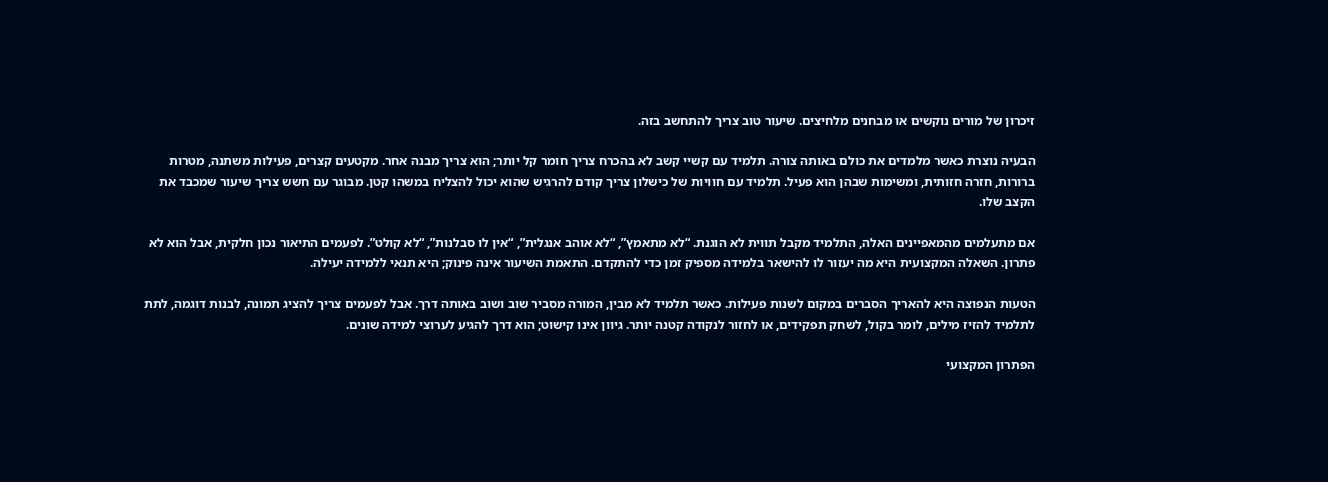זיכרון של מורים נוקשים או מבחנים מלחיצים. שיעור טוב צריך להתחשב בזה.

הבעיה נוצרת כאשר מלמדים את כולם באותה צורה. תלמיד עם קשיי קשב לא בהכרח צריך חומר קל יותר; הוא צריך מבנה אחר. מקטעים קצרים, פעילות משתנה, מטרות ברורות, חזרה חזותית, ומשימות שבהן הוא פעיל. תלמיד עם חוויות של כישלון צריך קודם להרגיש שהוא יכול להצליח במשהו קטן. מבוגר עם חשש צריך שיעור שמכבד את הקצב שלו.

אם מתעלמים מהמאפיינים האלה, התלמיד מקבל תווית לא הוגנת. “לא מתאמץ”, “לא אוהב אנגלית”, “אין לו סבלנות”, “לא קולט”. לפעמים התיאור נכון חלקית, אבל הוא לא פתרון. השאלה המקצועית היא מה יעזור לו להישאר בלמידה מספיק זמן כדי להתקדם. התאמת השיעור אינה פינוק; היא תנאי ללמידה יעילה.

הטעות הנפוצה היא להאריך הסברים במקום לשנות פעילות. כאשר תלמיד לא מבין, המורה מסביר שוב ושוב באותה דרך. אבל לפעמים צריך להציג תמונה, לבנות דוגמה, לתת לתלמיד להזיז מילים, לומר בקול, לשחק תפקידים, או לחזור לנקודה קטנה יותר. גיוון אינו קישוט; הוא דרך להגיע לערוצי למידה שונים.

הפתרון המקצועי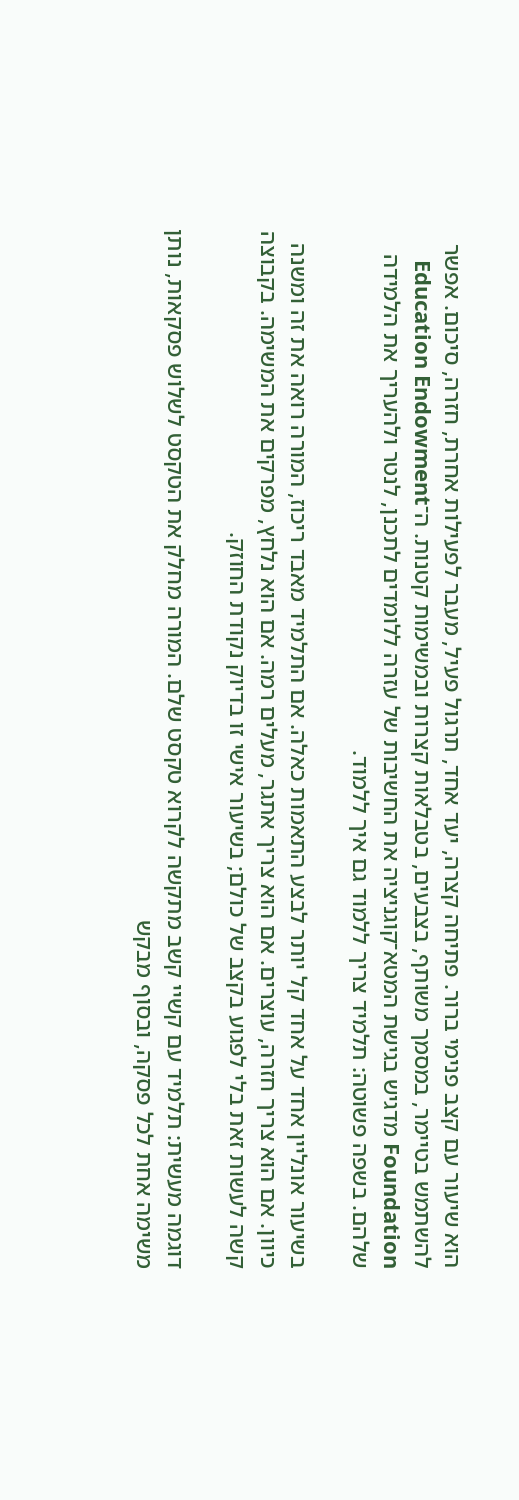הוא שיעור עם קצב פנימי ברור. פתיחה קצרה, יעד אחד, תרגול פעיל, מעבר לפעילות אחרת, חזרה, סיכום. אפשר להשתמש בטיימר, במסמך משותף, בצבעים, בטבלאות קצרות ובמשימות קטנות. ה־Education Endowment Foundation מדגיש בגישת המטא־קוגניציה את החשיבות של עזרה ללומדים לתכנן, לנטר ולהעריך את הלמידה שלהם. בשפה פשוטה: תלמיד צריך ללמוד גם איך ללמוד.

בשיעור אונליין אחד על אחד קל יותר לבצע התאמות כאלה. אם התלמיד מאבד ריכוז, המורה רואה את זה ומשנה כיוון. אם הוא צריך חזרה, עוצרים. אם הוא צריך אתגר, מעלים רמה. אם הוא נלחץ, מפרקים את המשימה. בקבוצה קשה לעשות זאת בלי לפגוע בקצב של כולם; בשיעור אישי זו בדיוק נקודת החוזק.

דוגמה מעשית: תלמיד עם קשיי קשב מתקשה לקרוא טקסט שלם. המורה מחלק את הטקסט לשלוש פסקאות, נותן משימה אחת לכל פסקה, ובסוף מבקש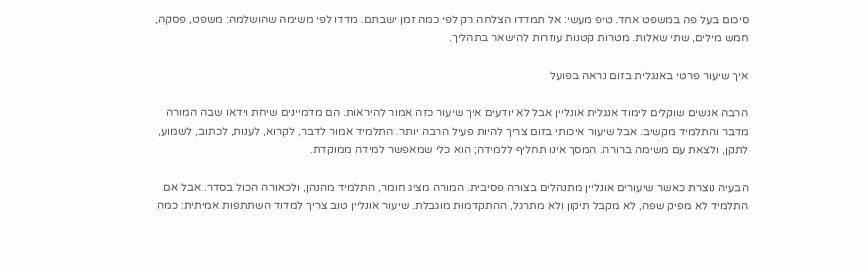סיכום בעל פה במשפט אחד. טיפ מעשי: אל תמדדו הצלחה רק לפי כמה זמן ישבתם. מדדו לפי משימה שהושלמה: משפט, פסקה, חמש מילים, שתי שאלות. מטרות קטנות עוזרות להישאר בתהליך.

איך שיעור פרטי באנגלית בזום נראה בפועל

הרבה אנשים שוקלים לימוד אנגלית אונליין אבל לא יודעים איך שיעור כזה אמור להיראות. הם מדמיינים שיחת וידאו שבה המורה מדבר והתלמיד מקשיב. אבל שיעור איכותי בזום צריך להיות פעיל הרבה יותר. התלמיד אמור לדבר, לקרוא, לענות, לכתוב, לשמוע, לתקן, ולצאת עם משימה ברורה. המסך אינו תחליף ללמידה; הוא כלי שמאפשר למידה ממוקדת.

הבעיה נוצרת כאשר שיעורים אונליין מתנהלים בצורה פסיבית. המורה מציג חומר, התלמיד מהנהן, ולכאורה הכול בסדר. אבל אם התלמיד לא מפיק שפה, לא מקבל תיקון ולא מתרגל, ההתקדמות מוגבלת. שיעור אונליין טוב צריך למדוד השתתפות אמיתית: כמה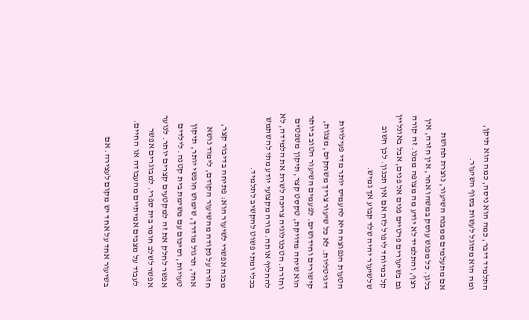התלמיד דיבר, כמה הוא ניסה, כמה הוא תיקן, ומה הוא מסוגל לעשות בסוף השיעור.

אם מתעלמים ממבנה השיעור, נוצרת תחושת בלגן. כל מפגש עוסק במשהו אחר, אין חזרה, אין רצף, והתלמיד לא יודע מה מצופה ממנו. זה קורה גם בשיעורים פרטיים פנים אל פנים, אבל באונליין קל במיוחד ליפול לזה אם אין תכנון. לכן חשוב שלשיעור יהיה שלד קבוע אך גמיש.

הטעות הנפוצה היא להעמיס יותר מדי פעילויות דיגיטליות. לא כל שיעור צריך משחקים, מצגות, קישורים וחידושים. לפעמים השיעור הטוב ביותר הוא שיחה מדויקת, טקסט קצר, תיקון משפטים וחזרה. הטכנולוגיה צריכה לשרת את הלמידה, לא להחליף אותה. מורה מקצועי יודע מתי להשתמש בכלי ומתי פשוט להקשיב לתלמיד.

מבנה אפשרי לשיעור הוא: פתיחה בדיבור קצר, חזרה על נקודה מהשיעור הקודם, לימוד נושא אחד, תרגול מודרך, שימוש חופשי יותר, תיקון טעויות, וסיכום עם משימת בית קטנה. לילדים אפשר לחלק את זה למקטעים קצרים יותר. לנוער אפשר לשלב חומר בית ספרי. למבוגרים אפשר לעבוד על מצבים אמיתיים מהעבודה או החיים.

בשיעור אחד על אחד יש מקום לעצירה. אם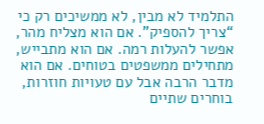התלמיד לא מבין, לא ממשיכים רק כי “צריך להספיק”. אם הוא מצליח מהר, אפשר להעלות רמה. אם הוא מתבייש, מתחילים ממשפטים בטוחים. אם הוא מדבר הרבה אבל עם טעויות חוזרות, בוחרים שתיים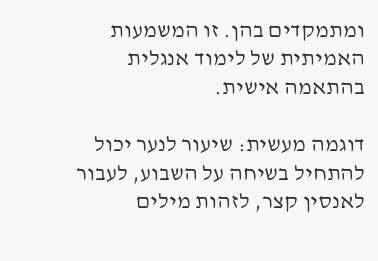ומתמקדים בהן. זו המשמעות האמיתית של לימוד אנגלית בהתאמה אישית.

דוגמה מעשית: שיעור לנער יכול להתחיל בשיחה על השבוע, לעבור לאנסין קצר, לזהות מילים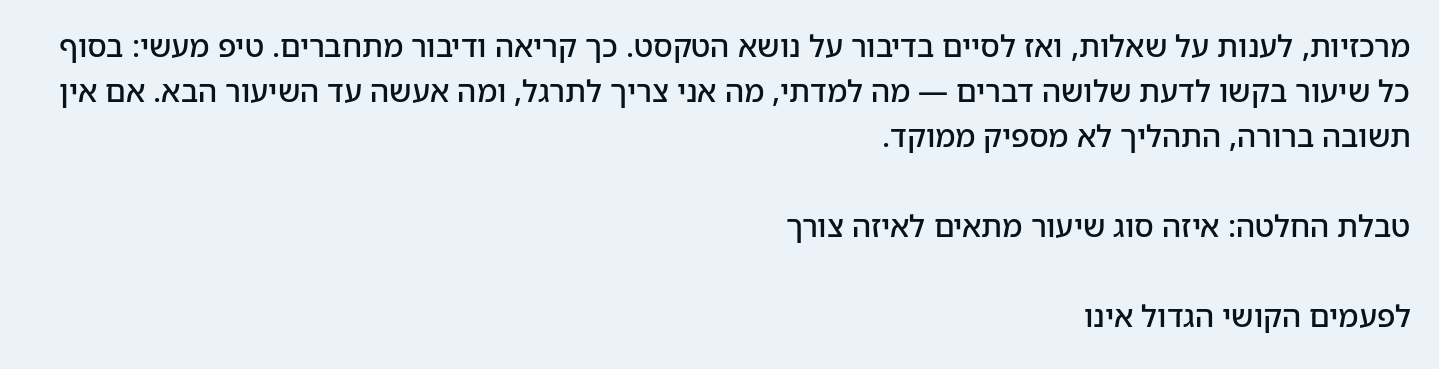מרכזיות, לענות על שאלות, ואז לסיים בדיבור על נושא הטקסט. כך קריאה ודיבור מתחברים. טיפ מעשי: בסוף כל שיעור בקשו לדעת שלושה דברים — מה למדתי, מה אני צריך לתרגל, ומה אעשה עד השיעור הבא. אם אין תשובה ברורה, התהליך לא מספיק ממוקד.

טבלת החלטה: איזה סוג שיעור מתאים לאיזה צורך

לפעמים הקושי הגדול אינו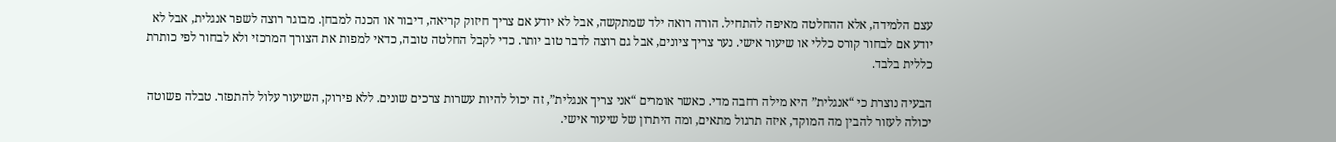עצם הלמידה, אלא ההחלטה מאיפה להתחיל. הורה רואה ילד שמתקשה, אבל לא יודע אם צריך חיזוק קריאה, דיבור או הכנה למבחן. מבוגר רוצה לשפר אנגלית, אבל לא יודע אם לבחור קורס כללי או שיעור אישי. נער צריך ציונים, אבל גם רוצה לדבר טוב יותר. כדי לקבל החלטה טובה, כדאי למפות את הצורך המרכזי ולא לבחור לפי כותרת כללית בלבד.

הבעיה נוצרת כי “אנגלית” היא מילה רחבה מדי. כאשר אומרים “אני צריך אנגלית”, זה יכול להיות עשרות צרכים שונים. ללא פירוק, השיעור עלול להתפזר. טבלה פשוטה יכולה לעזור להבין מה המוקד, איזה תרגול מתאים, ומה היתרון של שיעור אישי.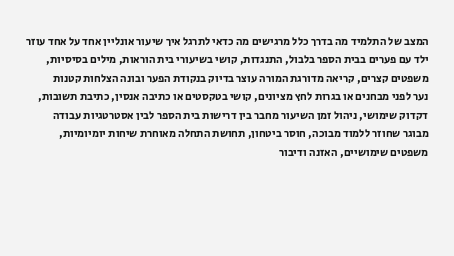המצב של התלמיד מה בדרך כלל מרגישים מה כדאי לתרגל איך שיעור אונליין אחד על אחד עוזר
ילד עם פערים בבית הספר בלבול, התנגדות, קושי בשיעורי בית הוראות, מילים בסיסיות, משפטים קצרים, קריאה מדורגת המורה עוצר בדיוק בנקודת הפער ובונה הצלחות קטנות
נער לפני מבחנים או בגרות לחץ מציונים, קושי בטקסטים או כתיבה אנסין, כתיבת תשובות, דקדוק שימושי, ניהול זמן השיעור מחבר בין דרישות בית הספר לבין אסטרטגיות עבודה
מבוגר שחוזר ללמוד מבוכה, חוסר ביטחון, תחושת התחלה מאוחרת שיחות יומיומיות, משפטים שימושיים, האזנה ודיבור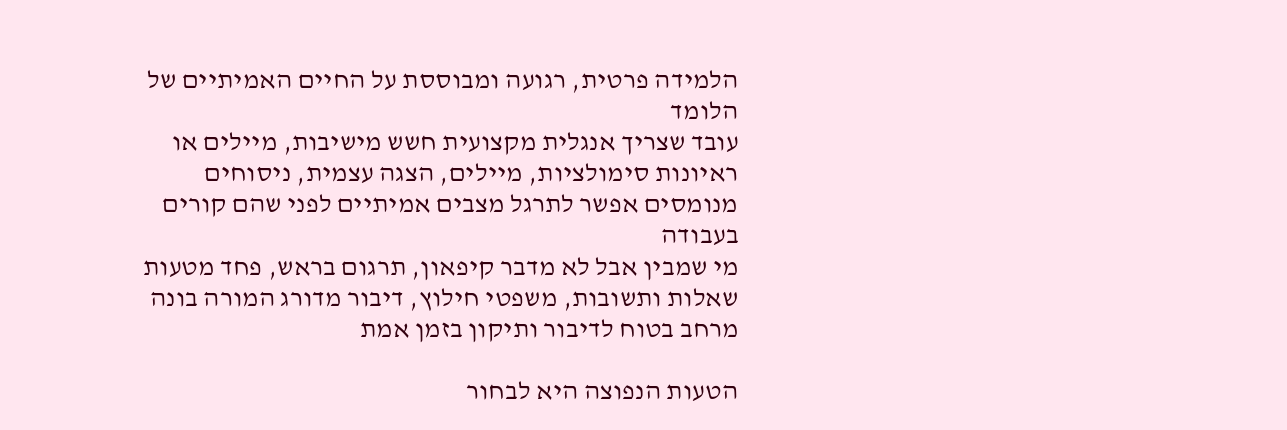הלמידה פרטית, רגועה ומבוססת על החיים האמיתיים של הלומד
עובד שצריך אנגלית מקצועית חשש מישיבות, מיילים או ראיונות סימולציות, מיילים, הצגה עצמית, ניסוחים מנומסים אפשר לתרגל מצבים אמיתיים לפני שהם קורים בעבודה
מי שמבין אבל לא מדבר קיפאון, תרגום בראש, פחד מטעות שאלות ותשובות, משפטי חילוץ, דיבור מדורג המורה בונה מרחב בטוח לדיבור ותיקון בזמן אמת

הטעות הנפוצה היא לבחור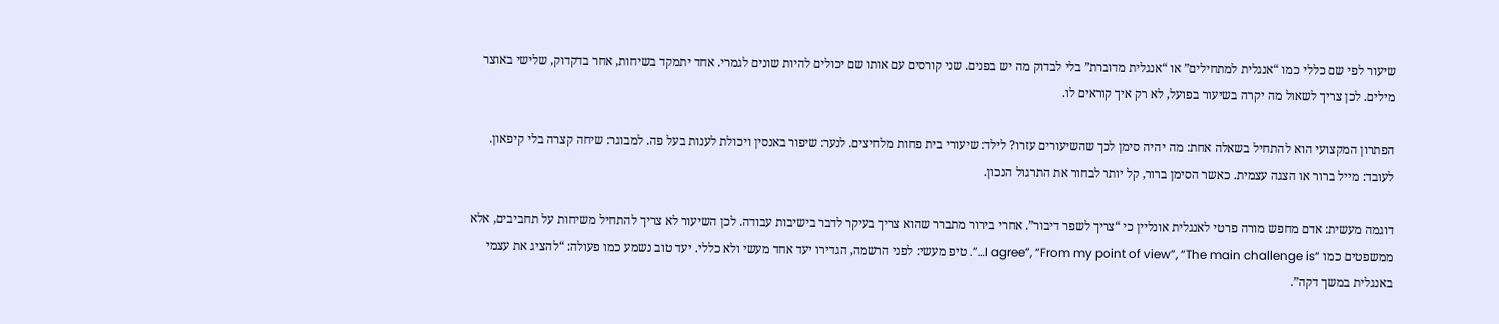שיעור לפי שם כללי כמו “אנגלית למתחילים” או “אנגלית מדוברת” בלי לבדוק מה יש בפנים. שני קורסים עם אותו שם יכולים להיות שונים לגמרי. אחד יתמקד בשיחות, אחר בדקדוק, שלישי באוצר מילים. לכן צריך לשאול מה יקרה בשיעור בפועל, לא רק איך קוראים לו.

הפתרון המקצועי הוא להתחיל בשאלה אחת: מה יהיה סימן לכך שהשיעורים עזרו? לילד: שיעורי בית פחות מלחיצים. לנער: שיפור באנסין ויכולת לענות בעל פה. למבוגר: שיחה קצרה בלי קיפאון. לעובד: מייל ברור או הצגה עצמית. כאשר הסימן ברור, קל יותר לבחור את התרגול הנכון.

דוגמה מעשית: אדם מחפש מורה פרטי לאנגלית אונליין כי “צריך לשפר דיבור”. אחרי בירור מתברר שהוא צריך בעיקר לדבר בישיבות עבודה. לכן השיעור לא צריך להתחיל משיחות על תחביבים, אלא ממשפטים כמו “I agree”, “From my point of view”, “The main challenge is…”. טיפ מעשי: לפני הרשמה, הגדירו יעד אחד מעשי ולא כללי. יעד טוב נשמע כמו פעולה: “להציג את עצמי באנגלית במשך דקה”.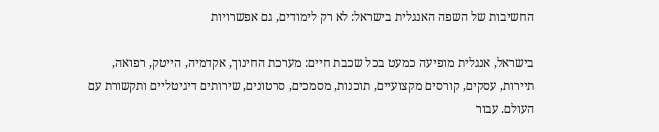החשיבות של השפה האנגלית בישראל: לא רק לימודים, גם אפשרויות

בישראל, אנגלית מופיעה כמעט בכל שכבת חיים: מערכת החינוך, אקדמיה, הייטק, רפואה, תיירות, עסקים, קורסים מקצועיים, תוכנות, מסמכים, סרטונים, שירותים דיגיטליים ותקשורת עם העולם. עבור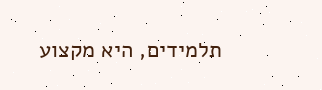תלמידים, היא מקצוע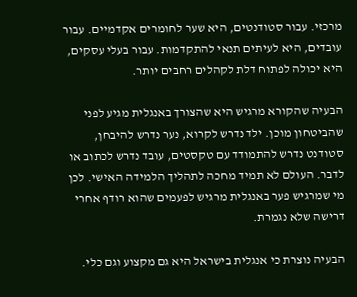מרכזי. עבור סטודנטים, היא שער לחומרים אקדמיים. עבור עובדים, היא לעיתים תנאי להתקדמות. עבור בעלי עסקים, היא יכולה לפתוח דלת לקהלים רחבים יותר.

הבעיה שהקורא מרגיש היא שהצורך באנגלית מגיע לפני שהביטחון מוכן. ילד נדרש לקרוא, נער נדרש להיבחן, סטודנט נדרש להתמודד עם טקסטים, עובד נדרש לכתוב או לדבר. העולם לא תמיד מחכה לתהליך הלמידה האישי. לכן מי שמרגיש פער באנגלית מרגיש לפעמים שהוא רודף אחרי דרישה שלא נגמרת.

הבעיה נוצרת כי אנגלית בישראל היא גם מקצוע וגם כלי.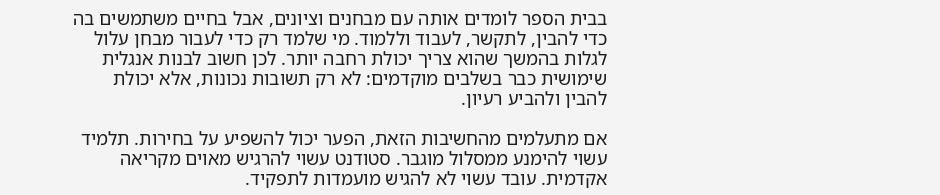בבית הספר לומדים אותה עם מבחנים וציונים, אבל בחיים משתמשים בה כדי להבין, לתקשר, לעבוד וללמוד. מי שלמד רק כדי לעבור מבחן עלול לגלות בהמשך שהוא צריך יכולת רחבה יותר. לכן חשוב לבנות אנגלית שימושית כבר בשלבים מוקדמים: לא רק תשובות נכונות, אלא יכולת להבין ולהביע רעיון.

אם מתעלמים מהחשיבות הזאת, הפער יכול להשפיע על בחירות. תלמיד עשוי להימנע ממסלול מוגבר. סטודנט עשוי להרגיש מאוים מקריאה אקדמית. עובד עשוי לא להגיש מועמדות לתפקיד.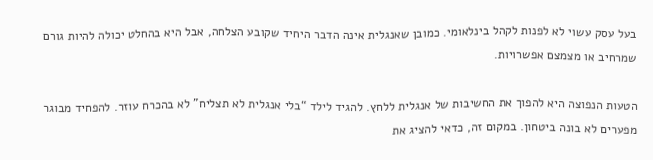בעל עסק עשוי לא לפנות לקהל בינלאומי. כמובן שאנגלית אינה הדבר היחיד שקובע הצלחה, אבל היא בהחלט יכולה להיות גורם שמרחיב או מצמצם אפשרויות.

הטעות הנפוצה היא להפוך את החשיבות של אנגלית ללחץ. להגיד לילד “בלי אנגלית לא תצליח” לא בהכרח עוזר. להפחיד מבוגר מפערים לא בונה ביטחון. במקום זה, כדאי להציג את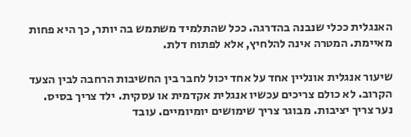האנגלית ככלי שנבנה בהדרגה. ככל שהתלמיד משתמש בה יותר, כך היא פחות מאיימת. המטרה אינה להלחיץ, אלא לפתוח דלת.

שיעור אנגלית אונליין אחד על אחד יכול לחבר בין החשיבות הרחבה לבין הצעד הקרוב. לא כולם צריכים עכשיו אנגלית אקדמית או עסקית. ילד צריך בסיס. נער צריך יציבות. מבוגר צריך שימושים יומיומיים. עובד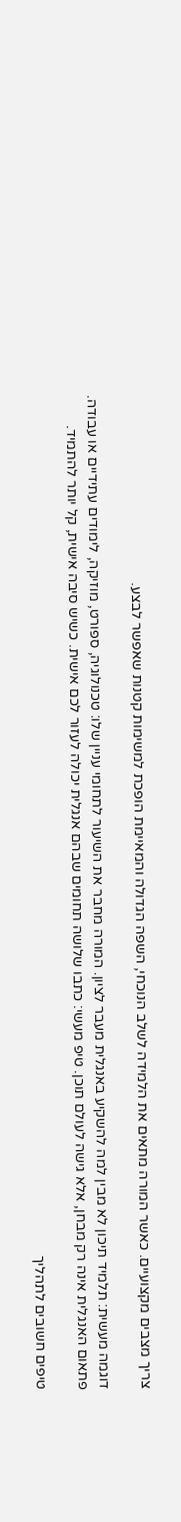צריך מצבים מקצועיים. כאשר המורה מתאים את הלמידה לשלב הנוכחי, השפה הגדולה והמאיימת הופכת למשימות קטנות שאפשר לבצע.

דוגמה מעשית: תלמיד תיכון לא מבין למה להשקיע באנגלית מעבר לציון. המורה מחבר את השיעור לתחומי עניין שלו: טכנולוגיה, ספורט, מוזיקה, לימודים עתידיים או עבודה. פתאום האנגלית אינה רק מבחן, אלא גישה לעולם תוכן. טיפ מעשי: כתבו שלושה תחומים שבהם אנגלית יכולה לעזור לכם אישית. כשיש סיבה אישית, קל יותר להתמיד.

טיפים חשובים לתהליך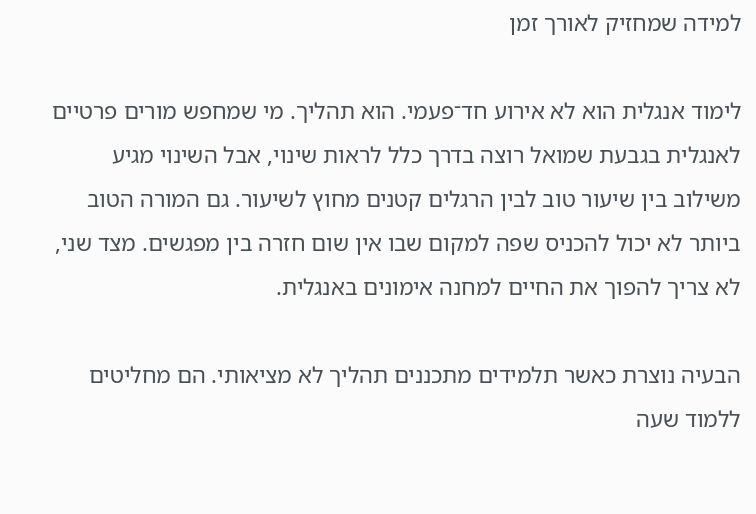למידה שמחזיק לאורך זמן

לימוד אנגלית הוא לא אירוע חד־פעמי. הוא תהליך. מי שמחפש מורים פרטיים לאנגלית בגבעת שמואל רוצה בדרך כלל לראות שינוי, אבל השינוי מגיע משילוב בין שיעור טוב לבין הרגלים קטנים מחוץ לשיעור. גם המורה הטוב ביותר לא יכול להכניס שפה למקום שבו אין שום חזרה בין מפגשים. מצד שני, לא צריך להפוך את החיים למחנה אימונים באנגלית.

הבעיה נוצרת כאשר תלמידים מתכננים תהליך לא מציאותי. הם מחליטים ללמוד שעה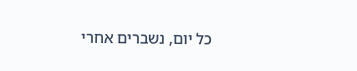כל יום, נשברים אחרי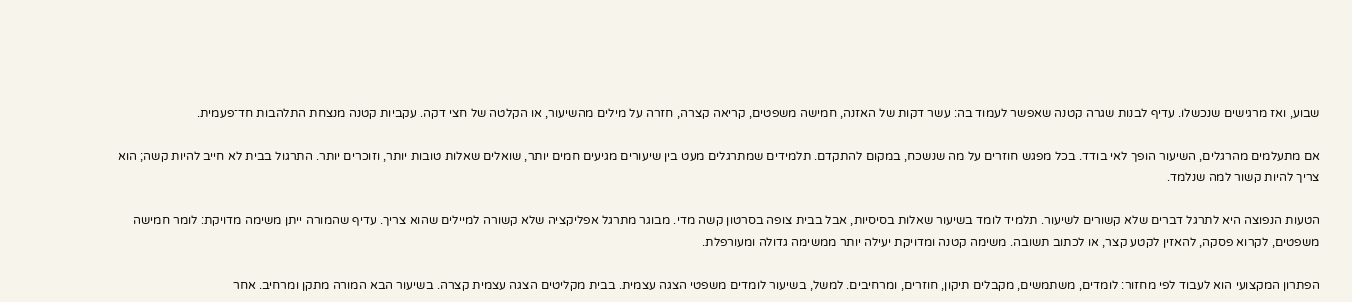שבוע, ואז מרגישים שנכשלו. עדיף לבנות שגרה קטנה שאפשר לעמוד בה: עשר דקות של האזנה, חמישה משפטים, קריאה קצרה, חזרה על מילים מהשיעור, או הקלטה של חצי דקה. עקביות קטנה מנצחת התלהבות חד־פעמית.

אם מתעלמים מהרגלים, השיעור הופך לאי בודד. בכל מפגש חוזרים על מה שנשכח, במקום להתקדם. תלמידים שמתרגלים מעט בין שיעורים מגיעים חמים יותר, שואלים שאלות טובות יותר, וזוכרים יותר. התרגול בבית לא חייב להיות קשה; הוא צריך להיות קשור למה שנלמד.

הטעות הנפוצה היא לתרגל דברים שלא קשורים לשיעור. תלמיד לומד בשיעור שאלות בסיסיות, אבל בבית צופה בסרטון קשה מדי. מבוגר מתרגל אפליקציה שלא קשורה למיילים שהוא צריך. עדיף שהמורה ייתן משימה מדויקת: לומר חמישה משפטים, לקרוא פסקה, להאזין לקטע קצר, או לכתוב תשובה. משימה קטנה ומדויקת יעילה יותר ממשימה גדולה ומעורפלת.

הפתרון המקצועי הוא לעבוד לפי מחזור: לומדים, משתמשים, מקבלים תיקון, חוזרים, ומרחיבים. למשל, בשיעור לומדים משפטי הצגה עצמית. בבית מקליטים הצגה עצמית קצרה. בשיעור הבא המורה מתקן ומרחיב. אחר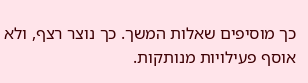כך מוסיפים שאלות המשך. כך נוצר רצף, ולא אוסף פעילויות מנותקות.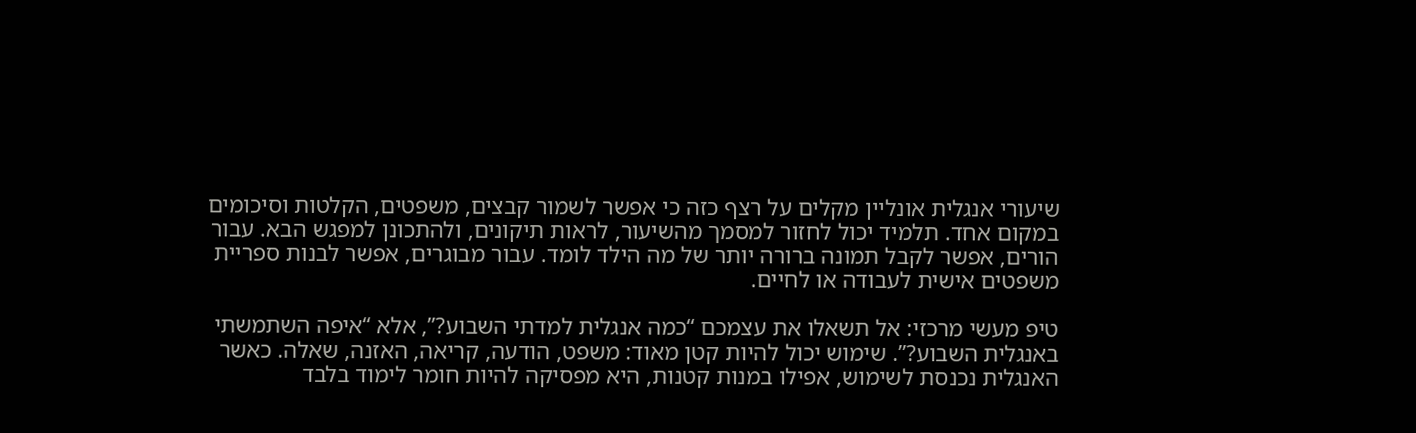שיעורי אנגלית אונליין מקלים על רצף כזה כי אפשר לשמור קבצים, משפטים, הקלטות וסיכומים במקום אחד. תלמיד יכול לחזור למסמך מהשיעור, לראות תיקונים, ולהתכונן למפגש הבא. עבור הורים, אפשר לקבל תמונה ברורה יותר של מה הילד לומד. עבור מבוגרים, אפשר לבנות ספריית משפטים אישית לעבודה או לחיים.

טיפ מעשי מרכזי: אל תשאלו את עצמכם “כמה אנגלית למדתי השבוע?”, אלא “איפה השתמשתי באנגלית השבוע?”. שימוש יכול להיות קטן מאוד: משפט, הודעה, קריאה, האזנה, שאלה. כאשר האנגלית נכנסת לשימוש, אפילו במנות קטנות, היא מפסיקה להיות חומר לימוד בלבד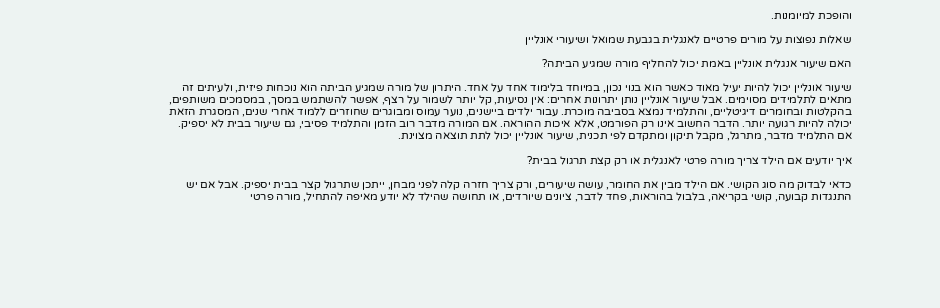והופכת למיומנות.

שאלות נפוצות על מורים פרטיים לאנגלית בגבעת שמואל ושיעורי אונליין

האם שיעור אנגלית אונליין באמת יכול להחליף מורה שמגיע הביתה?

שיעור אונליין יכול להיות יעיל מאוד כאשר הוא בנוי נכון, במיוחד בלימוד אחד על אחד. היתרון של מורה שמגיע הביתה הוא נוכחות פיזית, ולעיתים זה מתאים לתלמידים מסוימים. אבל שיעור אונליין נותן יתרונות אחרים: אין נסיעות, קל יותר לשמור על רצף, אפשר להשתמש במסך, במסמכים משותפים, בהקלטות ובחומרים דיגיטליים, והתלמיד נמצא בסביבה מוכרת. עבור ילדים ביישנים, נוער עמוס ומבוגרים שחוזרים ללמוד אחרי שנים, המסגרת הזאת יכולה להיות רגועה יותר. הדבר החשוב אינו רק הפורמט, אלא איכות ההוראה. אם המורה מדבר רוב הזמן והתלמיד פסיבי, גם שיעור בבית לא יספיק. אם התלמיד מדבר, מתרגל, מקבל תיקון ומתקדם לפי תכנית, שיעור אונליין יכול לתת תוצאה מצוינת.

איך יודעים אם הילד צריך מורה פרטי לאנגלית או רק קצת תרגול בבית?

כדאי לבדוק מה סוג הקושי. אם הילד מבין את החומר, עושה שיעורים, ורק צריך חזרה קלה לפני מבחן, ייתכן שתרגול קצר בבית יספיק. אבל אם יש התנגדות קבועה, קושי בקריאה, בלבול בהוראות, פחד לדבר, ציונים שיורדים, או תחושה שהילד לא יודע מאיפה להתחיל, מורה פרטי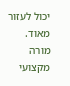יכול לעזור מאוד. מורה מקצועי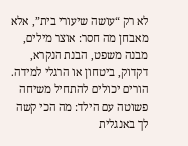לא רק “עושה שיעורי בית”, אלא מאבחן מה חסר: אוצר מילים, מבנה משפט, הבנת הנקרא, דקדוק, ביטחון או הרגלי למידה. הורים יכולים להתחיל משיחה פשוטה עם הילד: מה הכי קשה לך באנגלית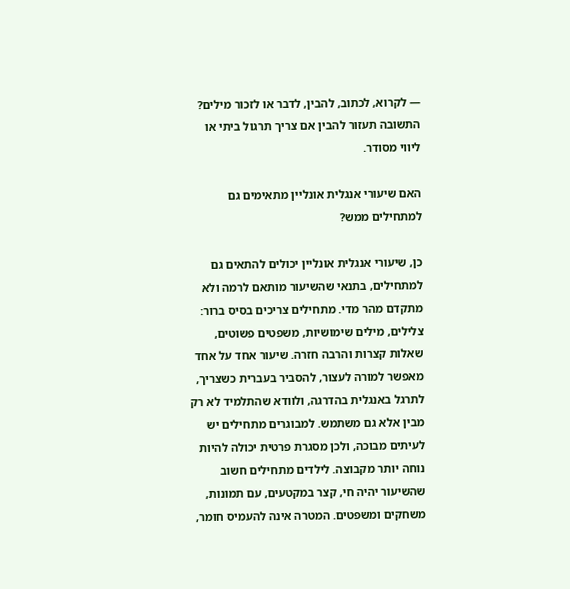— לקרוא, לכתוב, להבין, לדבר או לזכור מילים? התשובה תעזור להבין אם צריך תרגול ביתי או ליווי מסודר.

האם שיעורי אנגלית אונליין מתאימים גם למתחילים ממש?

כן, שיעורי אנגלית אונליין יכולים להתאים גם למתחילים, בתנאי שהשיעור מותאם לרמה ולא מתקדם מהר מדי. מתחילים צריכים בסיס ברור: צלילים, מילים שימושיות, משפטים פשוטים, שאלות קצרות והרבה חזרה. שיעור אחד על אחד מאפשר למורה לעצור, להסביר בעברית כשצריך, לתרגל באנגלית בהדרגה, ולוודא שהתלמיד לא רק מבין אלא גם משתמש. למבוגרים מתחילים יש לעיתים מבוכה, ולכן מסגרת פרטית יכולה להיות נוחה יותר מקבוצה. לילדים מתחילים חשוב שהשיעור יהיה חי, קצר במקטעים, עם תמונות, משחקים ומשפטים. המטרה אינה להעמיס חומר,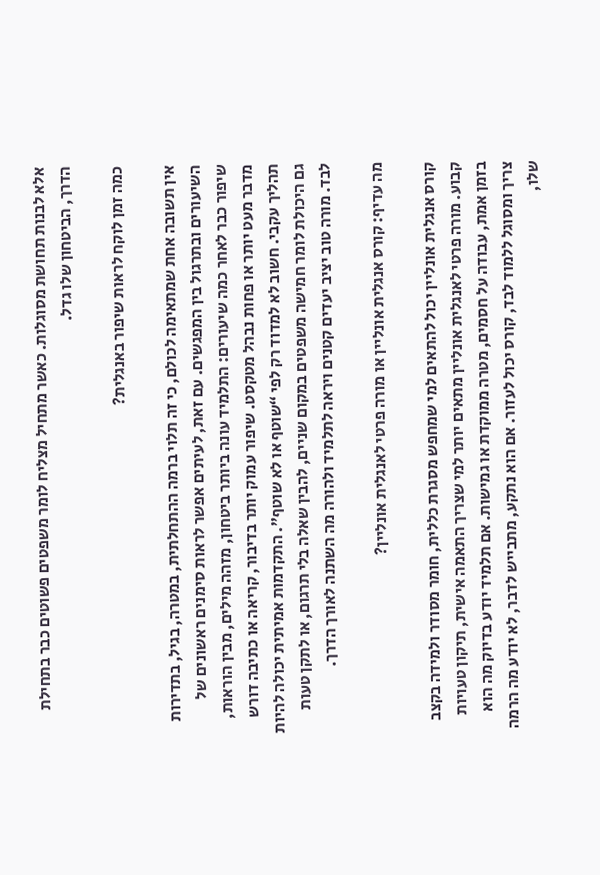אלא לבנות תחושת מסוגלות. כאשר מתחיל מצליח לומר משפטים פשוטים כבר בתחילת הדרך, הביטחון שלו גדל.

כמה זמן לוקח לראות שיפור באנגלית?

אין תשובה אחת שמתאימה לכולם, כי זה תלוי ברמה ההתחלתית, במטרה, בגיל, בתדירות השיעורים ובתרגול בין המפגשים. עם זאת, לעיתים אפשר לראות סימנים ראשונים של שיפור כבר לאחר כמה שיעורים: התלמיד עונה ביותר ביטחון, מזהה מילים, מבין הוראות, מדבר מעט יותר או פחות נבהל מטקסט. שיפור עמוק יותר בדיבור, קריאה או כתיבה דורש תהליך עקבי. חשוב לא למדוד רק לפי “שוטף או לא שוטף”. התקדמות אמיתית יכולה להיות גם היכולת לומר חמישה משפטים במקום שניים, להבין שאלה בלי תרגום, או לתקן טעות לבד. מורה טוב יציב יעדים קטנים ויראה לתלמיד ולהורה מה השתנה לאורך הדרך.

מה עדיף: קורס אנגלית אונליין או מורה פרטי לאנגלית אונליין?

קורס אנגלית אונליין יכול להתאים למי שמחפש מסגרת כללית, חומר מסודר ולמידה בקצב קבוע. מורה פרטי לאנגלית אונליין מתאים יותר למי שצריך התאמה אישית, תיקון טעויות בזמן אמת, עבודה על חסמים, מטרה ממוקדת או גמישות. אם תלמיד יודע בדיוק מה הוא צריך ומסוגל ללמוד לבד, קורס יכול לעזור. אם הוא נתקע, מתבייש לדבר, לא יודע מה הרמה שלו,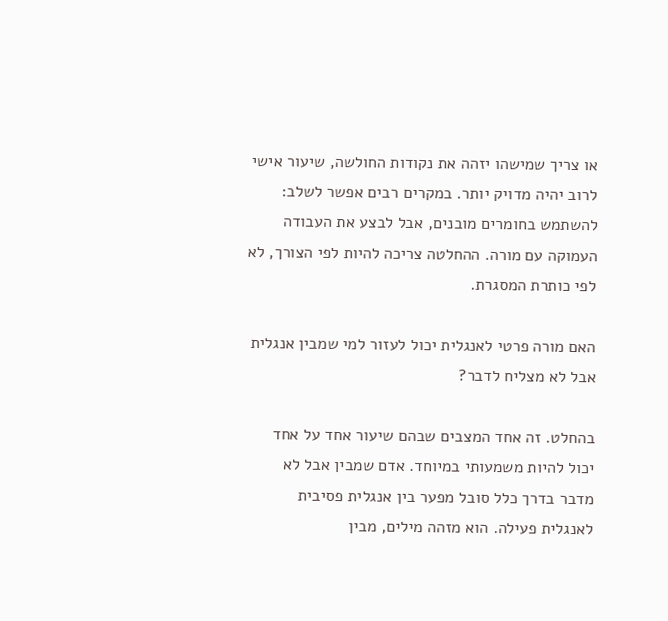או צריך שמישהו יזהה את נקודות החולשה, שיעור אישי לרוב יהיה מדויק יותר. במקרים רבים אפשר לשלב: להשתמש בחומרים מובנים, אבל לבצע את העבודה העמוקה עם מורה. ההחלטה צריכה להיות לפי הצורך, לא לפי כותרת המסגרת.

האם מורה פרטי לאנגלית יכול לעזור למי שמבין אנגלית אבל לא מצליח לדבר?

בהחלט. זה אחד המצבים שבהם שיעור אחד על אחד יכול להיות משמעותי במיוחד. אדם שמבין אבל לא מדבר בדרך כלל סובל מפער בין אנגלית פסיבית לאנגלית פעילה. הוא מזהה מילים, מבין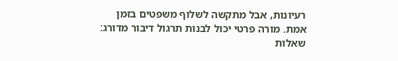רעיונות, אבל מתקשה לשלוף משפטים בזמן אמת. מורה פרטי יכול לבנות תרגול דיבור מדורג: שאלות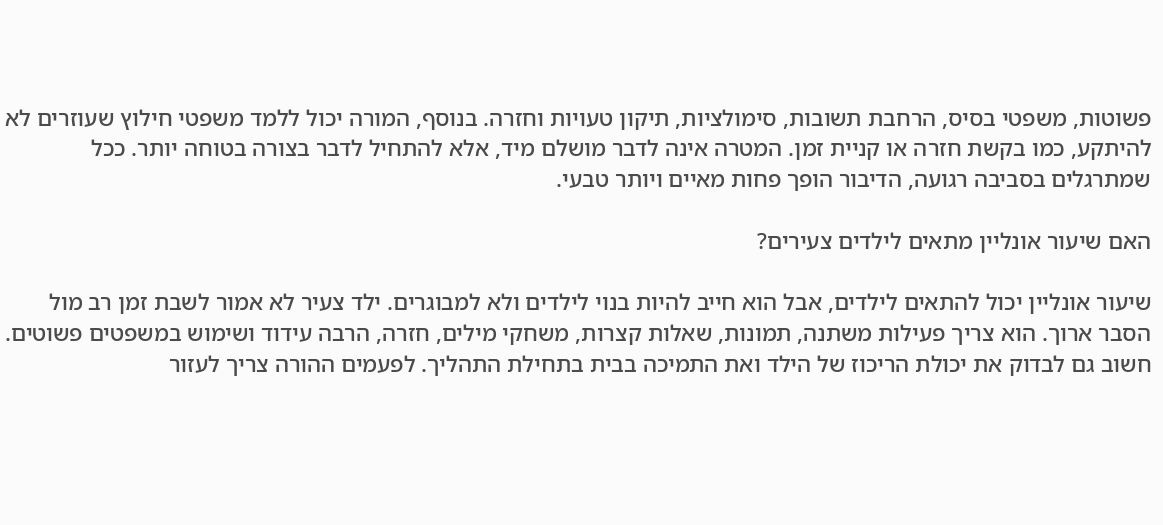פשוטות, משפטי בסיס, הרחבת תשובות, סימולציות, תיקון טעויות וחזרה. בנוסף, המורה יכול ללמד משפטי חילוץ שעוזרים לא להיתקע, כמו בקשת חזרה או קניית זמן. המטרה אינה לדבר מושלם מיד, אלא להתחיל לדבר בצורה בטוחה יותר. ככל שמתרגלים בסביבה רגועה, הדיבור הופך פחות מאיים ויותר טבעי.

האם שיעור אונליין מתאים לילדים צעירים?

שיעור אונליין יכול להתאים לילדים, אבל הוא חייב להיות בנוי לילדים ולא למבוגרים. ילד צעיר לא אמור לשבת זמן רב מול הסבר ארוך. הוא צריך פעילות משתנה, תמונות, שאלות קצרות, משחקי מילים, חזרה, הרבה עידוד ושימוש במשפטים פשוטים. חשוב גם לבדוק את יכולת הריכוז של הילד ואת התמיכה בבית בתחילת התהליך. לפעמים ההורה צריך לעזור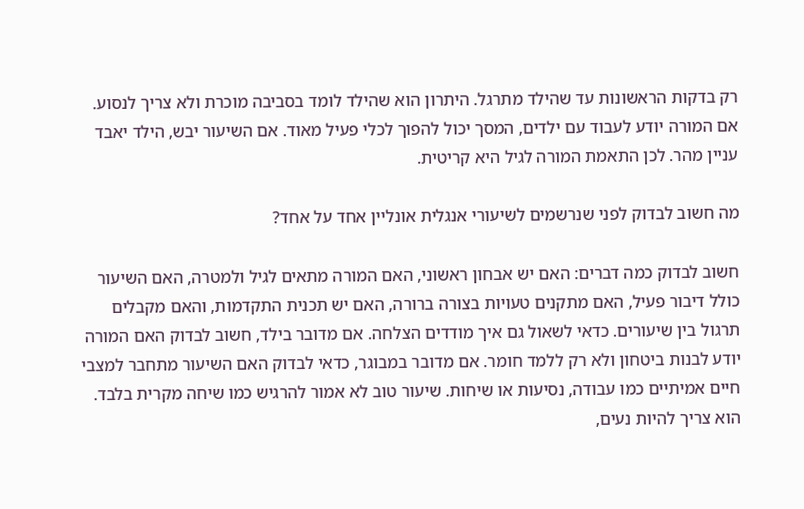רק בדקות הראשונות עד שהילד מתרגל. היתרון הוא שהילד לומד בסביבה מוכרת ולא צריך לנסוע. אם המורה יודע לעבוד עם ילדים, המסך יכול להפוך לכלי פעיל מאוד. אם השיעור יבש, הילד יאבד עניין מהר. לכן התאמת המורה לגיל היא קריטית.

מה חשוב לבדוק לפני שנרשמים לשיעורי אנגלית אונליין אחד על אחד?

חשוב לבדוק כמה דברים: האם יש אבחון ראשוני, האם המורה מתאים לגיל ולמטרה, האם השיעור כולל דיבור פעיל, האם מתקנים טעויות בצורה ברורה, האם יש תכנית התקדמות, והאם מקבלים תרגול בין שיעורים. כדאי לשאול גם איך מודדים הצלחה. אם מדובר בילד, חשוב לבדוק האם המורה יודע לבנות ביטחון ולא רק ללמד חומר. אם מדובר במבוגר, כדאי לבדוק האם השיעור מתחבר למצבי חיים אמיתיים כמו עבודה, נסיעות או שיחות. שיעור טוב לא אמור להרגיש כמו שיחה מקרית בלבד. הוא צריך להיות נעים,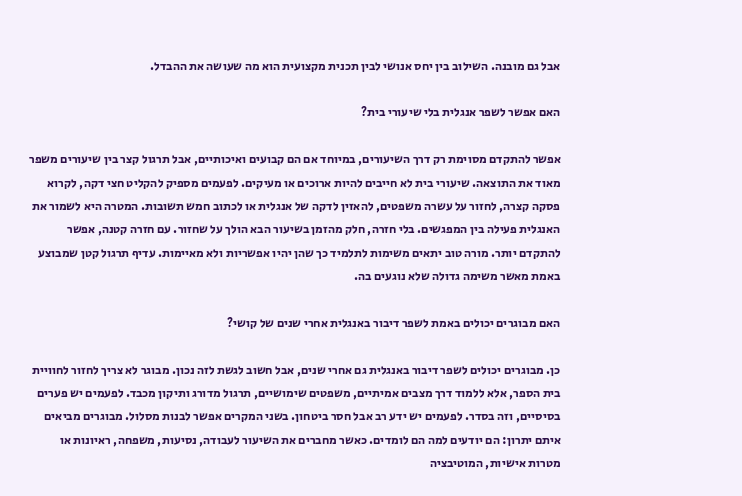אבל גם מובנה. השילוב בין יחס אנושי לבין תכנית מקצועית הוא מה שעושה את ההבדל.

האם אפשר לשפר אנגלית בלי שיעורי בית?

אפשר להתקדם מסוימת רק דרך השיעורים, במיוחד אם הם קבועים ואיכותיים, אבל תרגול קצר בין שיעורים משפר מאוד את התוצאה. שיעורי בית לא חייבים להיות ארוכים או מעיקים. לפעמים מספיק להקליט חצי דקה, לקרוא פסקה קצרה, לחזור על עשרה משפטים, להאזין לדקה של אנגלית או לכתוב חמש תשובות. המטרה היא לשמור את האנגלית פעילה בין המפגשים. בלי חזרה, חלק מהזמן בשיעור הבא הולך על שחזור. עם חזרה קטנה, אפשר להתקדם יותר. מורה טוב יתאים משימות לתלמיד כך שהן יהיו אפשריות ולא מאיימות. עדיף תרגול קטן שמבוצע באמת מאשר משימה גדולה שלא נוגעים בה.

האם מבוגרים יכולים באמת לשפר דיבור באנגלית אחרי שנים של קושי?

כן. מבוגרים יכולים לשפר דיבור באנגלית גם אחרי שנים, אבל חשוב לגשת לזה נכון. מבוגר לא צריך לחזור לחוויית בית הספר, אלא ללמוד דרך מצבים אמיתיים, משפטים שימושיים, תרגול מדורג ותיקון מכבד. לפעמים יש פערים בסיסיים, וזה בסדר. לפעמים יש ידע רב אבל חסר ביטחון. בשני המקרים אפשר לבנות מסלול. מבוגרים מביאים איתם יתרון: הם יודעים למה הם לומדים. כאשר מחברים את השיעור לעבודה, נסיעות, משפחה, ראיונות או מטרות אישיות, המוטיבציה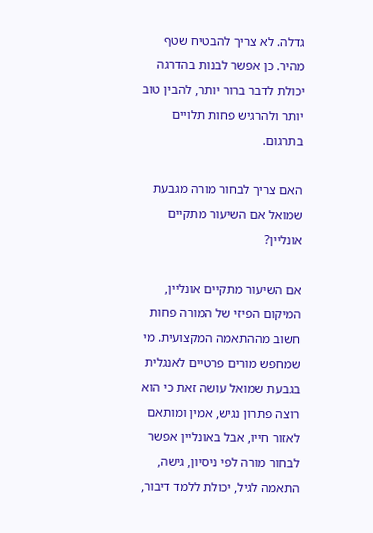גדלה. לא צריך להבטיח שטף מהיר. כן אפשר לבנות בהדרגה יכולת לדבר ברור יותר, להבין טוב יותר ולהרגיש פחות תלויים בתרגום.

האם צריך לבחור מורה מגבעת שמואל אם השיעור מתקיים אונליין?

אם השיעור מתקיים אונליין, המיקום הפיזי של המורה פחות חשוב מההתאמה המקצועית. מי שמחפש מורים פרטיים לאנגלית בגבעת שמואל עושה זאת כי הוא רוצה פתרון נגיש, אמין ומותאם לאזור חייו, אבל באונליין אפשר לבחור מורה לפי ניסיון, גישה, התאמה לגיל, יכולת ללמד דיבור,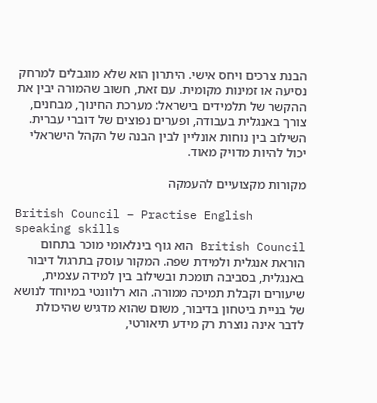הבנת צרכים ויחס אישי. היתרון הוא שלא מוגבלים למרחק נסיעה או זמינות מקומית. עם זאת, חשוב שהמורה יבין את ההקשר של תלמידים בישראל: מערכת החינוך, מבחנים, צורך באנגלית בעבודה, ופערים נפוצים של דוברי עברית. השילוב בין נוחות אונליין לבין הבנה של הקהל הישראלי יכול להיות מדויק מאוד.

מקורות מקצועיים להעמקה

British Council – Practise English speaking skills
British Council הוא גוף בינלאומי מוכר בתחום הוראת אנגלית ולמידת שפה. המקור עוסק בתרגול דיבור באנגלית, בסביבה תומכת ובשילוב בין למידה עצמית, שיעורים וקבלת תמיכה ממורה. הוא רלוונטי במיוחד לנושא של בניית ביטחון בדיבור, משום שהוא מדגיש שהיכולת לדבר אינה נוצרת רק מידע תיאורטי,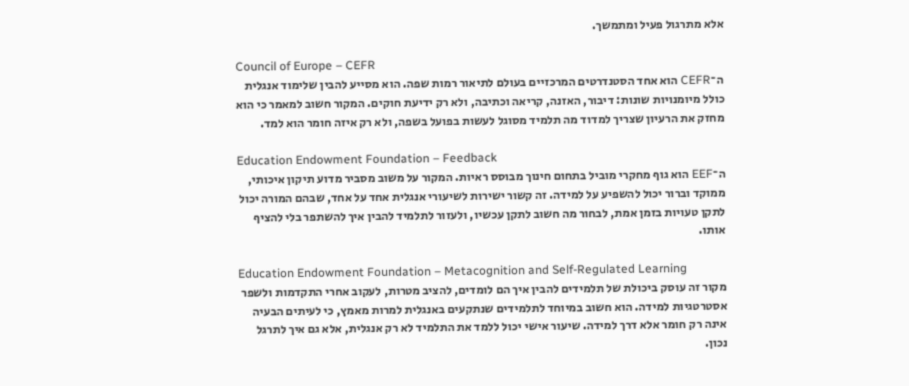אלא מתרגול פעיל ומתמשך.

Council of Europe – CEFR
ה־CEFR הוא אחד הסטנדרטים המרכזיים בעולם לתיאור רמות שפה. הוא מסייע להבין שלימוד אנגלית כולל מיומנויות שונות: דיבור, האזנה, קריאה וכתיבה, ולא רק ידיעת חוקים. המקור חשוב למאמר כי הוא מחזק את הרעיון שצריך למדוד מה תלמיד מסוגל לעשות בפועל בשפה, ולא רק איזה חומר הוא למד.

Education Endowment Foundation – Feedback
ה־EEF הוא גוף מחקרי מוביל בתחום חינוך מבוסס ראיות. המקור על משוב מסביר מדוע תיקון איכותי, ממוקד וברור יכול להשפיע על למידה. זה קשור ישירות לשיעורי אנגלית אחד על אחד, שבהם המורה יכול לתקן טעויות בזמן אמת, לבחור מה חשוב לתקן עכשיו, ולעזור לתלמיד להבין איך להשתפר בלי להציף אותו.

Education Endowment Foundation – Metacognition and Self-Regulated Learning
מקור זה עוסק ביכולת של תלמידים להבין איך הם לומדים, להציב מטרות, לעקוב אחרי התקדמות ולשפר אסטרטגיות למידה. הוא חשוב במיוחד לתלמידים שנתקעים באנגלית למרות מאמץ, כי לעיתים הבעיה אינה רק חומר אלא דרך למידה. שיעור אישי יכול ללמד את התלמיד לא רק אנגלית, אלא גם איך לתרגל נכון.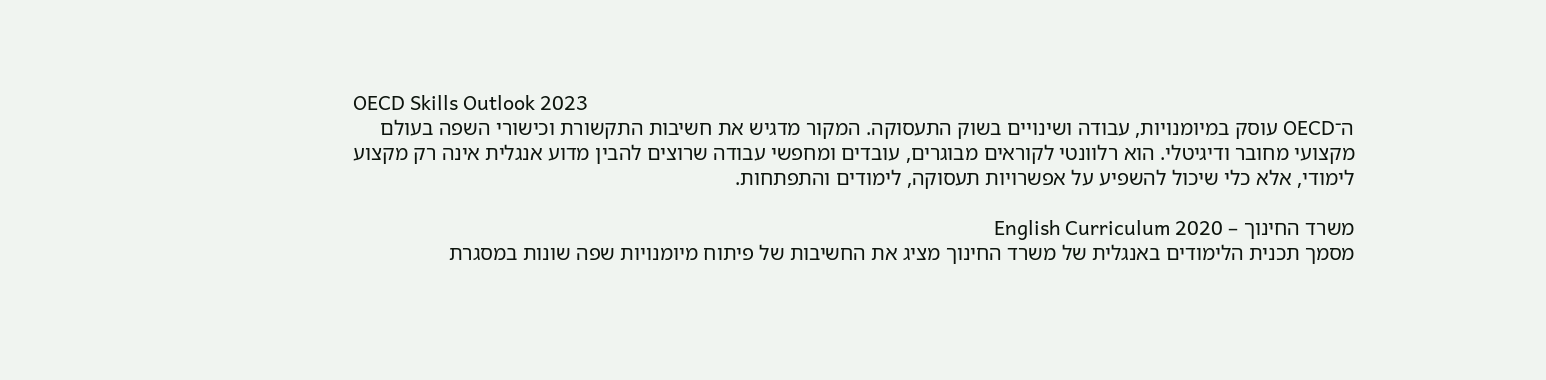OECD Skills Outlook 2023
ה־OECD עוסק במיומנויות, עבודה ושינויים בשוק התעסוקה. המקור מדגיש את חשיבות התקשורת וכישורי השפה בעולם מקצועי מחובר ודיגיטלי. הוא רלוונטי לקוראים מבוגרים, עובדים ומחפשי עבודה שרוצים להבין מדוע אנגלית אינה רק מקצוע לימודי, אלא כלי שיכול להשפיע על אפשרויות תעסוקה, לימודים והתפתחות.

משרד החינוך – English Curriculum 2020
מסמך תכנית הלימודים באנגלית של משרד החינוך מציג את החשיבות של פיתוח מיומנויות שפה שונות במסגרת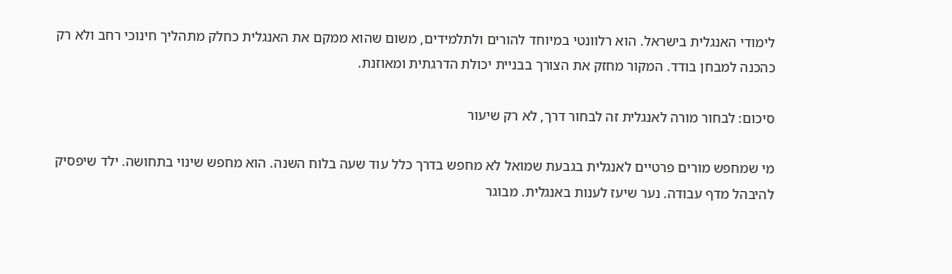לימודי האנגלית בישראל. הוא רלוונטי במיוחד להורים ולתלמידים, משום שהוא ממקם את האנגלית כחלק מתהליך חינוכי רחב ולא רק כהכנה למבחן בודד. המקור מחזק את הצורך בבניית יכולת הדרגתית ומאוזנת.

סיכום: לבחור מורה לאנגלית זה לבחור דרך, לא רק שיעור

מי שמחפש מורים פרטיים לאנגלית בגבעת שמואל לא מחפש בדרך כלל עוד שעה בלוח השנה. הוא מחפש שינוי בתחושה. ילד שיפסיק להיבהל מדף עבודה. נער שיעז לענות באנגלית. מבוגר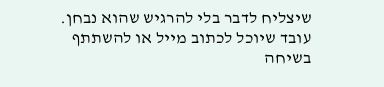שיצליח לדבר בלי להרגיש שהוא נבחן. עובד שיוכל לכתוב מייל או להשתתף בשיחה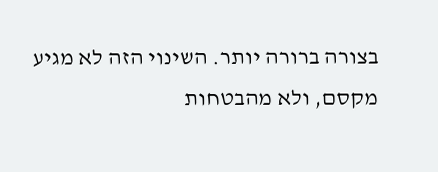בצורה ברורה יותר. השינוי הזה לא מגיע מקסם, ולא מהבטחות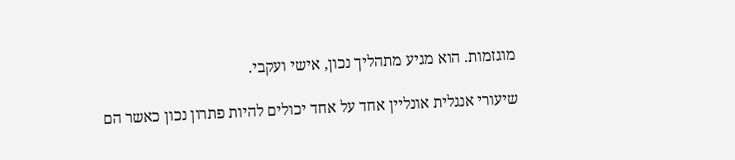מוגזמות. הוא מגיע מתהליך נכון, אישי ועקבי.

שיעורי אנגלית אונליין אחד על אחד יכולים להיות פתרון נכון כאשר הם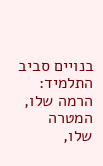בנויים סביב התלמיד: הרמה שלו, המטרה שלו,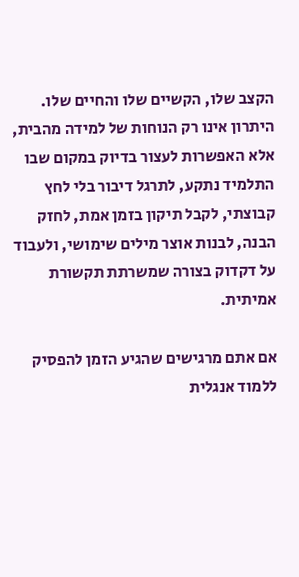הקצב שלו, הקשיים שלו והחיים שלו. היתרון אינו רק הנוחות של למידה מהבית, אלא האפשרות לעצור בדיוק במקום שבו התלמיד נתקע, לתרגל דיבור בלי לחץ קבוצתי, לקבל תיקון בזמן אמת, לחזק הבנה, לבנות אוצר מילים שימושי, ולעבוד על דקדוק בצורה שמשרתת תקשורת אמיתית.

אם אתם מרגישים שהגיע הזמן להפסיק ללמוד אנגלית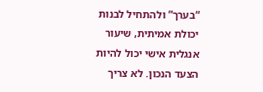“בערך” ולהתחיל לבנות יכולת אמיתית, שיעור אנגלית אישי יכול להיות הצעד הנכון. לא צריך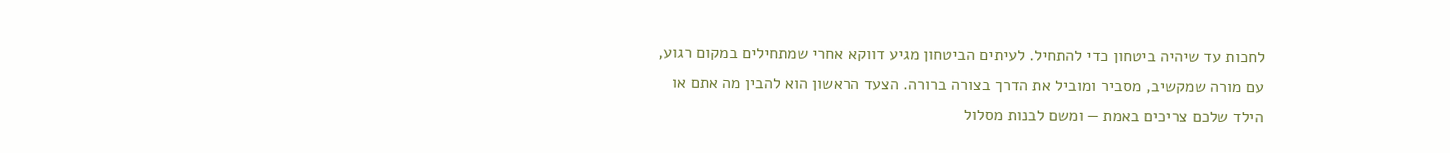לחכות עד שיהיה ביטחון כדי להתחיל. לעיתים הביטחון מגיע דווקא אחרי שמתחילים במקום רגוע, עם מורה שמקשיב, מסביר ומוביל את הדרך בצורה ברורה. הצעד הראשון הוא להבין מה אתם או הילד שלכם צריכים באמת — ומשם לבנות מסלול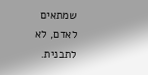שמתאים לאדם, לא לתבנית.